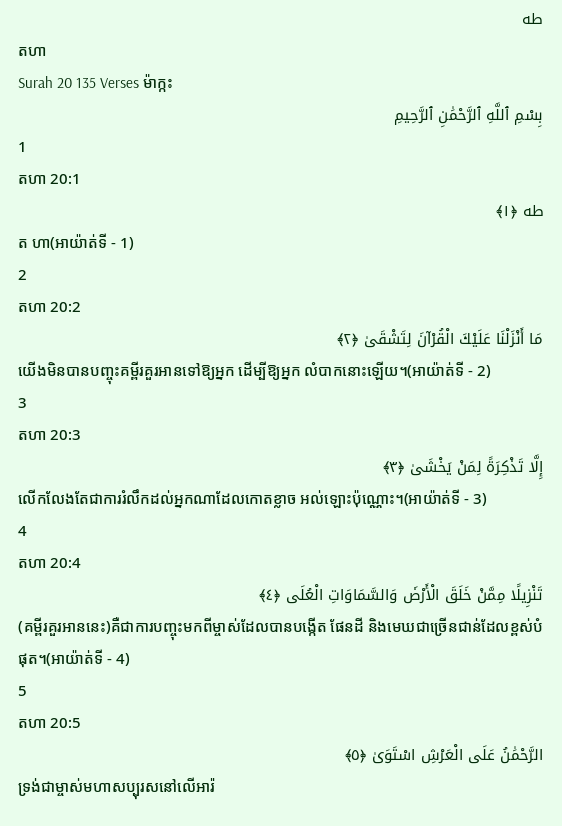طه
តហា
Surah 20 135 Verses ម៉ាក្កះ
بِسْمِ ٱللَّهِ ٱلرَّحْمَٰنِ ٱلرَّحِيمِ
1
តហា 20:1
طه ﴿١﴾
ត ហា(អាយ៉ាត់ទី - 1)
2
តហា 20:2
مَا أَنْزَلْنَا عَلَيْكَ الْقُرْآنَ لِتَشْقَىٰ ﴿٢﴾
យើងមិនបានបញ្ចុះគម្ពីរគួរអានទៅឱ្យអ្នក ដើម្បីឱ្យអ្នក លំបាកនោះឡើយ។(អាយ៉ាត់ទី - 2)
3
តហា 20:3
إِلَّا تَذْكِرَةً لِمَنْ يَخْشَىٰ ﴿٣﴾
លើកលែងតែជាការរំលឹកដល់អ្នកណាដែលកោតខ្លាច អល់ឡោះប៉ុណ្ណោះ។(អាយ៉ាត់ទី - 3)
4
តហា 20:4
تَنْزِيلًا مِمَّنْ خَلَقَ الْأَرْضَ وَالسَّمَاوَاتِ الْعُلَى ﴿٤﴾
(គម្ពីរគួរអាននេះ)គឺជាការបញ្ចុះមកពីម្ចាស់ដែលបានបង្កើត ផែនដី និងមេឃជាច្រើនជាន់ដែលខ្ពស់បំផុត។(អាយ៉ាត់ទី - 4)
5
តហា 20:5
الرَّحْمَٰنُ عَلَى الْعَرْشِ اسْتَوَىٰ ﴿٥﴾
ទ្រង់ជាម្ចាស់មហាសប្បុរសនៅលើអារ៉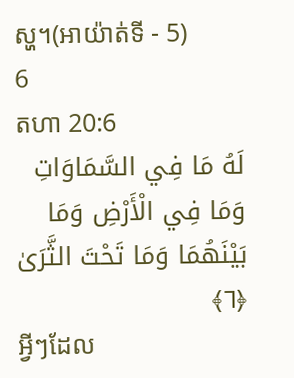ស្ហ។(អាយ៉ាត់ទី - 5)
6
តហា 20:6
لَهُ مَا فِي السَّمَاوَاتِ وَمَا فِي الْأَرْضِ وَمَا بَيْنَهُمَا وَمَا تَحْتَ الثَّرَىٰ ﴿٦﴾
អ្វីៗដែល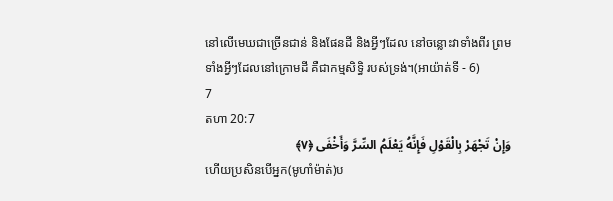នៅលើមេឃជាច្រើនជាន់ និងផែនដី និងអ្វីៗដែល នៅចន្លោះវាទាំងពីរ ព្រមទាំងអ្វីៗដែលនៅក្រោមដី គឺជាកម្មសិទ្ធិ របស់ទ្រង់។(អាយ៉ាត់ទី - 6)
7
តហា 20:7
وَإِنْ تَجْهَرْ بِالْقَوْلِ فَإِنَّهُ يَعْلَمُ السِّرَّ وَأَخْفَى ﴿٧﴾
ហើយប្រសិនបើអ្នក(មូហាំម៉ាត់)ប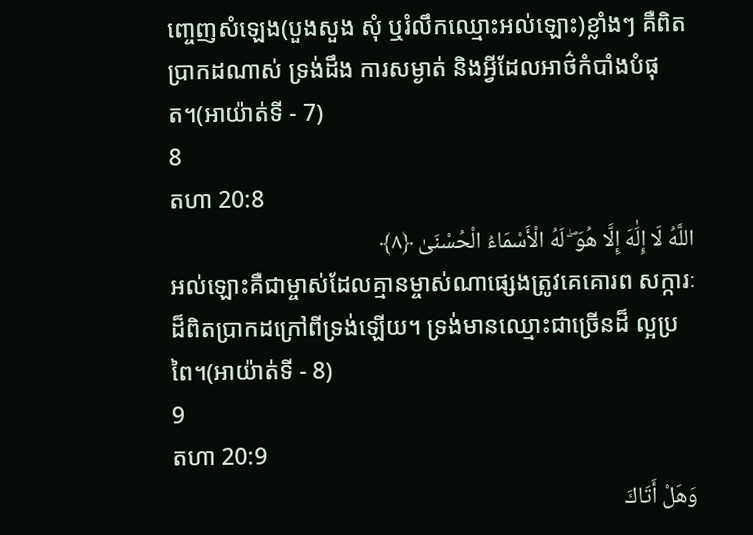ពោ្ចញសំឡេង(បួងសួង សុំ ឬរំលឹកឈ្មោះអល់ឡោះ)ខ្លាំងៗ គឺពិតប្រាកដណាស់ ទ្រង់ដឹង ការសម្ងាត់ និងអ្វីដែលអាថ៌កំបាំងបំផុត។(អាយ៉ាត់ទី - 7)
8
តហា 20:8
اللَّهُ لَا إِلَٰهَ إِلَّا هُوَ ۖ لَهُ الْأَسْمَاءُ الْحُسْنَىٰ ﴿٨﴾
អល់ឡោះគឺជាម្ចាស់ដែលគ្មានម្ចាស់ណាផេ្សងត្រូវគេគោរព សក្ការៈដ៏ពិតប្រាកដក្រៅពីទ្រង់ឡើយ។ ទ្រង់មានឈ្មោះជាច្រើនដ៏ ល្អប្រពៃ។(អាយ៉ាត់ទី - 8)
9
តហា 20:9
وَهَلْ أَتَاكَ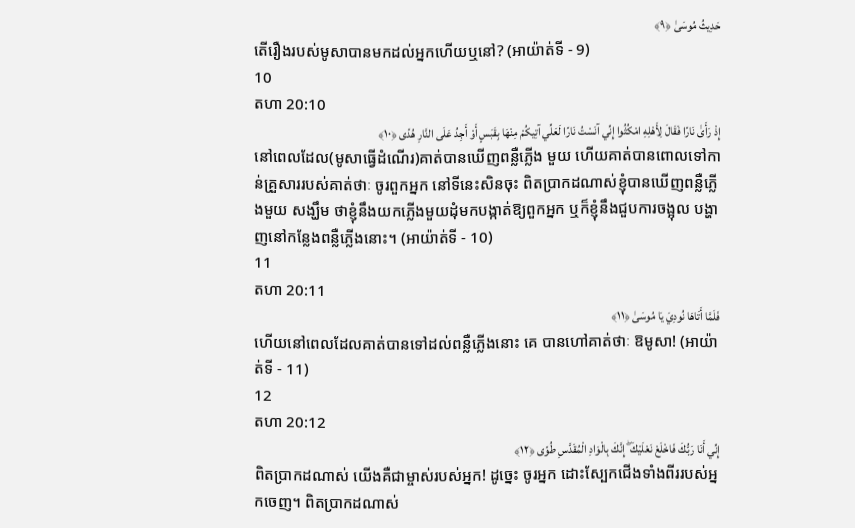حَدِيثُ مُوسَىٰ ﴿٩﴾
តើរឿងរបស់មូសាបានមកដល់អ្នកហើយឬនៅ? (អាយ៉ាត់ទី - 9)
10
តហា 20:10
إِذْ رَأَىٰ نَارًا فَقَالَ لِأَهْلِهِ امْكُثُوا إِنِّي آنَسْتُ نَارًا لَعَلِّي آتِيكُمْ مِنْهَا بِقَبَسٍ أَوْ أَجِدُ عَلَى النَّارِ هُدًى ﴿١٠﴾
នៅពេលដែល(មូសាធ្វើដំណើរ)គាត់បានឃើញពន្លឺភ្លើង មួយ ហើយគាត់បានពោលទៅកាន់គ្រួសាររបស់គាត់ថាៈ ចូរពួកអ្នក នៅទីនេះសិនចុះ ពិតប្រាកដណាស់ខ្ញុំបានឃើញពន្លឺភ្លើងមួយ សង្ឃឹម ថាខ្ញុំនឹងយកភ្លើងមួយដុំមកបង្កាត់ឱ្យពួកអ្នក ឬក៏ខ្ញុំនឹងជួបការចង្អុល បង្ហាញនៅកន្លែងពន្លឺភ្លើងនោះ។ (អាយ៉ាត់ទី - 10)
11
តហា 20:11
فَلَمَّا أَتَاهَا نُودِيَ يَا مُوسَىٰ ﴿١١﴾
ហើយនៅពេលដែលគាត់បានទៅដល់ពន្លឺភ្លើងនោះ គេ បានហៅគាត់ថាៈ ឱមូសា! (អាយ៉ាត់ទី - 11)
12
តហា 20:12
إِنِّي أَنَا رَبُّكَ فَاخْلَعْ نَعْلَيْكَ ۖ إِنَّكَ بِالْوَادِ الْمُقَدَّسِ طُوًى ﴿١٢﴾
ពិតប្រាកដណាស់ យើងគឺជាម្ចាស់របស់អ្នក! ដូចេ្នះ ចូរអ្នក ដោះស្បែកជើងទាំងពីររបស់អ្នកចេញ។ ពិតប្រាកដណាស់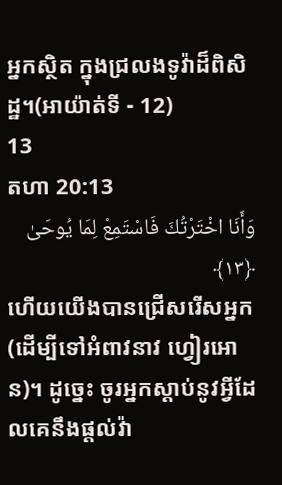អ្នកស្ថិត ក្នុងជ្រលងទូវ៉ាដ៏ពិសិដ្ឋ។(អាយ៉ាត់ទី - 12)
13
តហា 20:13
وَأَنَا اخْتَرْتُكَ فَاسْتَمِعْ لِمَا يُوحَىٰ ﴿١٣﴾
ហើយយើងបានជ្រើសរើសអ្នក(ដើម្បីទៅអំពាវនាវ ហ្វៀរអោន)។ ដូចេ្នះ ចូរអ្នកស្ដាប់នូវអ្វីដែលគេនឹងផ្ដល់វ៉ា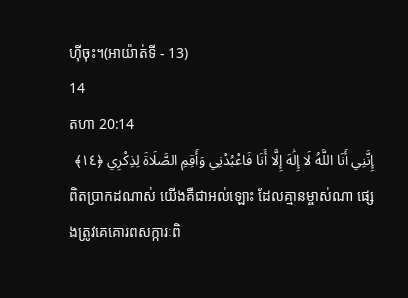ហ៊ីចុះ។(អាយ៉ាត់ទី - 13)
14
តហា 20:14
إِنَّنِي أَنَا اللَّهُ لَا إِلَٰهَ إِلَّا أَنَا فَاعْبُدْنِي وَأَقِمِ الصَّلَاةَ لِذِكْرِي ﴿١٤﴾
ពិតប្រាកដណាស់ យើងគឺជាអល់ឡោះ ដែលគ្មានម្ចាស់ណា ផេ្សងត្រូវគេគោរពសក្ការៈពិ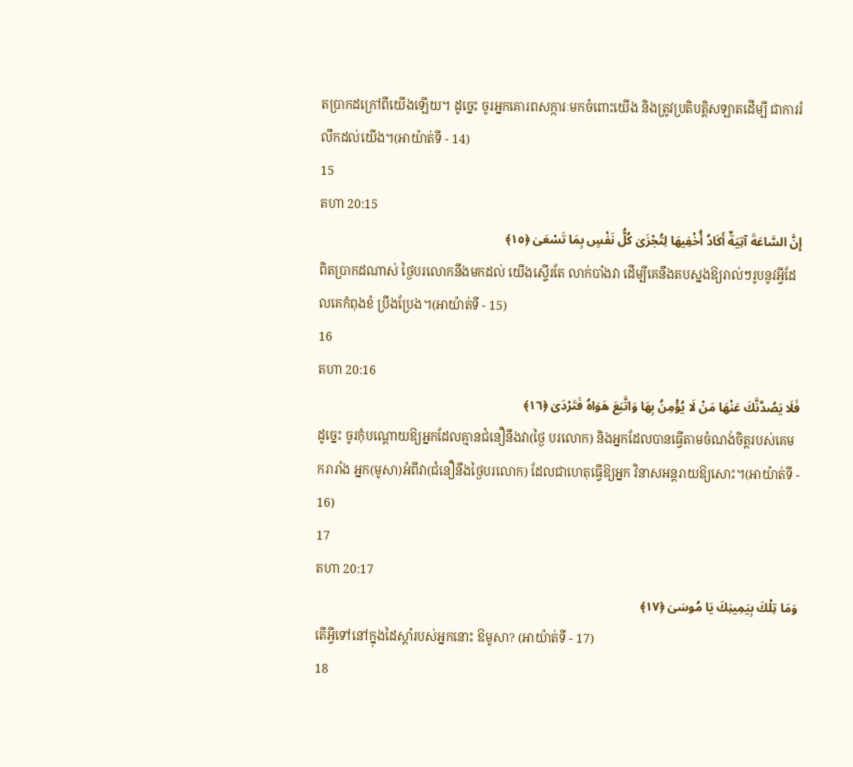តប្រាកដក្រៅពីយើងឡើយ។ ដូចេ្នះ ចូរអ្នកគោរពសក្ការៈមកចំពោះយើង និងត្រូវប្រតិបត្ដិសឡាតដើម្បី ជាការរំលឹកដល់យើង។(អាយ៉ាត់ទី - 14)
15
តហា 20:15
إِنَّ السَّاعَةَ آتِيَةٌ أَكَادُ أُخْفِيهَا لِتُجْزَىٰ كُلُّ نَفْسٍ بِمَا تَسْعَىٰ ﴿١٥﴾
ពិតប្រាកដណាស់ ថ្ងៃបរលោកនឹងមកដល់ យើងស្ទើរតែ លាក់បាំងវា ដើម្បីគេនឹងតបស្នងឱ្យរាល់ៗរូបនូវអ្វីដែលគេកំពុងខំ ប្រឹងប្រែង។(អាយ៉ាត់ទី - 15)
16
តហា 20:16
فَلَا يَصُدَّنَّكَ عَنْهَا مَنْ لَا يُؤْمِنُ بِهَا وَاتَّبَعَ هَوَاهُ فَتَرْدَىٰ ﴿١٦﴾
ដូចេ្នះ ចូរកុំបណ្ដោយឱ្យអ្នកដែលគ្មានជំនឿនឹងវា(ថ្ងៃ បរលោក) និងអ្នកដែលបានធ្វើតាមចំណង់ចិត្ដរបស់គេមករារាំង អ្នក(មូសា)អំពីវា(ជំនឿនឹងថ្ងៃបរលោក) ដែលជាហេតុធ្វើឱ្យអ្នក វិនាសអន្ដរាយឱ្យសោះ។(អាយ៉ាត់ទី - 16)
17
តហា 20:17
وَمَا تِلْكَ بِيَمِينِكَ يَا مُوسَىٰ ﴿١٧﴾
តើអ្វីទៅនៅក្នុងដៃស្ដាំរបស់អ្នកនោះ ឱមូសា? (អាយ៉ាត់ទី - 17)
18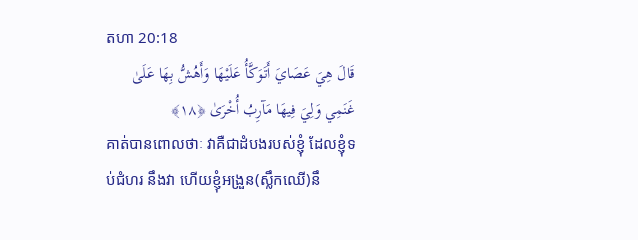តហា 20:18
قَالَ هِيَ عَصَايَ أَتَوَكَّأُ عَلَيْهَا وَأَهُشُّ بِهَا عَلَىٰ غَنَمِي وَلِيَ فِيهَا مَآرِبُ أُخْرَىٰ ﴿١٨﴾
គាត់បានពោលថាៈ វាគឺជាដំបងរបស់ខ្ញុំ ដែលខ្ញុំទប់ជំហរ នឹងវា ហើយខ្ញុំអង្រួន(ស្លឹកឈើ)នឹ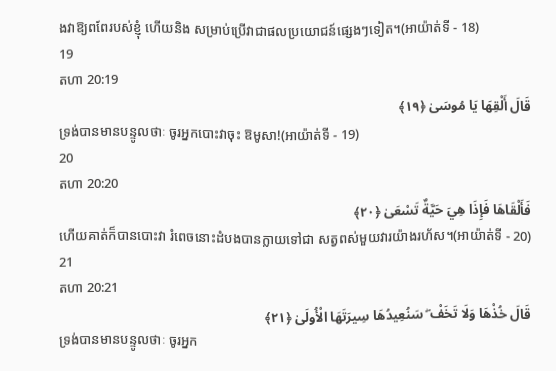ងវាឱ្យពពែរបស់ខ្ញុំ ហើយនិង សម្រាប់ប្រើវាជាផលប្រយោជន៍ផេ្សងៗទៀត។(អាយ៉ាត់ទី - 18)
19
តហា 20:19
قَالَ أَلْقِهَا يَا مُوسَىٰ ﴿١٩﴾
ទ្រង់បានមានបន្ទូលថាៈ ចូរអ្នកបោះវាចុះ ឱមូសា!(អាយ៉ាត់ទី - 19)
20
តហា 20:20
فَأَلْقَاهَا فَإِذَا هِيَ حَيَّةٌ تَسْعَىٰ ﴿٢٠﴾
ហើយគាត់ក៏បានបោះវា រំពេចនោះដំបងបានក្លាយទៅជា សត្វពស់មួយវារយ៉ាងរហ័ស។(អាយ៉ាត់ទី - 20)
21
តហា 20:21
قَالَ خُذْهَا وَلَا تَخَفْ ۖ سَنُعِيدُهَا سِيرَتَهَا الْأُولَىٰ ﴿٢١﴾
ទ្រង់បានមានបន្ទូលថាៈ ចូរអ្នក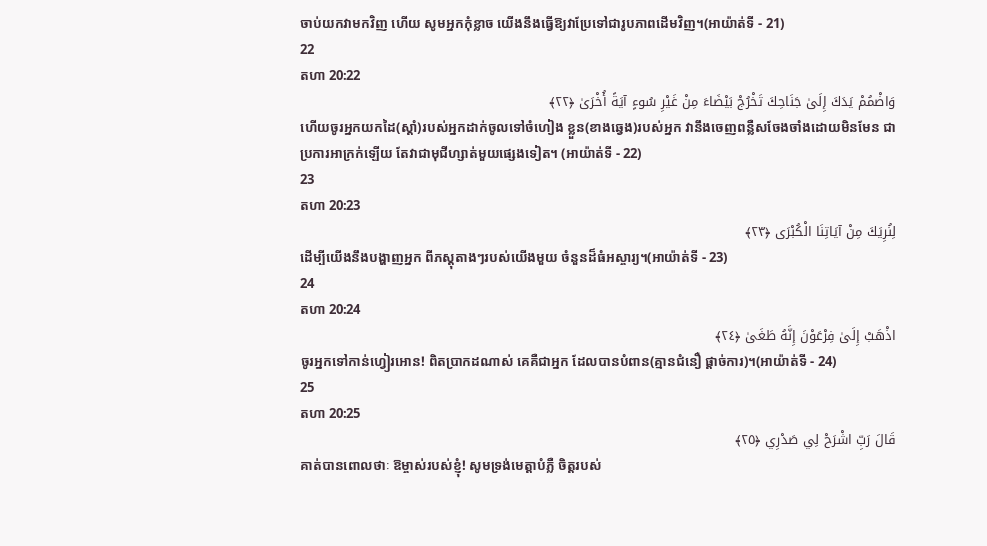ចាប់យកវាមកវិញ ហើយ សូមអ្នកកុំខ្លាច យើងនឹងធ្វើឱ្យវាប្រែទៅជារូបភាពដើមវិញ។(អាយ៉ាត់ទី - 21)
22
តហា 20:22
وَاضْمُمْ يَدَكَ إِلَىٰ جَنَاحِكَ تَخْرُجْ بَيْضَاءَ مِنْ غَيْرِ سُوءٍ آيَةً أُخْرَىٰ ﴿٢٢﴾
ហើយចូរអ្នកយកដៃ(ស្ដាំ)របស់អ្នកដាក់ចូលទៅចំហៀង ខ្លួន(ខាងឆេ្វង)របស់អ្នក វានឹងចេញពន្លឺសចែងចាំងដោយមិនមែន ជាប្រការអាក្រក់ឡើយ តែវាជាមុជីហ្សាត់មួយផេ្សងទៀត។ (អាយ៉ាត់ទី - 22)
23
តហា 20:23
لِنُرِيَكَ مِنْ آيَاتِنَا الْكُبْرَى ﴿٢٣﴾
ដើម្បីយើងនឹងបង្ហាញអ្នក ពីភស្ដុតាងៗរបស់យើងមួយ ចំនួនដ៏ធំអស្ចារ្យ។(អាយ៉ាត់ទី - 23)
24
តហា 20:24
اذْهَبْ إِلَىٰ فِرْعَوْنَ إِنَّهُ طَغَىٰ ﴿٢٤﴾
ចូរអ្នកទៅកាន់ហ្វៀរអោន! ពិតប្រាកដណាស់ គេគឺជាអ្នក ដែលបានបំពាន(គ្មានជំនឿ ផ្ដាច់ការ)។(អាយ៉ាត់ទី - 24)
25
តហា 20:25
قَالَ رَبِّ اشْرَحْ لِي صَدْرِي ﴿٢٥﴾
គាត់បានពោលថាៈ ឱម្ចាស់របស់ខ្ញុំ! សូមទ្រង់មេត្ដាបំភ្លឺ ចិត្ដរបស់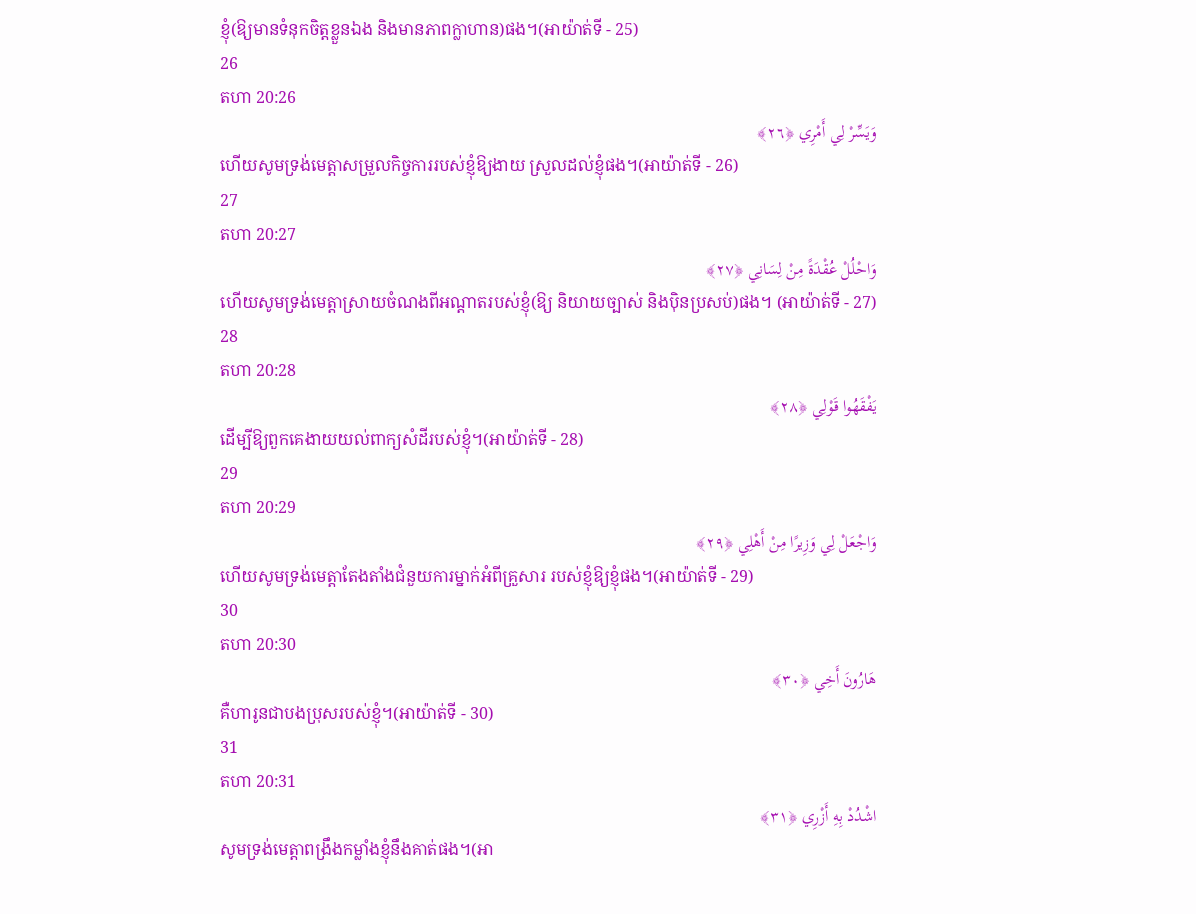ខ្ញុំ(ឱ្យមានទំនុកចិត្ដខ្លួនឯង និងមានភាពក្លាហាន)ផង។(អាយ៉ាត់ទី - 25)
26
តហា 20:26
وَيَسِّرْ لِي أَمْرِي ﴿٢٦﴾
ហើយសូមទ្រង់មេត្ដាសម្រួលកិច្ចការរបស់ខ្ញុំឱ្យងាយ ស្រួលដល់ខ្ញុំផង។(អាយ៉ាត់ទី - 26)
27
តហា 20:27
وَاحْلُلْ عُقْدَةً مِنْ لِسَانِي ﴿٢٧﴾
ហើយសូមទ្រង់មេត្ដាស្រាយចំណងពីអណ្ដាតរបស់ខ្ញុំ(ឱ្យ និយាយច្បាស់ និងប៉ិនប្រសប់)ផង។ (អាយ៉ាត់ទី - 27)
28
តហា 20:28
يَفْقَهُوا قَوْلِي ﴿٢٨﴾
ដើម្បីឱ្យពួកគេងាយយល់ពាក្យសំដីរបស់ខ្ញុំ។(អាយ៉ាត់ទី - 28)
29
តហា 20:29
وَاجْعَلْ لِي وَزِيرًا مِنْ أَهْلِي ﴿٢٩﴾
ហើយសូមទ្រង់មេត្ដាតែងតាំងជំនួយការម្នាក់អំពីគ្រួសារ របស់ខ្ញុំឱ្យខ្ញុំផង។(អាយ៉ាត់ទី - 29)
30
តហា 20:30
هَارُونَ أَخِي ﴿٣٠﴾
គឺហារូនជាបងប្រុសរបស់ខ្ញុំ។(អាយ៉ាត់ទី - 30)
31
តហា 20:31
اشْدُدْ بِهِ أَزْرِي ﴿٣١﴾
សូមទ្រង់មេត្ដាពង្រឹងកម្លាំងខ្ញុំនឹងគាត់ផង។(អា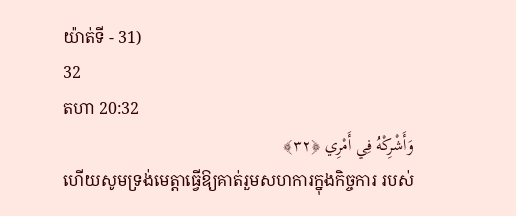យ៉ាត់ទី - 31)
32
តហា 20:32
وَأَشْرِكْهُ فِي أَمْرِي ﴿٣٢﴾
ហើយសូមទ្រង់មេត្ដាធ្វើឱ្យគាត់រួមសហការក្នុងកិច្ចការ របស់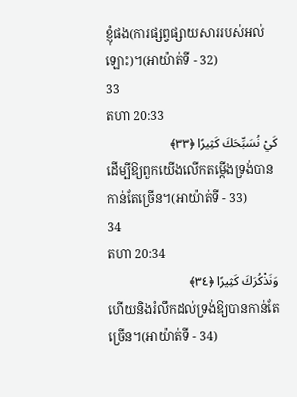ខ្ញុំផង(ការផ្សព្វផ្សាយសាររបស់អល់ឡោះ)។(អាយ៉ាត់ទី - 32)
33
តហា 20:33
كَيْ نُسَبِّحَكَ كَثِيرًا ﴿٣٣﴾
ដើម្បីឱ្យពួកយើងលើកតម្កើងទ្រង់បានកាន់តែច្រើន។(អាយ៉ាត់ទី - 33)
34
តហា 20:34
وَنَذْكُرَكَ كَثِيرًا ﴿٣٤﴾
ហើយនិងរំលឹកដល់ទ្រង់ឱ្យបានកាន់តែច្រើន។(អាយ៉ាត់ទី - 34)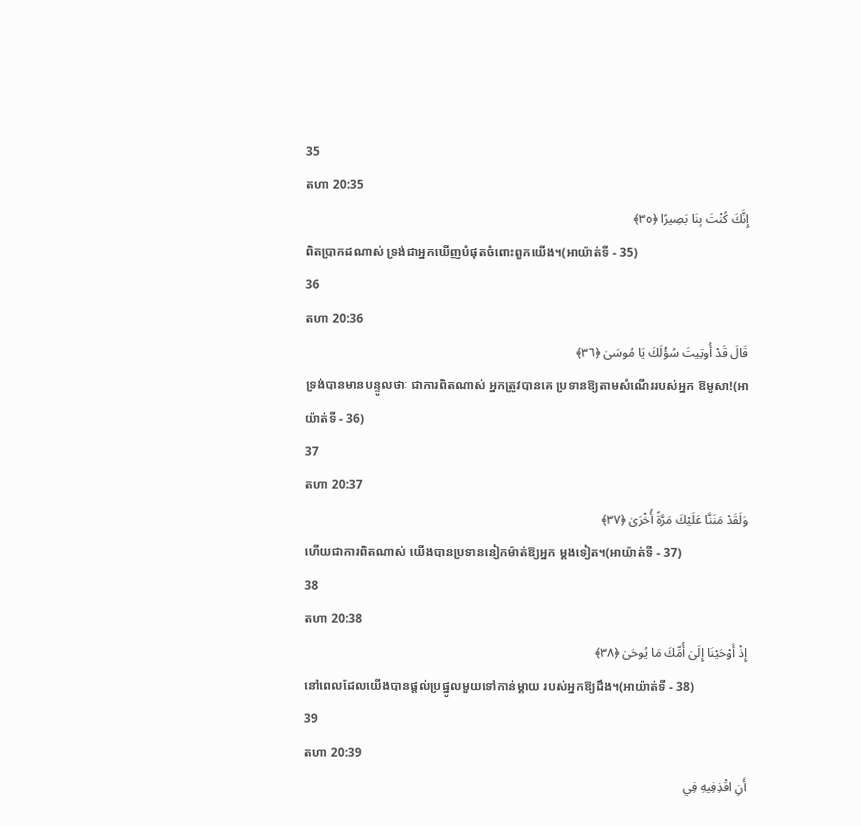35
តហា 20:35
إِنَّكَ كُنْتَ بِنَا بَصِيرًا ﴿٣٥﴾
ពិតប្រាកដណាស់ ទ្រង់ជាអ្នកឃើញបំផុតចំពោះពួកយើង។(អាយ៉ាត់ទី - 35)
36
តហា 20:36
قَالَ قَدْ أُوتِيتَ سُؤْلَكَ يَا مُوسَىٰ ﴿٣٦﴾
ទ្រង់បានមានបន្ទូលថាៈ ជាការពិតណាស់ អ្នកត្រូវបានគេ ប្រទានឱ្យតាមសំណើររបស់អ្នក ឱមូសា!(អាយ៉ាត់ទី - 36)
37
តហា 20:37
وَلَقَدْ مَنَنَّا عَلَيْكَ مَرَّةً أُخْرَىٰ ﴿٣٧﴾
ហើយជាការពិតណាស់ យើងបានប្រទាននៀកម៉ាត់ឱ្យអ្នក ម្ដងទៀត។(អាយ៉ាត់ទី - 37)
38
តហា 20:38
إِذْ أَوْحَيْنَا إِلَىٰ أُمِّكَ مَا يُوحَىٰ ﴿٣٨﴾
នៅពេលដែលយើងបានផ្ដល់ប្រផ្នូលមួយទៅកាន់ម្ដាយ របស់អ្នកឱ្យដឹង។(អាយ៉ាត់ទី - 38)
39
តហា 20:39
أَنِ اقْذِفِيهِ فِي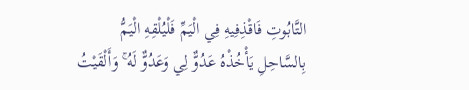التَّابُوتِ فَاقْذِفِيهِ فِي الْيَمِّ فَلْيُلْقِهِ الْيَمُّ بِالسَّاحِلِ يَأْخُذْهُ عَدُوٌّ لِي وَعَدُوٌّ لَهُ ۚ وَأَلْقَيْتُ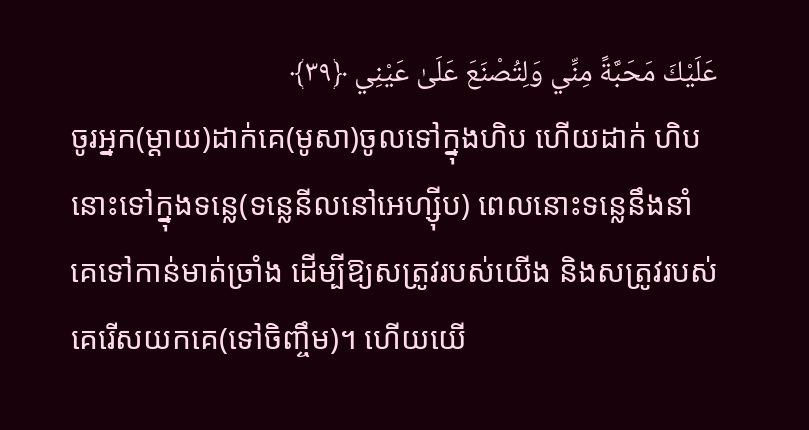عَلَيْكَ مَحَبَّةً مِنِّي وَلِتُصْنَعَ عَلَىٰ عَيْنِي ﴿٣٩﴾
ចូរអ្នក(ម្ដាយ)ដាក់គេ(មូសា)ចូលទៅក្នុងហិប ហើយដាក់ ហិបនោះទៅក្នុងទនេ្ល(ទនេ្លនីលនៅអេហ្ស៊ីប) ពេលនោះទនេ្លនឹងនាំ គេទៅកាន់មាត់ច្រាំង ដើម្បីឱ្យសត្រូវរបស់យើង និងសត្រូវរបស់ គេរើសយកគេ(ទៅចិញ្ចឹម)។ ហើយយើ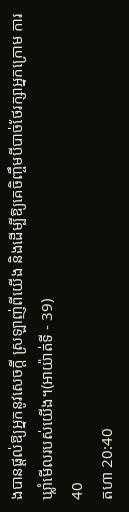ងបានផ្ដល់ឱ្យអ្នកនូវសេចក្ដី ស្រឡាញ់ពីយើង និងដើម្បីឱ្យគេចិញ្ចឹមបីបាច់ថែរក្សាអ្នកក្រោម ការឃ្លាំមើលរបស់យើង។(អាយ៉ាត់ទី - 39)
40
តហា 20:40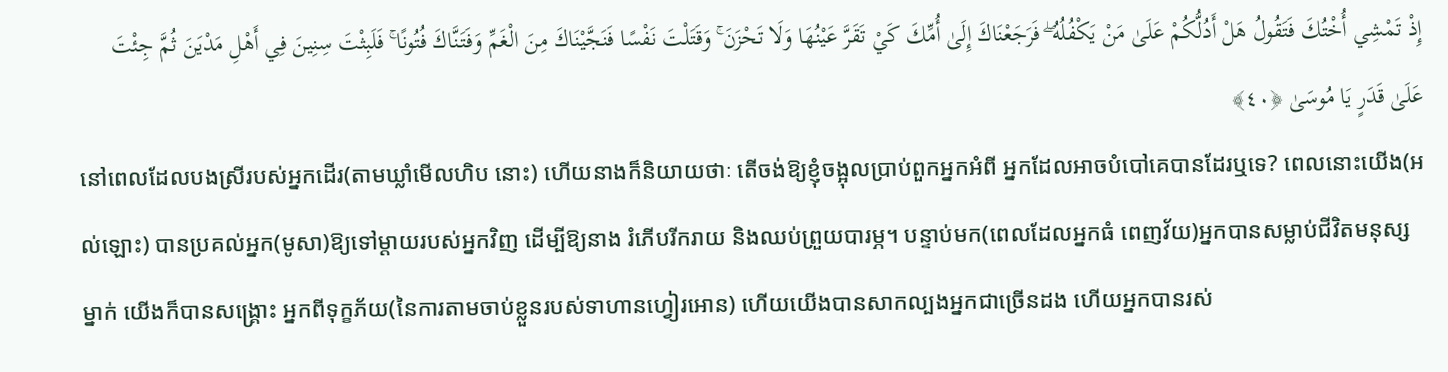إِذْ تَمْشِي أُخْتُكَ فَتَقُولُ هَلْ أَدُلُّكُمْ عَلَىٰ مَنْ يَكْفُلُهُ ۖ فَرَجَعْنَاكَ إِلَىٰ أُمِّكَ كَيْ تَقَرَّ عَيْنُهَا وَلَا تَحْزَنَ ۚ وَقَتَلْتَ نَفْسًا فَنَجَّيْنَاكَ مِنَ الْغَمِّ وَفَتَنَّاكَ فُتُونًا ۚ فَلَبِثْتَ سِنِينَ فِي أَهْلِ مَدْيَنَ ثُمَّ جِئْتَ عَلَىٰ قَدَرٍ يَا مُوسَىٰ ﴿٤٠﴾
នៅពេលដែលបងស្រីរបស់អ្នកដើរ(តាមឃ្លាំមើលហិប នោះ) ហើយនាងក៏និយាយថាៈ តើចង់ឱ្យខ្ញុំចង្អុលប្រាប់ពួកអ្នកអំពី អ្នកដែលអាចបំបៅគេបានដែរឬទេ? ពេលនោះយើង(អល់ឡោះ) បានប្រគល់អ្នក(មូសា)ឱ្យទៅម្ដាយរបស់អ្នកវិញ ដើម្បីឱ្យនាង រំភើបរីករាយ និងឈប់ព្រួយបារម្ភ។ បន្ទាប់មក(ពេលដែលអ្នកធំ ពេញវ័យ)អ្នកបានសម្លាប់ជីវិតមនុស្សម្នាក់ យើងក៏បានសង្គ្រោះ អ្នកពីទុក្ខភ័យ(នៃការតាមចាប់ខ្លួនរបស់ទាហានហ្វៀរអោន) ហើយយើងបានសាកល្បងអ្នកជាច្រើនដង ហើយអ្នកបានរស់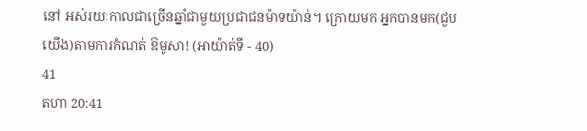នៅ អស់រយៈកាលជាច្រើនឆ្នាំជាមួយប្រជាជនម៉ាទយ៉ាន់។ ក្រោយមក អ្នកបានមក(ជួបយើង)តាមការកំណត់ ឱមូសា! (អាយ៉ាត់ទី - 40)
41
តហា 20:41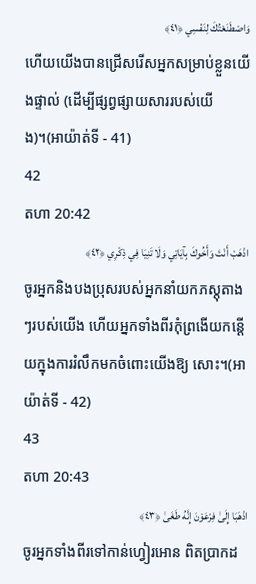وَاصْطَنَعْتُكَ لِنَفْسِي ﴿٤١﴾
ហើយយើងបានជ្រើសរើសអ្នកសម្រាប់ខ្លួនយើងផ្ទាល់ (ដើម្បីផ្សព្វផ្សាយសាររបស់យើង)។(អាយ៉ាត់ទី - 41)
42
តហា 20:42
اذْهَبْ أَنْتَ وَأَخُوكَ بِآيَاتِي وَلَا تَنِيَا فِي ذِكْرِي ﴿٤٢﴾
ចូរអ្នកនិងបងប្រុសរបស់អ្នកនាំយកភស្ដុតាងៗរបស់យើង ហើយអ្នកទាំងពីរកុំព្រងើយកន្ដើយក្នុងការរំលឹកមកចំពោះយើងឱ្យ សោះ។(អាយ៉ាត់ទី - 42)
43
តហា 20:43
اذْهَبَا إِلَىٰ فِرْعَوْنَ إِنَّهُ طَغَىٰ ﴿٤٣﴾
ចូរអ្នកទាំងពីរទៅកាន់ហ្វៀរអោន ពិតប្រាកដ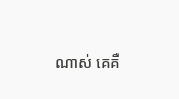ណាស់ គេគឺ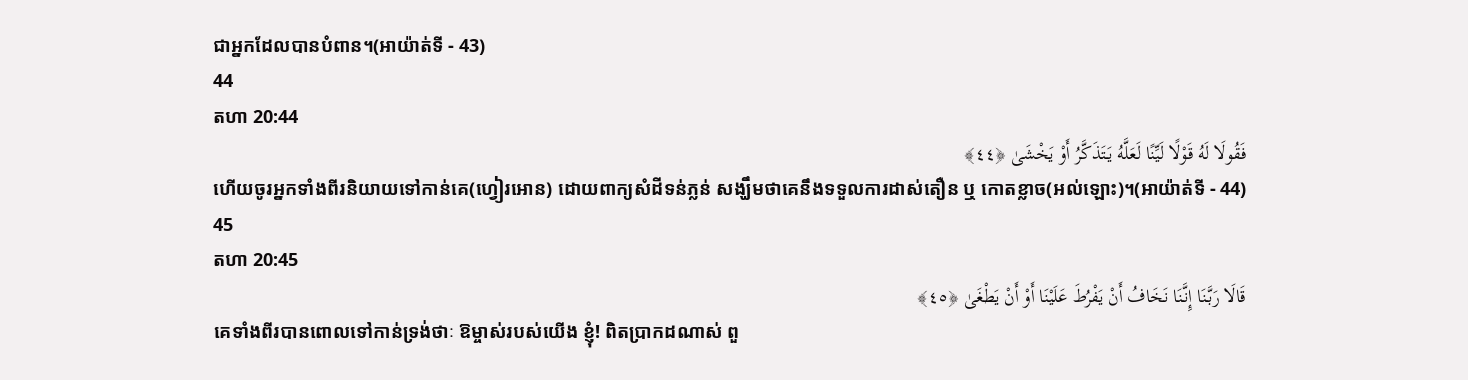ជាអ្នកដែលបានបំពាន។(អាយ៉ាត់ទី - 43)
44
តហា 20:44
فَقُولَا لَهُ قَوْلًا لَيِّنًا لَعَلَّهُ يَتَذَكَّرُ أَوْ يَخْشَىٰ ﴿٤٤﴾
ហើយចូរអ្នកទាំងពីរនិយាយទៅកាន់គេ(ហ្វៀរអោន) ដោយពាក្យសំដីទន់ភ្លន់ សង្ឃឹមថាគេនឹងទទួលការដាស់តឿន ឬ កោតខ្លាច(អល់ឡោះ)។(អាយ៉ាត់ទី - 44)
45
តហា 20:45
قَالَا رَبَّنَا إِنَّنَا نَخَافُ أَنْ يَفْرُطَ عَلَيْنَا أَوْ أَنْ يَطْغَىٰ ﴿٤٥﴾
គេទាំងពីរបានពោលទៅកាន់ទ្រង់ថាៈ ឱម្ចាស់របស់យើង ខ្ញុំ! ពិតប្រាកដណាស់ ពួ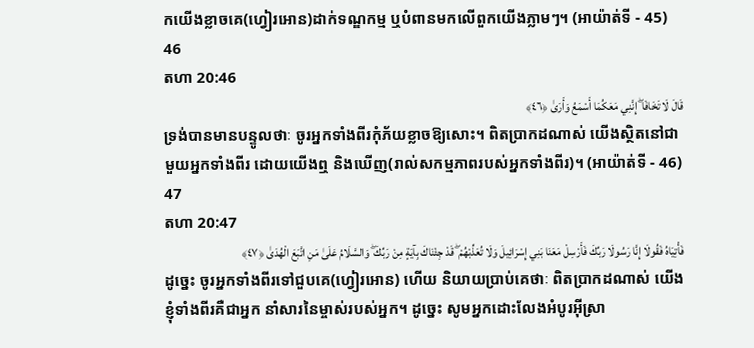កយើងខ្លាចគេ(ហ្វៀរអោន)ដាក់ទណ្ឌកម្ម ឬបំពានមកលើពួកយើងភ្លាមៗ។ (អាយ៉ាត់ទី - 45)
46
តហា 20:46
قَالَ لَا تَخَافَا ۖ إِنَّنِي مَعَكُمَا أَسْمَعُ وَأَرَىٰ ﴿٤٦﴾
ទ្រង់បានមានបន្ទូលថាៈ ចូរអ្នកទាំងពីរកុំភ័យខ្លាចឱ្យសោះ។ ពិតប្រាកដណាស់ យើងសិ្ថតនៅជាមួយអ្នកទាំងពីរ ដោយយើងឮ និងឃើញ(រាល់សកម្មភាពរបស់អ្នកទាំងពីរ)។ (អាយ៉ាត់ទី - 46)
47
តហា 20:47
فَأْتِيَاهُ فَقُولَا إِنَّا رَسُولَا رَبِّكَ فَأَرْسِلْ مَعَنَا بَنِي إِسْرَائِيلَ وَلَا تُعَذِّبْهُمْ ۖ قَدْ جِئْنَاكَ بِآيَةٍ مِنْ رَبِّكَ ۖ وَالسَّلَامُ عَلَىٰ مَنِ اتَّبَعَ الْهُدَىٰ ﴿٤٧﴾
ដូចេ្នះ ចូរអ្នកទាំងពីរទៅជួបគេ(ហ្វៀរអោន) ហើយ និយាយប្រាប់គេថាៈ ពិតប្រាកដណាស់ យើងខ្ញុំទាំងពីរគឺជាអ្នក នាំសារនៃម្ចាស់របស់អ្នក។ ដូចេ្នះ សូមអ្នកដោះលែងអំបូរអ៊ីស្រា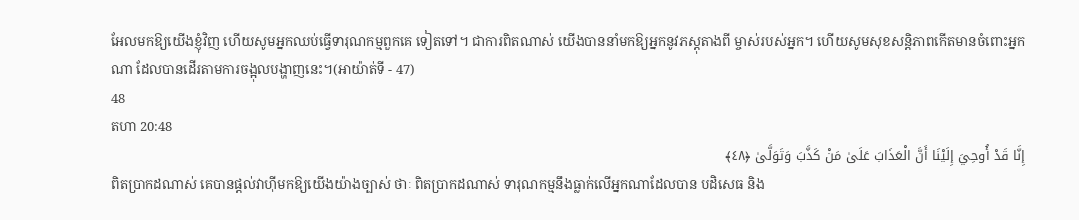អែលមកឱ្យយើងខ្ញុំវិញ ហើយសូមអ្នកឈប់ធ្វើទារុណកម្មពួកគេ ទៀតទៅ។ ជាការពិតណាស់ យើងបាននាំមកឱ្យអ្នកនូវភស្ដុតាងពី ម្ចាស់របស់អ្នក។ ហើយសូមសុខសន្ដិភាពកើតមានចំពោះអ្នកណា ដែលបានដើរតាមការចង្អុលបង្ហាញនេះ។(អាយ៉ាត់ទី - 47)
48
តហា 20:48
إِنَّا قَدْ أُوحِيَ إِلَيْنَا أَنَّ الْعَذَابَ عَلَىٰ مَنْ كَذَّبَ وَتَوَلَّىٰ ﴿٤٨﴾
ពិតប្រាកដណាស់ គេបានផ្ដល់វាហ៊ីមកឱ្យយើងយ៉ាងច្បាស់ ថាៈ ពិតប្រាកដណាស់ ទារុណកម្មនឹងធ្លាក់លើអ្នកណាដែលបាន បដិសេធ និង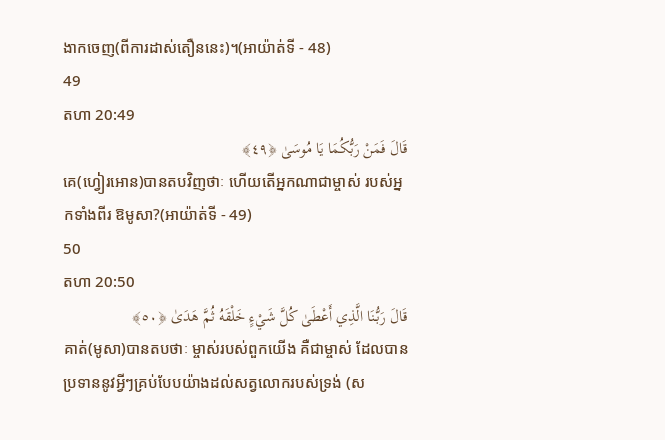ងាកចេញ(ពីការដាស់តឿននេះ)។(អាយ៉ាត់ទី - 48)
49
តហា 20:49
قَالَ فَمَنْ رَبُّكُمَا يَا مُوسَىٰ ﴿٤٩﴾
គេ(ហ្វៀរអោន)បានតបវិញថាៈ ហើយតើអ្នកណាជាម្ចាស់ របស់អ្នកទាំងពីរ ឱមូសា?(អាយ៉ាត់ទី - 49)
50
តហា 20:50
قَالَ رَبُّنَا الَّذِي أَعْطَىٰ كُلَّ شَيْءٍ خَلْقَهُ ثُمَّ هَدَىٰ ﴿٥٠﴾
គាត់(មូសា)បានតបថាៈ ម្ចាស់របស់ពួកយើង គឺជាម្ចាស់ ដែលបានប្រទាននូវអ្វីៗគ្រប់បែបយ៉ាងដល់សត្វលោករបស់ទ្រង់ (ស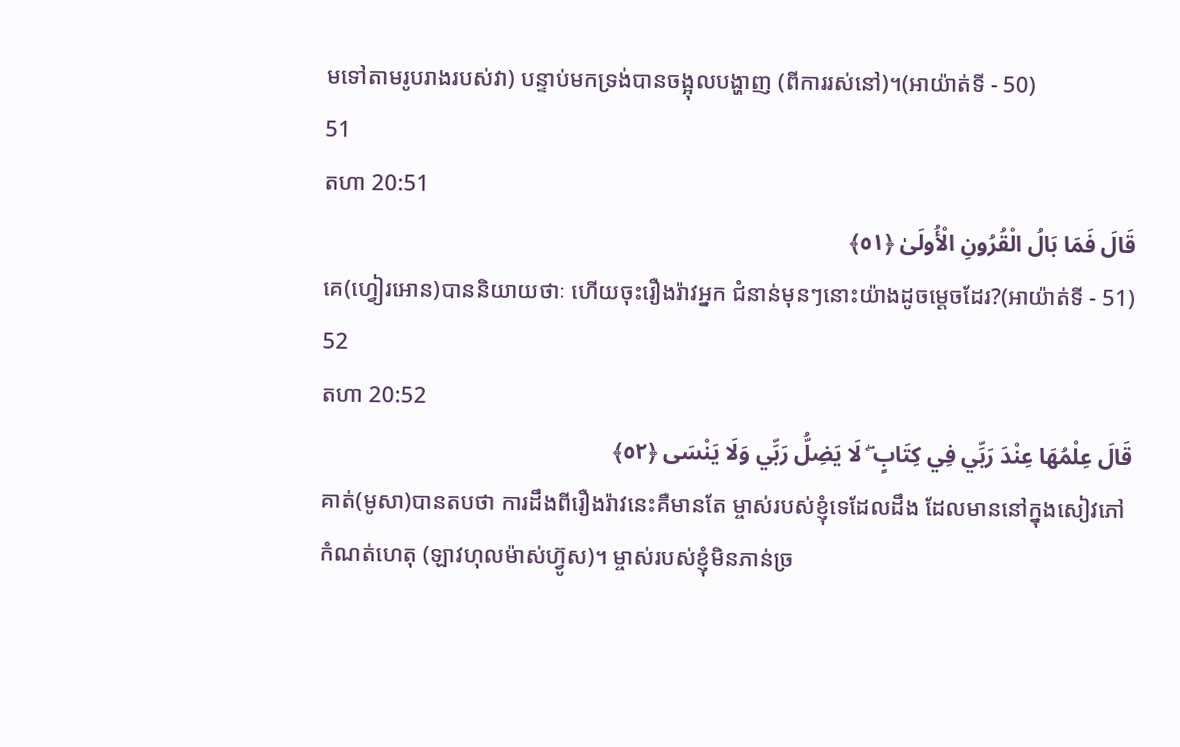មទៅតាមរូបរាងរបស់វា) បន្ទាប់មកទ្រង់បានចង្អុលបង្ហាញ (ពីការរស់នៅ)។(អាយ៉ាត់ទី - 50)
51
តហា 20:51
قَالَ فَمَا بَالُ الْقُرُونِ الْأُولَىٰ ﴿٥١﴾
គេ(ហ្វៀរអោន)បាននិយាយថាៈ ហើយចុះរឿងរ៉ាវអ្នក ជំនាន់មុនៗនោះយ៉ាងដូចមេ្ដចដែរ?(អាយ៉ាត់ទី - 51)
52
តហា 20:52
قَالَ عِلْمُهَا عِنْدَ رَبِّي فِي كِتَابٍ ۖ لَا يَضِلُّ رَبِّي وَلَا يَنْسَى ﴿٥٢﴾
គាត់(មូសា)បានតបថា ការដឹងពីរឿងរ៉ាវនេះគឺមានតែ ម្ចាស់របស់ខ្ញុំទេដែលដឹង ដែលមាននៅក្នុងសៀវភៅកំណត់ហេតុ (ឡាវហុលម៉ាស់ហ្វ៊ូស)។ ម្ចាស់របស់ខ្ញុំមិនភាន់ច្រ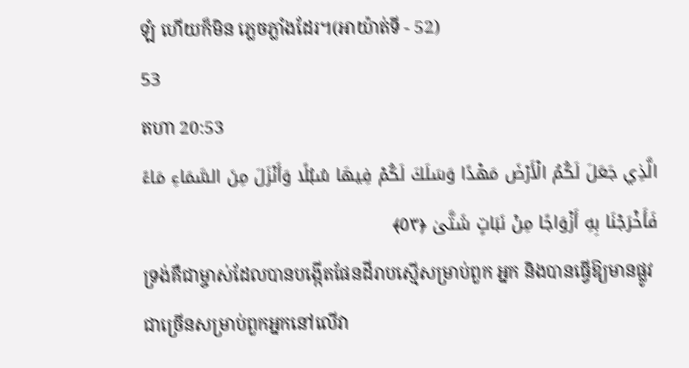ឡំ ហើយក៏មិន ភេ្លចភ្លាំងដែរ។(អាយ៉ាត់ទី - 52)
53
តហា 20:53
الَّذِي جَعَلَ لَكُمُ الْأَرْضَ مَهْدًا وَسَلَكَ لَكُمْ فِيهَا سُبُلًا وَأَنْزَلَ مِنَ السَّمَاءِ مَاءً فَأَخْرَجْنَا بِهِ أَزْوَاجًا مِنْ نَبَاتٍ شَتَّىٰ ﴿٥٣﴾
ទ្រង់គឺជាម្ចាស់ដែលបានបង្កើតផែនដីរាបស្មើសម្រាប់ពួក អ្នក និងបានធ្វើឱ្យមានផ្លូវជាច្រើនសម្រាប់ពួកអ្នកនៅលើវា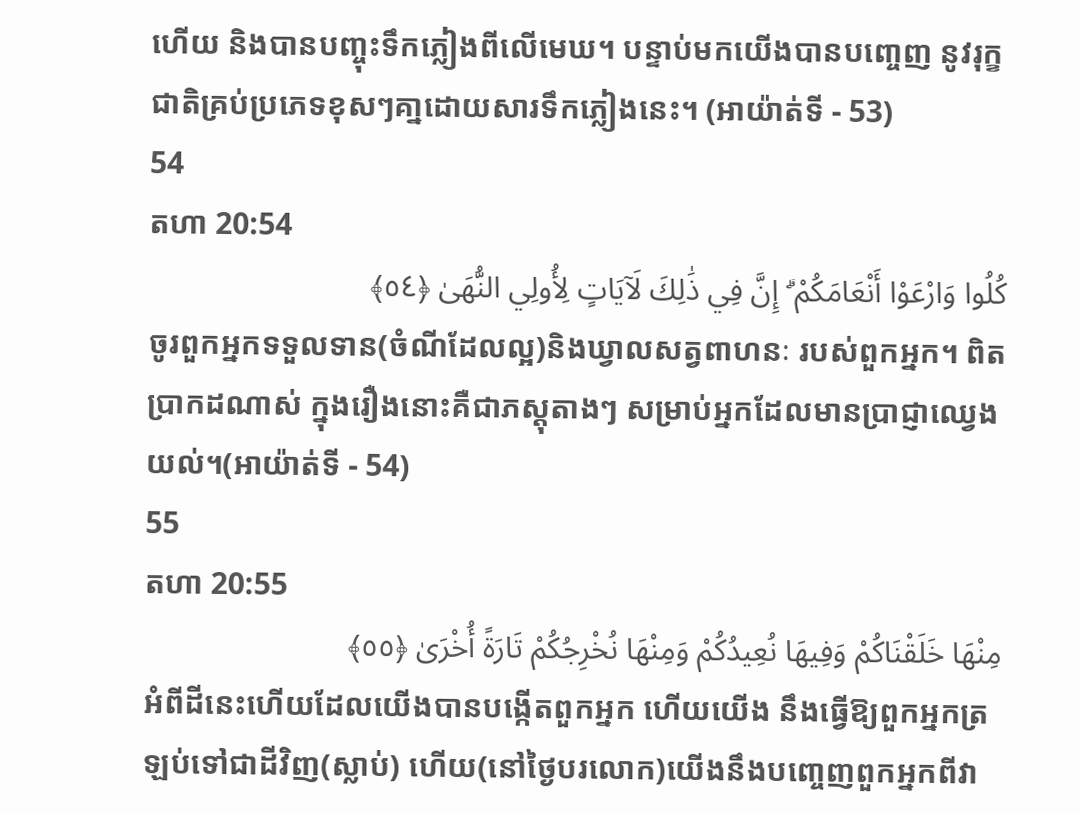ហើយ និងបានបញ្ចុះទឹកភ្លៀងពីលើមេឃ។ បន្ទាប់មកយើងបានបពោ្ចញ នូវរុក្ខជាតិគ្រប់ប្រភេទខុសៗគា្នដោយសារទឹកភ្លៀងនេះ។ (អាយ៉ាត់ទី - 53)
54
តហា 20:54
كُلُوا وَارْعَوْا أَنْعَامَكُمْ ۗ إِنَّ فِي ذَٰلِكَ لَآيَاتٍ لِأُولِي النُّهَىٰ ﴿٥٤﴾
ចូរពួកអ្នកទទួលទាន(ចំណីដែលល្អ)និងឃ្វាលសត្វពាហនៈ របស់ពួកអ្នក។ ពិតប្រាកដណាស់ ក្នុងរឿងនោះគឺជាភស្ដុតាងៗ សម្រាប់អ្នកដែលមានប្រាជ្ញាឈេ្វងយល់។(អាយ៉ាត់ទី - 54)
55
តហា 20:55
مِنْهَا خَلَقْنَاكُمْ وَفِيهَا نُعِيدُكُمْ وَمِنْهَا نُخْرِجُكُمْ تَارَةً أُخْرَىٰ ﴿٥٥﴾
អំពីដីនេះហើយដែលយើងបានបង្កើតពួកអ្នក ហើយយើង នឹងធ្វើឱ្យពួកអ្នកត្រឡប់ទៅជាដីវិញ(ស្លាប់) ហើយ(នៅថ្ងៃបរលោក)យើងនឹងបពោ្ចញពួកអ្នកពីវា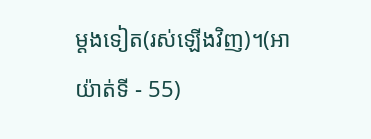ម្ដងទៀត(រស់ឡើងវិញ)។(អាយ៉ាត់ទី - 55)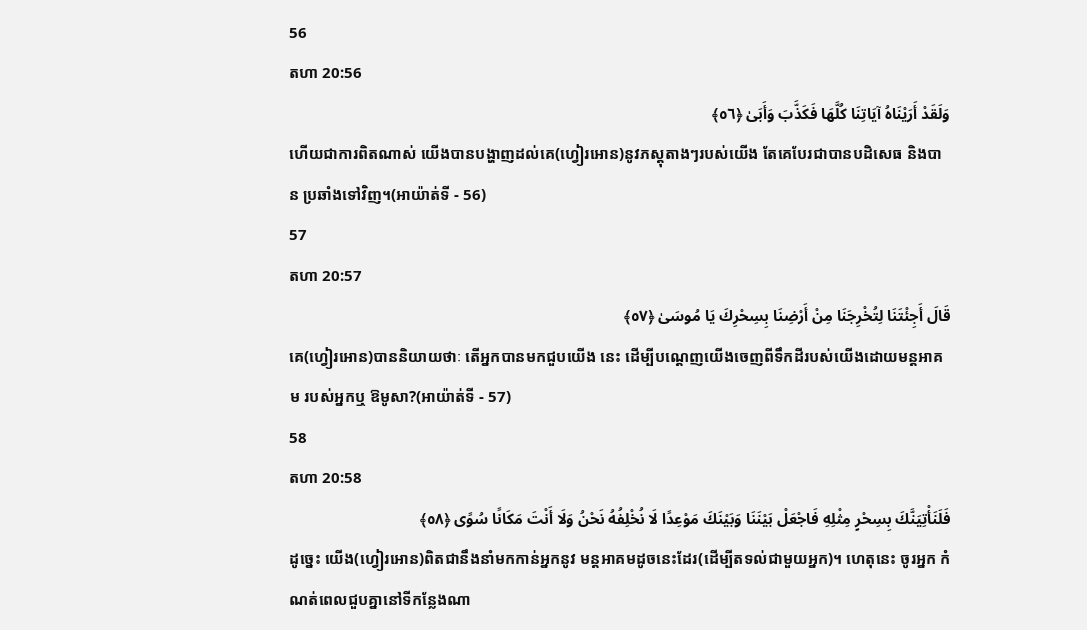56
តហា 20:56
وَلَقَدْ أَرَيْنَاهُ آيَاتِنَا كُلَّهَا فَكَذَّبَ وَأَبَىٰ ﴿٥٦﴾
ហើយជាការពិតណាស់ យើងបានបង្ហាញដល់គេ(ហ្វៀរអោន)នូវភស្ដុតាងៗរបស់យើង តែគេបែរជាបានបដិសេធ និងបាន ប្រឆាំងទៅវិញ។(អាយ៉ាត់ទី - 56)
57
តហា 20:57
قَالَ أَجِئْتَنَا لِتُخْرِجَنَا مِنْ أَرْضِنَا بِسِحْرِكَ يَا مُوسَىٰ ﴿٥٧﴾
គេ(ហ្វៀរអោន)បាននិយាយថាៈ តើអ្នកបានមកជួបយើង នេះ ដើម្បីបណេ្ដញយើងចេញពីទឹកដីរបស់យើងដោយមន្ដអាគម របស់អ្នកឬ ឱមូសា?(អាយ៉ាត់ទី - 57)
58
តហា 20:58
فَلَنَأْتِيَنَّكَ بِسِحْرٍ مِثْلِهِ فَاجْعَلْ بَيْنَنَا وَبَيْنَكَ مَوْعِدًا لَا نُخْلِفُهُ نَحْنُ وَلَا أَنْتَ مَكَانًا سُوًى ﴿٥٨﴾
ដូចេ្នះ យើង(ហ្វៀរអោន)ពិតជានឹងនាំមកកាន់អ្នកនូវ មន្ដអាគមដូចនេះដែរ(ដើម្បីតទល់ជាមួយអ្នក)។ ហេតុនេះ ចូរអ្នក កំណត់ពេលជួបគ្នានៅទីកន្លែងណា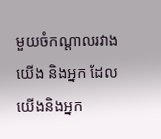មួយចំកណ្ដាលរវាងយើង និងអ្នក ដែលយើងនិងអ្នក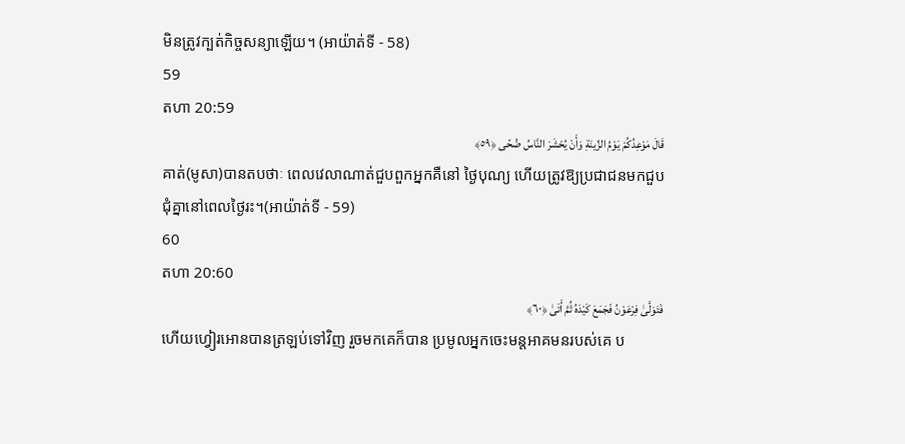មិនត្រូវក្បត់កិច្ចសន្យាឡើយ។ (អាយ៉ាត់ទី - 58)
59
តហា 20:59
قَالَ مَوْعِدُكُمْ يَوْمُ الزِّينَةِ وَأَنْ يُحْشَرَ النَّاسُ ضُحًى ﴿٥٩﴾
គាត់(មូសា)បានតបថាៈ ពេលវេលាណាត់ជួបពួកអ្នកគឺនៅ ថ្ងៃបុណ្យ ហើយត្រូវឱ្យប្រជាជនមកជួបជុំគ្នានៅពេលថ្ងៃរះ។(អាយ៉ាត់ទី - 59)
60
តហា 20:60
فَتَوَلَّىٰ فِرْعَوْنُ فَجَمَعَ كَيْدَهُ ثُمَّ أَتَىٰ ﴿٦٠﴾
ហើយហ្វៀរអោនបានត្រឡប់ទៅវិញ រួចមកគេក៏បាន ប្រមូលអ្នកចេះមន្ដអាគមនរបស់គេ ប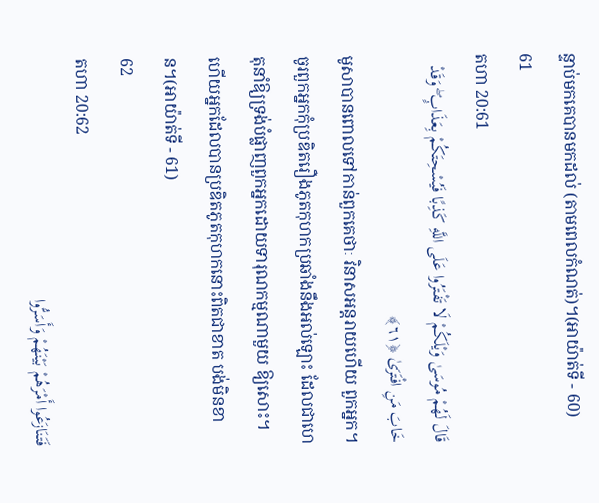ន្ទាប់មកគេបានមកដល់ (តាមពេលកំណត់)។(អាយ៉ាត់ទី - 60)
61
តហា 20:61
قَالَ لَهُمْ مُوسَىٰ وَيْلَكُمْ لَا تَفْتَرُوا عَلَى اللَّهِ كَذِبًا فَيُسْحِتَكُمْ بِعَذَابٍ ۖ وَقَدْ خَابَ مَنِ افْتَرَىٰ ﴿٦١﴾
មូសាបានពោលទៅកាន់ពួកគេថាៈ វិនាសអន្ដរាយហើយ ពួកអ្នក។ ចូរពួកអ្នកកុំប្រឌិតរឿងភូតកុហកប្រឆាំងនឹងអល់ឡោះ ដែលជាហេតុនាំឱ្យទ្រង់បំផ្លាញពួកអ្នកដោយទារុណកម្មណាមួយ ឱ្យសោះ។ ហើយអ្នកដែលបានប្រឌិតភូតកុហកនោះពិតជាខាត បង់មិនខាន។(អាយ៉ាត់ទី - 61)
62
តហា 20:62
فَتَنَازَعُوا أَمْرَهُمْ بَيْنَهُمْ وَأَسَرُّوا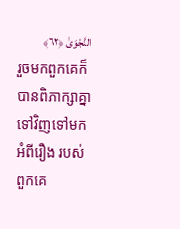النَّجْوَىٰ ﴿٦٢﴾
រួចមកពួកគេក៏បានពិភាក្សាគ្នាទៅវិញទៅមកអំពីរឿង របស់ពួកគេ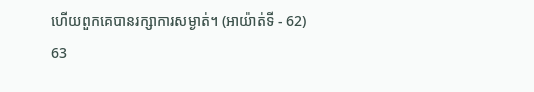ហើយពួកគេបានរក្សាការសម្ងាត់។ (អាយ៉ាត់ទី - 62)
63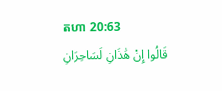តហា 20:63
قَالُوا إِنْ هَٰذَانِ لَسَاحِرَانِ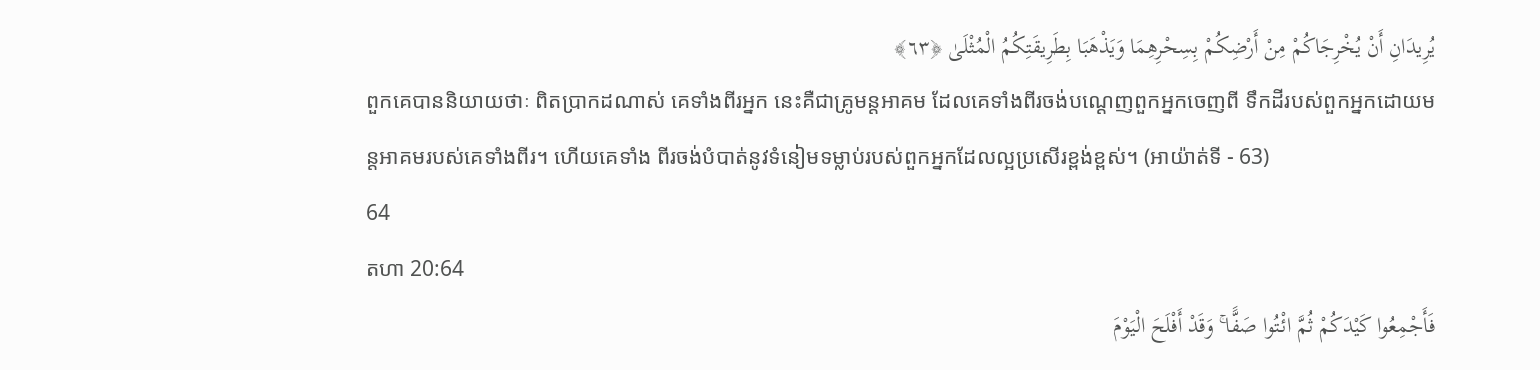يُرِيدَانِ أَنْ يُخْرِجَاكُمْ مِنْ أَرْضِكُمْ بِسِحْرِهِمَا وَيَذْهَبَا بِطَرِيقَتِكُمُ الْمُثْلَىٰ ﴿٦٣﴾
ពួកគេបាននិយាយថាៈ ពិតប្រាកដណាស់ គេទាំងពីរអ្នក នេះគឺជាគ្រូមន្ដអាគម ដែលគេទាំងពីរចង់បណេ្ដញពួកអ្នកចេញពី ទឹកដីរបស់ពួកអ្នកដោយមន្ដអាគមរបស់គេទាំងពីរ។ ហើយគេទាំង ពីរចង់បំបាត់នូវទំនៀមទម្លាប់របស់ពួកអ្នកដែលល្អប្រសើរខ្ពង់ខ្ពស់។ (អាយ៉ាត់ទី - 63)
64
តហា 20:64
فَأَجْمِعُوا كَيْدَكُمْ ثُمَّ ائْتُوا صَفًّا ۚ وَقَدْ أَفْلَحَ الْيَوْمَ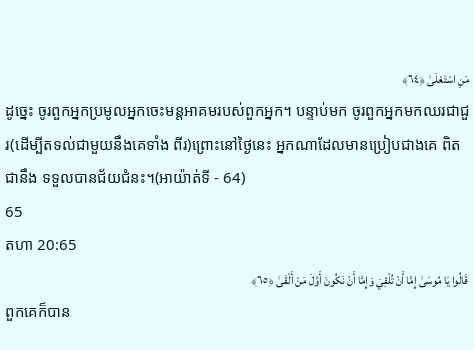مَنِ اسْتَعْلَىٰ ﴿٦٤﴾
ដូចេ្នះ ចូរពួកអ្នកប្រមូលអ្នកចេះមន្ដអាគមរបស់ពួកអ្នក។ បន្ទាប់មក ចូរពួកអ្នកមកឈរជាជួរ(ដើម្បីតទល់ជាមួយនឹងគេទាំង ពីរ)ព្រោះនៅថ្ងៃនេះ អ្នកណាដែលមានប្រៀបជាងគេ ពិតជានឹង ទទួលបានជ័យជំនះ។(អាយ៉ាត់ទី - 64)
65
តហា 20:65
قَالُوا يَا مُوسَىٰ إِمَّا أَنْ تُلْقِيَ وَإِمَّا أَنْ نَكُونَ أَوَّلَ مَنْ أَلْقَىٰ ﴿٦٥﴾
ពួកគេក៏បាន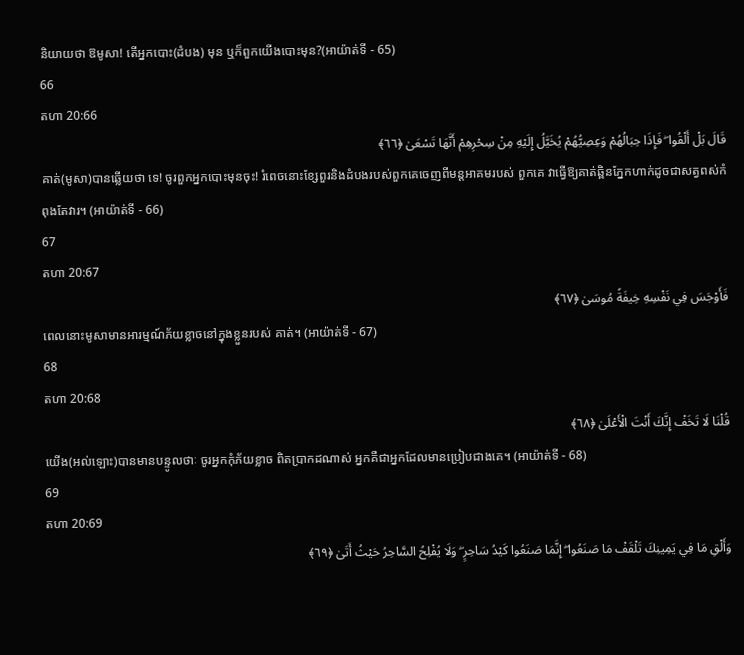និយាយថា ឱមូសា! តើអ្នកបោះ(ដំបង) មុន ឬក៏ពួកយើងបោះមុន?(អាយ៉ាត់ទី - 65)
66
តហា 20:66
قَالَ بَلْ أَلْقُوا ۖ فَإِذَا حِبَالُهُمْ وَعِصِيُّهُمْ يُخَيَّلُ إِلَيْهِ مِنْ سِحْرِهِمْ أَنَّهَا تَسْعَىٰ ﴿٦٦﴾
គាត់(មូសា)បានឆ្លើយថា ទេ! ចូរពួកអ្នកបោះមុនចុះ! រំពេចនោះខ្សែពួរនិងដំបងរបស់ពួកគេចេញពីមន្ដអាគមរបស់ ពួកគេ វាធ្វើឱ្យគាត់ឆ្ពិនភ្នែកហាក់ដូចជាសត្វពស់កំពុងតែវារ។ (អាយ៉ាត់ទី - 66)
67
តហា 20:67
فَأَوْجَسَ فِي نَفْسِهِ خِيفَةً مُوسَىٰ ﴿٦٧﴾
ពេលនោះមូសាមានអារម្មណ៍ភ័យខ្លាចនៅក្នុងខ្លួនរបស់ គាត់។ (អាយ៉ាត់ទី - 67)
68
តហា 20:68
قُلْنَا لَا تَخَفْ إِنَّكَ أَنْتَ الْأَعْلَىٰ ﴿٦٨﴾
យើង(អល់ឡោះ)បានមានបន្ទូលថាៈ ចូរអ្នកកុំភ័យខ្លាច ពិតប្រាកដណាស់ អ្នកគឺជាអ្នកដែលមានប្រៀបជាងគេ។ (អាយ៉ាត់ទី - 68)
69
តហា 20:69
وَأَلْقِ مَا فِي يَمِينِكَ تَلْقَفْ مَا صَنَعُوا ۖ إِنَّمَا صَنَعُوا كَيْدُ سَاحِرٍ ۖ وَلَا يُفْلِحُ السَّاحِرُ حَيْثُ أَتَىٰ ﴿٦٩﴾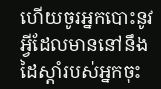ហើយចូរអ្នកបោះនូវអ្វីដែលមាននៅនឹងដៃស្ដាំរបស់អ្នកចុះ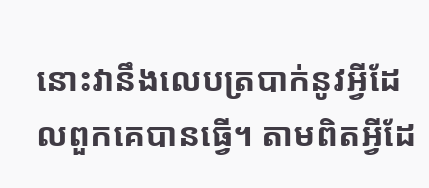នោះវានឹងលេបត្របាក់នូវអ្វីដែលពួកគេបានធ្វើ។ តាមពិតអ្វីដែ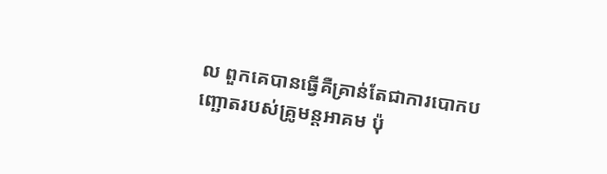ល ពួកគេបានធ្វើគឺគ្រាន់តែជាការបោកបញ្ឆោតរបស់គ្រូមន្ដអាគម ប៉ុ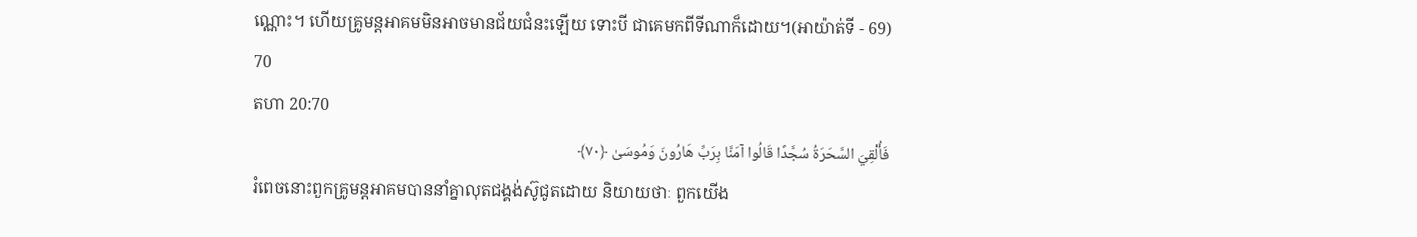ណ្ណោះ។ ហើយគ្រូមន្ដអាគមមិនអាចមានជ័យជំនះឡើយ ទោះបី ជាគេមកពីទីណាក៏ដោយ។(អាយ៉ាត់ទី - 69)
70
តហា 20:70
فَأُلْقِيَ السَّحَرَةُ سُجَّدًا قَالُوا آمَنَّا بِرَبِّ هَارُونَ وَمُوسَىٰ ﴿٧٠﴾
រំពេចនោះពួកគ្រូមន្ដអាគមបាននាំគ្នាលុតជង្គង់ស៊ូជូតដោយ និយាយថាៈ ពួកយើង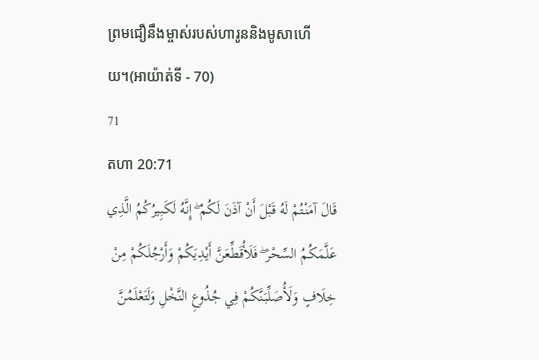ព្រមជឿនឹងម្ចាស់របស់ហារូននិងមូសាហើយ។(អាយ៉ាត់ទី - 70)
71
តហា 20:71
قَالَ آمَنْتُمْ لَهُ قَبْلَ أَنْ آذَنَ لَكُمْ ۖ إِنَّهُ لَكَبِيرُكُمُ الَّذِي عَلَّمَكُمُ السِّحْرَ ۖ فَلَأُقَطِّعَنَّ أَيْدِيَكُمْ وَأَرْجُلَكُمْ مِنْ خِلَافٍ وَلَأُصَلِّبَنَّكُمْ فِي جُذُوعِ النَّخْلِ وَلَتَعْلَمُنَّ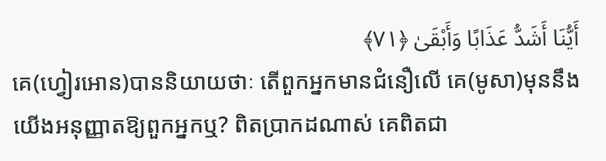أَيُّنَا أَشَدُّ عَذَابًا وَأَبْقَىٰ ﴿٧١﴾
គេ(ហ្វៀរអោន)បាននិយាយថាៈ តើពួកអ្នកមានជំនឿលើ គេ(មូសា)មុននឹងយើងអនុញ្ញាតឱ្យពួកអ្នកឬ? ពិតប្រាកដណាស់ គេពិតជា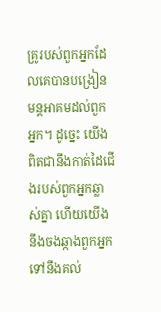គ្រូរបស់ពួកអ្នកដែលគេបានបង្រៀនមន្ដអាគមដល់ពួក អ្នក។ ដូចេ្នះ យើងពិតជានឹងកាត់ដៃជើងរបស់ពួកអ្នកឆ្លាស់គ្នា ហើយយើងនឹងចងឆ្កាងពួកអ្នកទៅនឹងគល់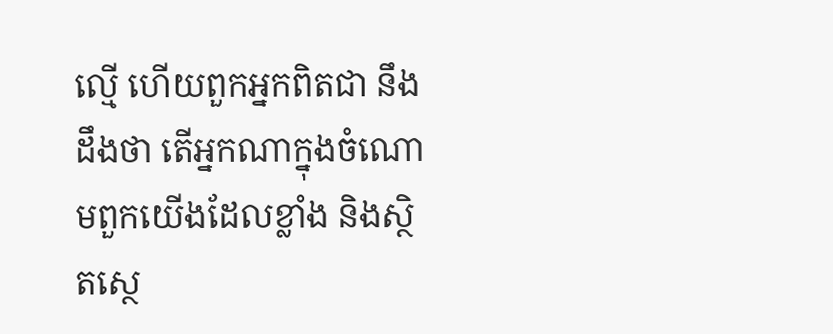ល្មើ ហើយពួកអ្នកពិតជា នឹងដឹងថា តើអ្នកណាក្នុងចំណោមពួកយើងដែលខ្លាំង និងស្ថិតសេ្ថ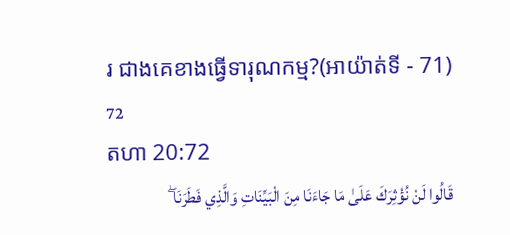រ ជាងគេខាងធ្វើទារុណកម្ម?(អាយ៉ាត់ទី - 71)
72
តហា 20:72
قَالُوا لَنْ نُؤْثِرَكَ عَلَىٰ مَا جَاءَنَا مِنَ الْبَيِّنَاتِ وَالَّذِي فَطَرَنَا ۖ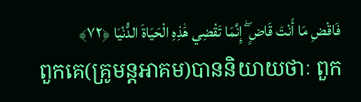فَاقْضِ مَا أَنْتَ قَاضٍ ۖ إِنَّمَا تَقْضِي هَٰذِهِ الْحَيَاةَ الدُّنْيَا ﴿٧٢﴾
ពួកគេ(គ្រូមន្ដអាគម)បាននិយាយថាៈ ពួក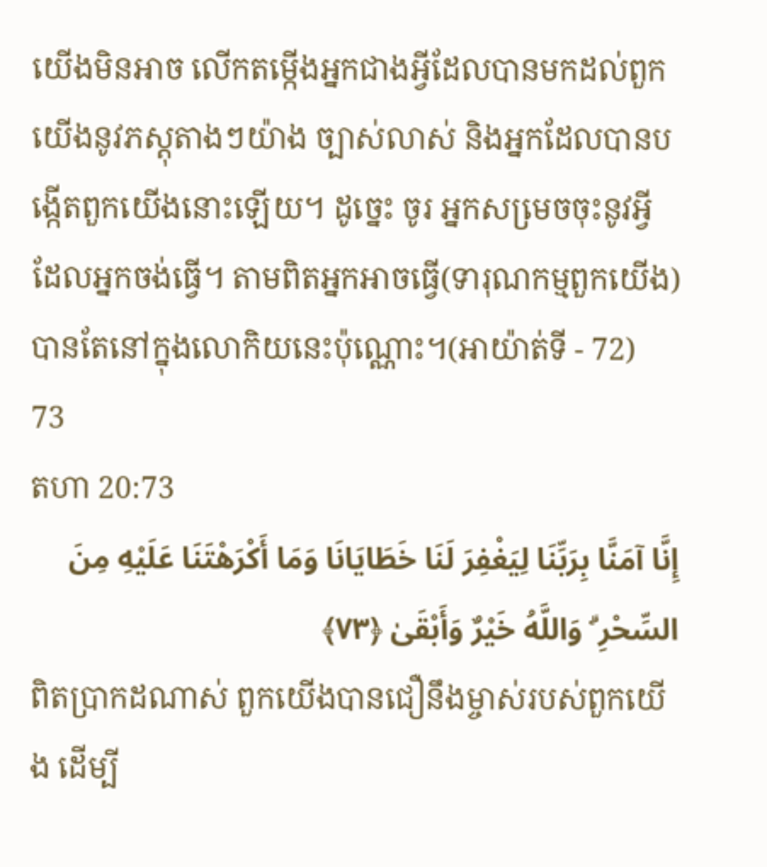យើងមិនអាច លើកតម្កើងអ្នកជាងអ្វីដែលបានមកដល់ពួកយើងនូវភស្ដុតាងៗយ៉ាង ច្បាស់លាស់ និងអ្នកដែលបានបង្កើតពួកយើងនោះឡើយ។ ដូចេ្នះ ចូរ អ្នកសមេ្រចចុះនូវអ្វីដែលអ្នកចង់ធ្វើ។ តាមពិតអ្នកអាចធ្វើ(ទារុណកម្មពួកយើង)បានតែនៅក្នុងលោកិយនេះប៉ុណ្ណោះ។(អាយ៉ាត់ទី - 72)
73
តហា 20:73
إِنَّا آمَنَّا بِرَبِّنَا لِيَغْفِرَ لَنَا خَطَايَانَا وَمَا أَكْرَهْتَنَا عَلَيْهِ مِنَ السِّحْرِ ۗ وَاللَّهُ خَيْرٌ وَأَبْقَىٰ ﴿٧٣﴾
ពិតប្រាកដណាស់ ពួកយើងបានជឿនឹងម្ចាស់របស់ពួកយើង ដើម្បី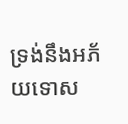ទ្រង់នឹងអភ័យទោស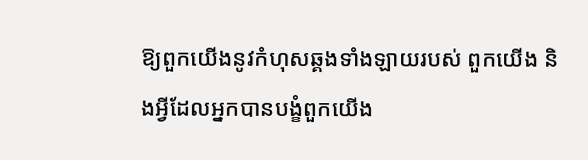ឱ្យពួកយើងនូវកំហុសឆ្គងទាំងឡាយរបស់ ពួកយើង និងអ្វីដែលអ្នកបានបង្ខំពួកយើង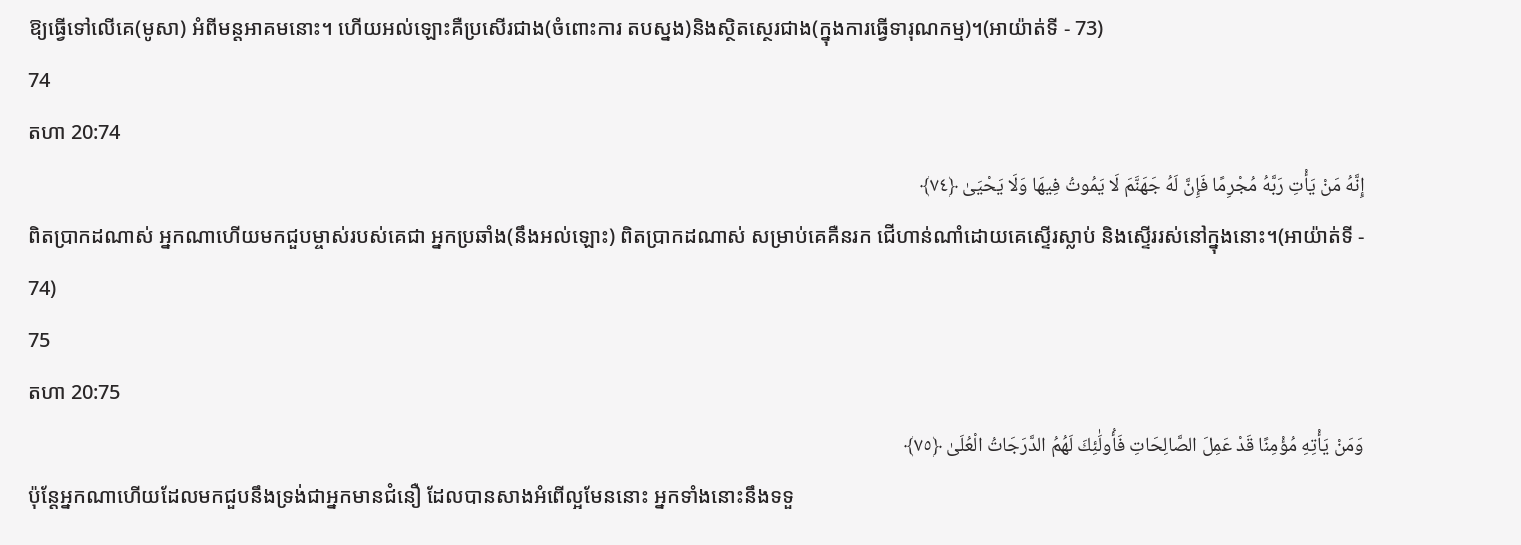ឱ្យធ្វើទៅលើគេ(មូសា) អំពីមន្ដអាគមនោះ។ ហើយអល់ឡោះគឺប្រសើរជាង(ចំពោះការ តបស្នង)និងស្ថិតសេ្ថរជាង(ក្នុងការធ្វើទារុណកម្ម)។(អាយ៉ាត់ទី - 73)
74
តហា 20:74
إِنَّهُ مَنْ يَأْتِ رَبَّهُ مُجْرِمًا فَإِنَّ لَهُ جَهَنَّمَ لَا يَمُوتُ فِيهَا وَلَا يَحْيَىٰ ﴿٧٤﴾
ពិតប្រាកដណាស់ អ្នកណាហើយមកជួបម្ចាស់របស់គេជា អ្នកប្រឆាំង(នឹងអល់ឡោះ) ពិតប្រាកដណាស់ សម្រាប់គេគឺនរក ជើហាន់ណាំដោយគេស្ទើរស្លាប់ និងស្ទើររស់នៅក្នុងនោះ។(អាយ៉ាត់ទី - 74)
75
តហា 20:75
وَمَنْ يَأْتِهِ مُؤْمِنًا قَدْ عَمِلَ الصَّالِحَاتِ فَأُولَٰئِكَ لَهُمُ الدَّرَجَاتُ الْعُلَىٰ ﴿٧٥﴾
ប៉ុន្ដែអ្នកណាហើយដែលមកជួបនឹងទ្រង់ជាអ្នកមានជំនឿ ដែលបានសាងអំពើល្អមែននោះ អ្នកទាំងនោះនឹងទទួ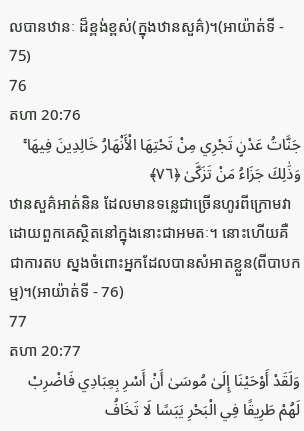លបានឋានៈ ដ៏ខ្ពង់ខ្ពស់(ក្នុងឋានសួគ៌)។(អាយ៉ាត់ទី - 75)
76
តហា 20:76
جَنَّاتُ عَدْنٍ تَجْرِي مِنْ تَحْتِهَا الْأَنْهَارُ خَالِدِينَ فِيهَا ۚ وَذَٰلِكَ جَزَاءُ مَنْ تَزَكَّىٰ ﴿٧٦﴾
ឋានសួគ៌អាត់និន ដែលមានទនេ្លជាច្រើនហូរពីក្រោមវា ដោយពួកគេស្ថិតនៅក្នុងនោះជាអមតៈ។ នោះហើយគឺជាការតប ស្នងចំពោះអ្នកដែលបានសំអាតខ្លួន(ពីបាបកម្ម)។(អាយ៉ាត់ទី - 76)
77
តហា 20:77
وَلَقَدْ أَوْحَيْنَا إِلَىٰ مُوسَىٰ أَنْ أَسْرِ بِعِبَادِي فَاضْرِبْ لَهُمْ طَرِيقًا فِي الْبَحْرِ يَبَسًا لَا تَخَافُ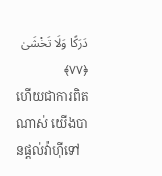دَرَكًا وَلَا تَخْشَىٰ ﴿٧٧﴾
ហើយជាការពិតណាស់ យើងបានផ្ដល់វ៉ាហ៊ីទៅ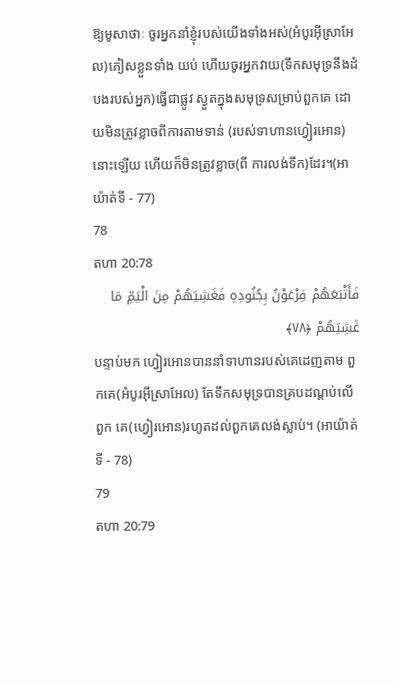ឱ្យមូសាថាៈ ចូរអ្នកនាំខ្ញុំរបស់យើងទាំងអស់(អំបូរអ៊ីស្រាអែល)ភៀសខ្លួនទាំង យប់ ហើយចូរអ្នកវាយ(ទឹកសមុទ្រនឹងដំបងរបស់អ្នក)ធ្វើជាផ្លូវ ស្ងួតក្នុងសមុទ្រសម្រាប់ពួកគេ ដោយមិនត្រូវខ្លាចពីការតាមទាន់ (របស់ទាហានហ្វៀរអោន)នោះឡើយ ហើយក៏មិនត្រូវខ្លាច(ពី ការលង់ទឹក)ដែរ។(អាយ៉ាត់ទី - 77)
78
តហា 20:78
فَأَتْبَعَهُمْ فِرْعَوْنُ بِجُنُودِهِ فَغَشِيَهُمْ مِنَ الْيَمِّ مَا غَشِيَهُمْ ﴿٧٨﴾
បន្ទាប់មក ហ្វៀរអោនបាននាំទាហានរបស់គេដេញតាម ពួកគេ(អំបូរអ៊ីស្រាអែល) តែទឹកសមុទ្របានគ្របដណ្ដប់លើពួក គេ(ហ្វៀរអោន)រហូតដល់ពួកគេលង់ស្លាប់។ (អាយ៉ាត់ទី - 78)
79
តហា 20:79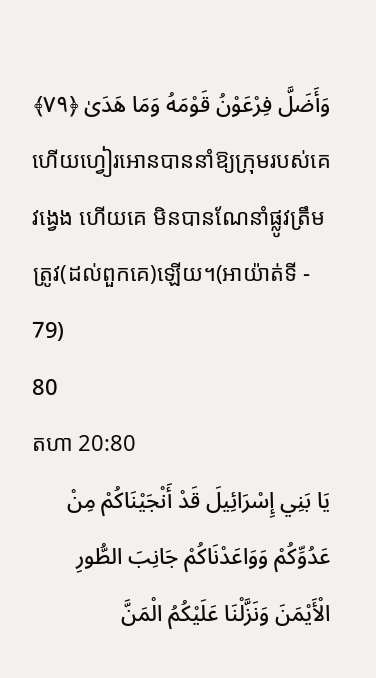وَأَضَلَّ فِرْعَوْنُ قَوْمَهُ وَمَا هَدَىٰ ﴿٧٩﴾
ហើយហ្វៀរអោនបាននាំឱ្យក្រុមរបស់គេវងេ្វង ហើយគេ មិនបានណែនាំផ្លូវត្រឹមត្រូវ(ដល់ពួកគេ)ឡើយ។(អាយ៉ាត់ទី - 79)
80
តហា 20:80
يَا بَنِي إِسْرَائِيلَ قَدْ أَنْجَيْنَاكُمْ مِنْ عَدُوِّكُمْ وَوَاعَدْنَاكُمْ جَانِبَ الطُّورِ الْأَيْمَنَ وَنَزَّلْنَا عَلَيْكُمُ الْمَنَّ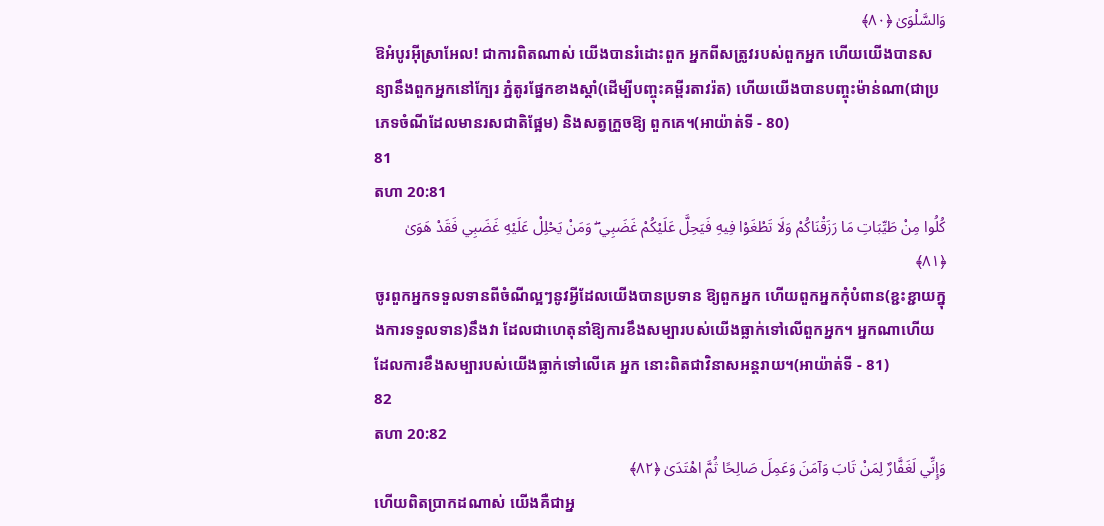وَالسَّلْوَىٰ ﴿٨٠﴾
ឱអំបូរអ៊ីស្រាអែល! ជាការពិតណាស់ យើងបានរំដោះពួក អ្នកពីសត្រូវរបស់ពួកអ្នក ហើយយើងបានសន្យានឹងពួកអ្នកនៅក្បែរ ភ្នំតូរផ្នែកខាងស្ដាំ(ដើម្បីបញ្ចុះគម្ពីរតាវរ៉ត) ហើយយើងបានបញ្ចុះម៉ាន់ណា(ជាប្រភេទចំណីដែលមានរសជាតិផ្អែម) និងសត្វក្រួចឱ្យ ពួកគេ។(អាយ៉ាត់ទី - 80)
81
តហា 20:81
كُلُوا مِنْ طَيِّبَاتِ مَا رَزَقْنَاكُمْ وَلَا تَطْغَوْا فِيهِ فَيَحِلَّ عَلَيْكُمْ غَضَبِي ۖ وَمَنْ يَحْلِلْ عَلَيْهِ غَضَبِي فَقَدْ هَوَىٰ ﴿٨١﴾
ចូរពួកអ្នកទទួលទានពីចំណីល្អៗនូវអ្វីដែលយើងបានប្រទាន ឱ្យពួកអ្នក ហើយពួកអ្នកកុំបំពាន(ខ្ជះខ្ជាយក្នុងការទទួលទាន)នឹងវា ដែលជាហេតុនាំឱ្យការខឹងសម្បារបស់យើងធ្លាក់ទៅលើពួកអ្នក។ អ្នកណាហើយដែលការខឹងសម្បារបស់យើងធ្លាក់ទៅលើគេ អ្នក នោះពិតជាវិនាសអន្ដរាយ។(អាយ៉ាត់ទី - 81)
82
តហា 20:82
وَإِنِّي لَغَفَّارٌ لِمَنْ تَابَ وَآمَنَ وَعَمِلَ صَالِحًا ثُمَّ اهْتَدَىٰ ﴿٨٢﴾
ហើយពិតប្រាកដណាស់ យើងគឺជាអ្ន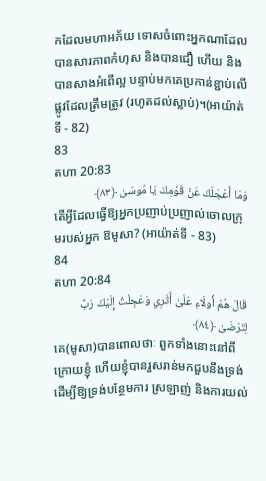កដែលមហាអភ័យ ទោសចំពោះអ្នកណាដែលបានសារភាពកំហុស និងបានជឿ ហើយ និងបានសាងអំពើល្អ បន្ទាប់មកគេប្រកាន់ខ្ជាប់លើផ្លូវដែលត្រឹមត្រូវ (រហូតដល់ស្លាប់)។(អាយ៉ាត់ទី - 82)
83
តហា 20:83
وَمَا أَعْجَلَكَ عَنْ قَوْمِكَ يَا مُوسَىٰ ﴿٨٣﴾
តើអ្វីដែលធ្វើឱ្យអ្នកប្រញាប់ប្រញាល់ចោលក្រុមរបស់អ្នក ឱមូសា? (អាយ៉ាត់ទី - 83)
84
តហា 20:84
قَالَ هُمْ أُولَاءِ عَلَىٰ أَثَرِي وَعَجِلْتُ إِلَيْكَ رَبِّ لِتَرْضَىٰ ﴿٨٤﴾
គេ(មូសា)បានពោលថាៈ ពួកទាំងនោះនៅពីក្រោយខ្ញុំ ហើយខ្ញុំបានរួសរាន់មកជួបនឹងទ្រង់ ដើម្បីឱ្យទ្រង់បន្ថែមការ ស្រឡាញ់ និងការយល់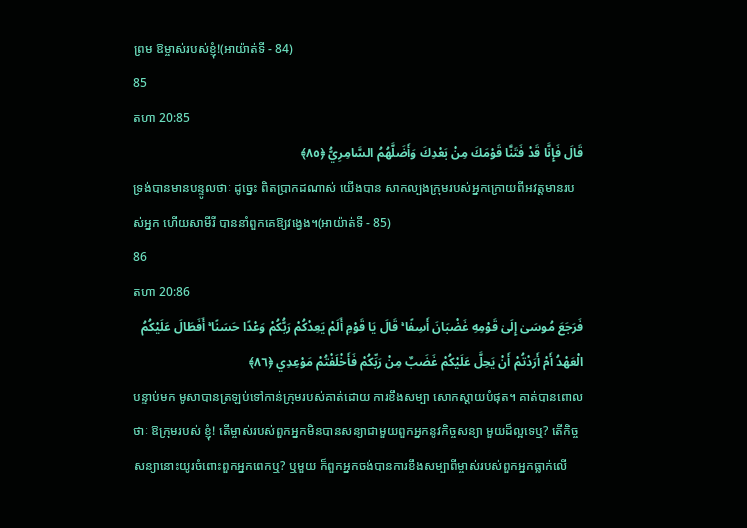ព្រម ឱម្ចាស់របស់ខ្ញុំ!(អាយ៉ាត់ទី - 84)
85
តហា 20:85
قَالَ فَإِنَّا قَدْ فَتَنَّا قَوْمَكَ مِنْ بَعْدِكَ وَأَضَلَّهُمُ السَّامِرِيُّ ﴿٨٥﴾
ទ្រង់បានមានបន្ទូលថាៈ ដូចេ្នះ ពិតប្រាកដណាស់ យើងបាន សាកល្បងក្រុមរបស់អ្នកក្រោយពីអវត្ដមានរបស់អ្នក ហើយសាមីរី បាននាំពួកគេឱ្យវងេ្វង។(អាយ៉ាត់ទី - 85)
86
តហា 20:86
فَرَجَعَ مُوسَىٰ إِلَىٰ قَوْمِهِ غَضْبَانَ أَسِفًا ۚ قَالَ يَا قَوْمِ أَلَمْ يَعِدْكُمْ رَبُّكُمْ وَعْدًا حَسَنًا ۚ أَفَطَالَ عَلَيْكُمُ الْعَهْدُ أَمْ أَرَدْتُمْ أَنْ يَحِلَّ عَلَيْكُمْ غَضَبٌ مِنْ رَبِّكُمْ فَأَخْلَفْتُمْ مَوْعِدِي ﴿٨٦﴾
បន្ទាប់មក មូសាបានត្រឡប់ទៅកាន់ក្រុមរបស់គាត់ដោយ ការខឹងសម្បា សោកស្ដាយបំផុត។ គាត់បានពោលថាៈ ឱក្រុមរបស់ ខ្ញុំ! តើម្ចាស់របស់ពួកអ្នកមិនបានសន្យាជាមួយពួកអ្នកនូវកិច្ចសន្យា មួយដ៏ល្អទេឬ? តើកិច្ចសន្យានោះយូរចំពោះពួកអ្នកពេកឬ? ឬមួយ ក៏ពួកអ្នកចង់បានការខឹងសម្បាពីម្ចាស់របស់ពួកអ្នកធ្លាក់លើ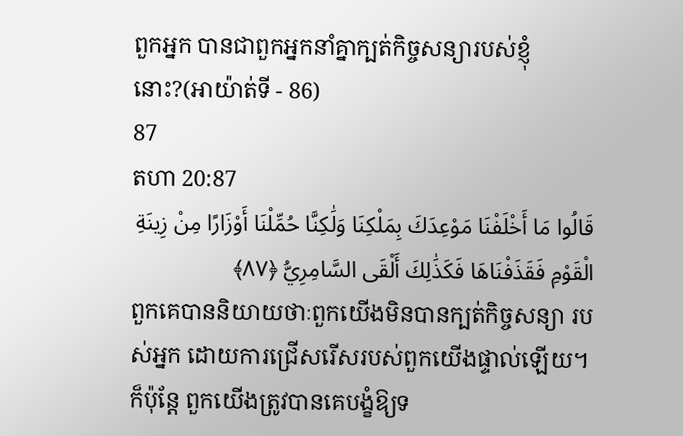ពួកអ្នក បានជាពួកអ្នកនាំគ្នាក្បត់កិច្ចសន្យារបស់ខ្ញុំនោះ?(អាយ៉ាត់ទី - 86)
87
តហា 20:87
قَالُوا مَا أَخْلَفْنَا مَوْعِدَكَ بِمَلْكِنَا وَلَٰكِنَّا حُمِّلْنَا أَوْزَارًا مِنْ زِينَةِ الْقَوْمِ فَقَذَفْنَاهَا فَكَذَٰلِكَ أَلْقَى السَّامِرِيُّ ﴿٨٧﴾
ពួកគេបាននិយាយថាៈពួកយើងមិនបានក្បត់កិច្ចសន្យា របស់អ្នក ដោយការជ្រើសរើសរបស់ពួកយើងផ្ទាល់ឡើយ។ ក៏ប៉ុន្ដែ ពួកយើងត្រូវបានគេបង្ខំឱ្យទ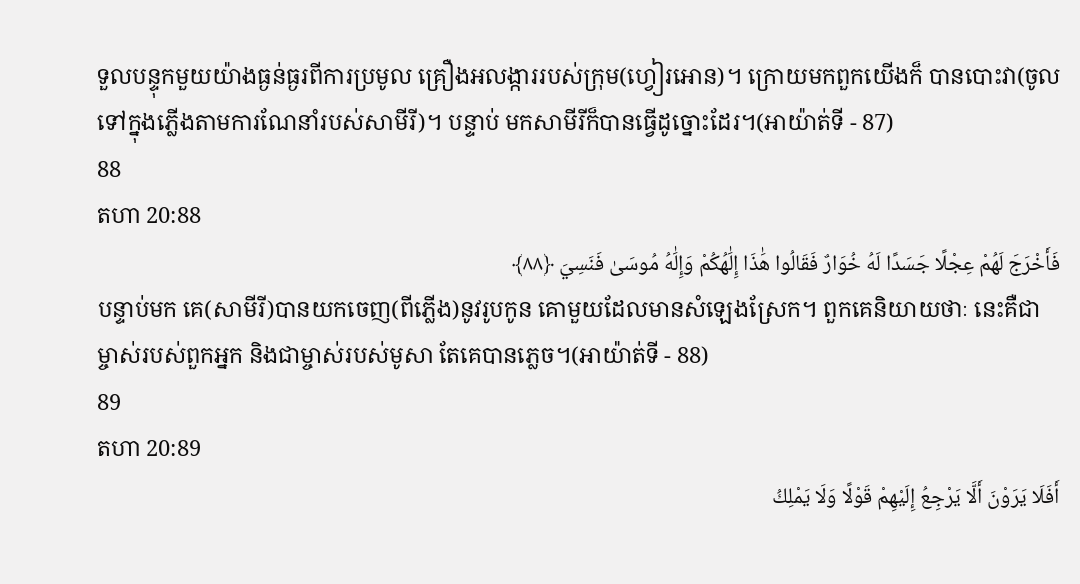ទួលបន្ទុកមួយយ៉ាងធ្ងន់ធ្ងរពីការប្រមូល គ្រឿងអលង្ការរបស់ក្រុម(ហ្វៀរអោន)។ ក្រោយមកពួកយើងក៏ បានបោះវា(ចូលទៅក្នុងភ្លើងតាមការណែនាំរបស់សាមីរី)។ បន្ទាប់ មកសាមីរីក៏បានធ្វើដូច្នោះដែរ។(អាយ៉ាត់ទី - 87)
88
តហា 20:88
فَأَخْرَجَ لَهُمْ عِجْلًا جَسَدًا لَهُ خُوَارٌ فَقَالُوا هَٰذَا إِلَٰهُكُمْ وَإِلَٰهُ مُوسَىٰ فَنَسِيَ ﴿٨٨﴾
បន្ទាប់មក គេ(សាមីរី)បានយកចេញ(ពីភ្លើង)នូវរូបកូន គោមួយដែលមានសំឡេងស្រែក។ ពួកគេនិយាយថាៈ នេះគឺជា ម្ចាស់របស់ពួកអ្នក និងជាម្ចាស់របស់មូសា តែគេបានភេ្លច។(អាយ៉ាត់ទី - 88)
89
តហា 20:89
أَفَلَا يَرَوْنَ أَلَّا يَرْجِعُ إِلَيْهِمْ قَوْلًا وَلَا يَمْلِكُ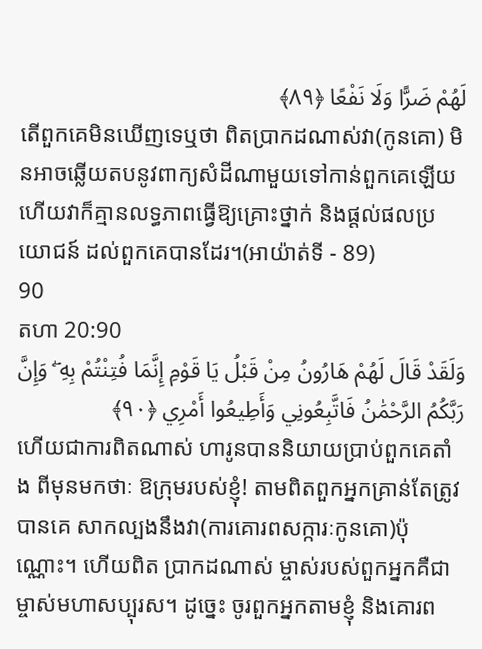لَهُمْ ضَرًّا وَلَا نَفْعًا ﴿٨٩﴾
តើពួកគេមិនឃើញទេឬថា ពិតប្រាកដណាស់វា(កូនគោ) មិនអាចឆ្លើយតបនូវពាក្យសំដីណាមួយទៅកាន់ពួកគេឡើយ ហើយវាក៏គ្មានលទ្ធភាពធ្វើឱ្យគ្រោះថ្នាក់ និងផ្ដល់ផលប្រយោជន៍ ដល់ពួកគេបានដែរ។(អាយ៉ាត់ទី - 89)
90
តហា 20:90
وَلَقَدْ قَالَ لَهُمْ هَارُونُ مِنْ قَبْلُ يَا قَوْمِ إِنَّمَا فُتِنْتُمْ بِهِ ۖ وَإِنَّ رَبَّكُمُ الرَّحْمَٰنُ فَاتَّبِعُونِي وَأَطِيعُوا أَمْرِي ﴿٩٠﴾
ហើយជាការពិតណាស់ ហារូនបាននិយាយប្រាប់ពួកគេតាំង ពីមុនមកថាៈ ឱក្រុមរបស់ខ្ញុំ! តាមពិតពួកអ្នកគ្រាន់តែត្រូវបានគេ សាកល្បងនឹងវា(ការគោរពសក្ការៈកូនគោ)ប៉ុណ្ណោះ។ ហើយពិត ប្រាកដណាស់ ម្ចាស់របស់ពួកអ្នកគឺជាម្ចាស់មហាសប្បុរស។ ដូចេ្នះ ចូរពួកអ្នកតាមខ្ញុំ និងគោរព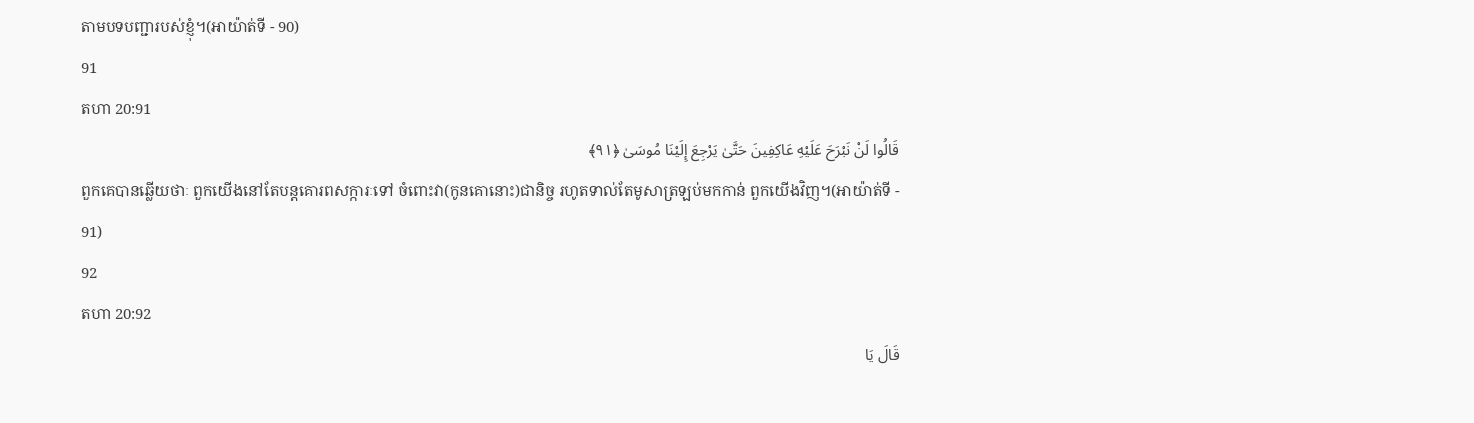តាមបទបញ្ជារបស់ខ្ញុំ។(អាយ៉ាត់ទី - 90)
91
តហា 20:91
قَالُوا لَنْ نَبْرَحَ عَلَيْهِ عَاكِفِينَ حَتَّىٰ يَرْجِعَ إِلَيْنَا مُوسَىٰ ﴿٩١﴾
ពួកគេបានឆ្លើយថាៈ ពួកយើងនៅតែបន្ដគោរពសក្ការៈទៅ ចំពោះវា(កូនគោនោះ)ជានិច្ច រហូតទាល់តែមូសាត្រឡប់មកកាន់ ពួកយើងវិញ។(អាយ៉ាត់ទី - 91)
92
តហា 20:92
قَالَ يَا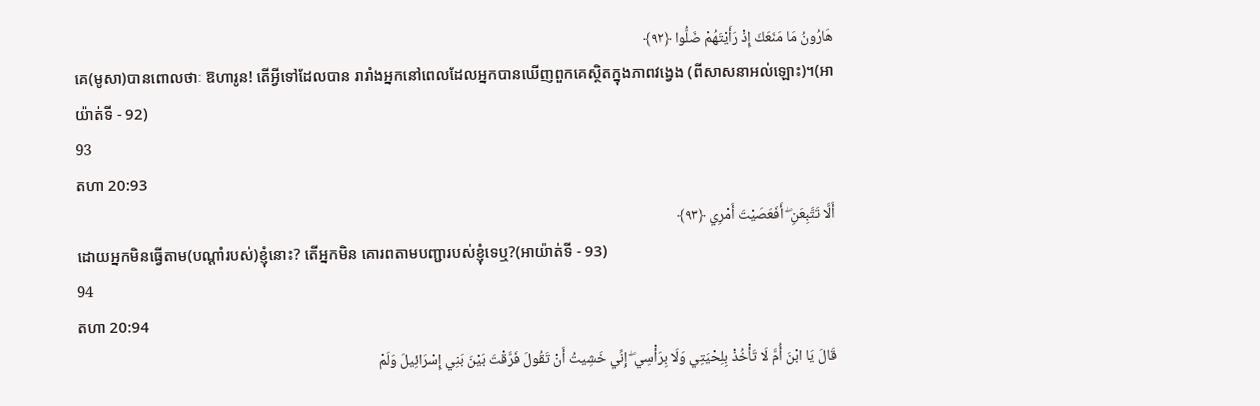هَارُونُ مَا مَنَعَكَ إِذْ رَأَيْتَهُمْ ضَلُّوا ﴿٩٢﴾
គេ(មូសា)បានពោលថាៈ ឱហារូន! តើអ្វីទៅដែលបាន រារាំងអ្នកនៅពេលដែលអ្នកបានឃើញពួកគេស្ថិតក្នុងភាពវងេ្វង (ពីសាសនាអល់ឡោះ)។(អាយ៉ាត់ទី - 92)
93
តហា 20:93
أَلَّا تَتَّبِعَنِ ۖ أَفَعَصَيْتَ أَمْرِي ﴿٩٣﴾
ដោយអ្នកមិនធ្វើតាម(បណ្ដាំរបស់)ខ្ញុំនោះ? តើអ្នកមិន គោរពតាមបញ្ជារបស់ខ្ញុំទេឬ?(អាយ៉ាត់ទី - 93)
94
តហា 20:94
قَالَ يَا ابْنَ أُمَّ لَا تَأْخُذْ بِلِحْيَتِي وَلَا بِرَأْسِي ۖ إِنِّي خَشِيتُ أَنْ تَقُولَ فَرَّقْتَ بَيْنَ بَنِي إِسْرَائِيلَ وَلَمْ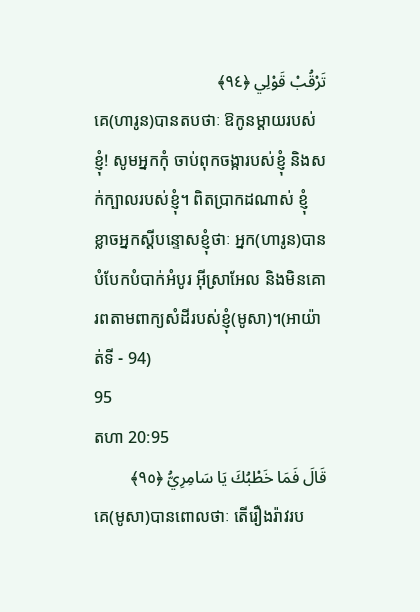تَرْقُبْ قَوْلِي ﴿٩٤﴾
គេ(ហារូន)បានតបថាៈ ឱកូនម្ដាយរបស់ខ្ញុំ! សូមអ្នកកុំ ចាប់ពុកចង្ការបស់ខ្ញុំ និងសក់ក្បាលរបស់ខ្ញុំ។ ពិតប្រាកដណាស់ ខ្ញុំ ខ្លាចអ្នកស្ដីបន្ទោសខ្ញុំថាៈ អ្នក(ហារូន)បានបំបែកបំបាក់អំបូរ អ៊ីស្រាអែល និងមិនគោរពតាមពាក្យសំដីរបស់ខ្ញុំ(មូសា)។(អាយ៉ាត់ទី - 94)
95
តហា 20:95
قَالَ فَمَا خَطْبُكَ يَا سَامِرِيُّ ﴿٩٥﴾
គេ(មូសា)បានពោលថាៈ តើរឿងរ៉ាវរប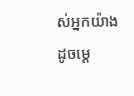ស់អ្នកយ៉ាង ដូចមេ្ដ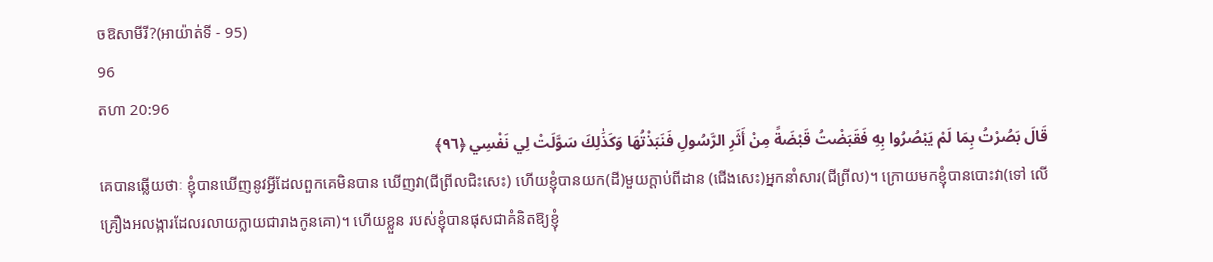ចឱសាមីរី?(អាយ៉ាត់ទី - 95)
96
តហា 20:96
قَالَ بَصُرْتُ بِمَا لَمْ يَبْصُرُوا بِهِ فَقَبَضْتُ قَبْضَةً مِنْ أَثَرِ الرَّسُولِ فَنَبَذْتُهَا وَكَذَٰلِكَ سَوَّلَتْ لِي نَفْسِي ﴿٩٦﴾
គេបានឆ្លើយថាៈ ខ្ញុំបានឃើញនូវអ្វីដែលពួកគេមិនបាន ឃើញវា(ជីព្រីលជិះសេះ) ហើយខ្ញុំបានយក(ដី)មួយក្ដាប់ពីដាន (ជើងសេះ)អ្នកនាំសារ(ជីព្រីល)។ ក្រោយមកខ្ញុំបានបោះវា(ទៅ លើគ្រឿងអលង្ការដែលរលាយក្លាយជារាងកូនគោ)។ ហើយខ្លួន របស់ខ្ញុំបានផុសជាគំនិតឱ្យខ្ញុំ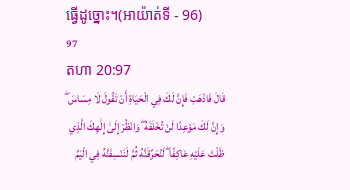ធ្វើដូច្នោះ។(អាយ៉ាត់ទី - 96)
97
តហា 20:97
قَالَ فَاذْهَبْ فَإِنَّ لَكَ فِي الْحَيَاةِ أَنْ تَقُولَ لَا مِسَاسَ ۖ وَإِنَّ لَكَ مَوْعِدًا لَنْ تُخْلَفَهُ ۖ وَانْظُرْ إِلَىٰ إِلَٰهِكَ الَّذِي ظَلْتَ عَلَيْهِ عَاكِفًا ۖ لَنُحَرِّقَنَّهُ ثُمَّ لَنَنْسِفَنَّهُ فِي الْيَمِّ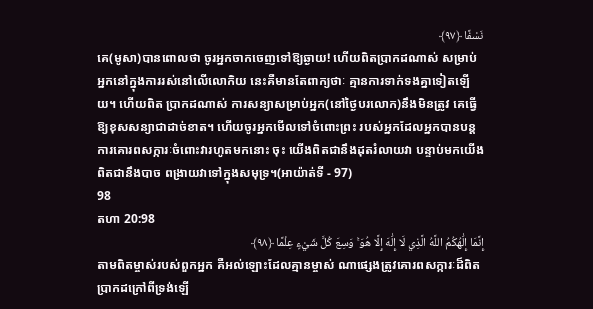نَسْفًا ﴿٩٧﴾
គេ(មូសា)បានពោលថា ចូរអ្នកចាកចេញទៅឱ្យឆ្ងាយ! ហើយពិតប្រាកដណាស់ សម្រាប់អ្នកនៅក្នុងការរស់នៅលើលោកិយ នេះគឺមានតែពាក្យថាៈ គ្មានការទាក់ទងគ្នាទៀតឡើយ។ ហើយពិត ប្រាកដណាស់ ការសន្យាសម្រាប់អ្នក(នៅថ្ងៃបរលោក)នឹងមិនត្រូវ គេធ្វើឱ្យខុសសន្យាជាដាច់ខាត។ ហើយចូរអ្នកមើលទៅចំពោះព្រះ របស់អ្នកដែលអ្នកបានបន្ដការគោរពសក្ការៈចំពោះវារហូតមកនោះ ចុះ យើងពិតជានឹងដុតរំលាយវា បន្ទាប់មកយើងពិតជានឹងបាច ពង្រាយវាទៅក្នុងសមុទ្រ។(អាយ៉ាត់ទី - 97)
98
តហា 20:98
إِنَّمَا إِلَٰهُكُمُ اللَّهُ الَّذِي لَا إِلَٰهَ إِلَّا هُوَ ۚ وَسِعَ كُلَّ شَيْءٍ عِلْمًا ﴿٩٨﴾
តាមពិតម្ចាស់របស់ពួកអ្នក គឺអល់ឡោះដែលគ្មានម្ចាស់ ណាផេ្សងត្រូវគោរពសក្ការៈដ៏ពិតប្រាកដក្រៅពីទ្រង់ឡើ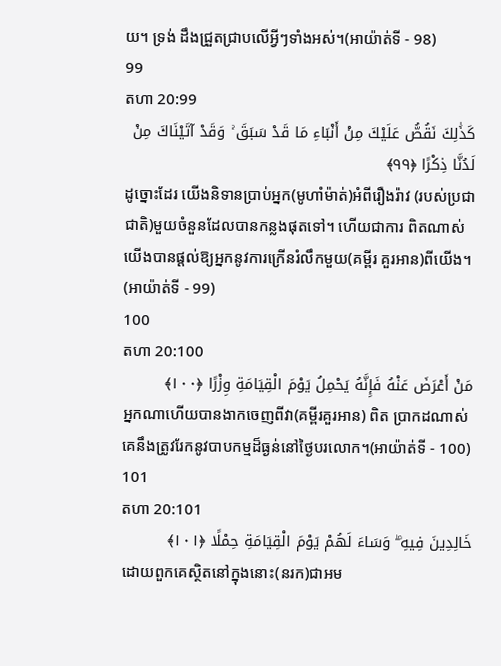យ។ ទ្រង់ ដឹងជ្រួតជ្រាបលើអ្វីៗទាំងអស់។(អាយ៉ាត់ទី - 98)
99
តហា 20:99
كَذَٰلِكَ نَقُصُّ عَلَيْكَ مِنْ أَنْبَاءِ مَا قَدْ سَبَقَ ۚ وَقَدْ آتَيْنَاكَ مِنْ لَدُنَّا ذِكْرًا ﴿٩٩﴾
ដូច្នោះដែរ យើងនិទានប្រាប់អ្នក(មូហាំម៉ាត់)អំពីរឿងរ៉ាវ (របស់ប្រជាជាតិ)មួយចំនួនដែលបានកន្លងផុតទៅ។ ហើយជាការ ពិតណាស់ យើងបានផ្ដល់ឱ្យអ្នកនូវការក្រើនរំលឹកមួយ(គម្ពីរ គួរអាន)ពីយើង។ (អាយ៉ាត់ទី - 99)
100
តហា 20:100
مَنْ أَعْرَضَ عَنْهُ فَإِنَّهُ يَحْمِلُ يَوْمَ الْقِيَامَةِ وِزْرًا ﴿١٠٠﴾
អ្នកណាហើយបានងាកចេញពីវា(គម្ពីរគួរអាន) ពិត ប្រាកដណាស់ គេនឹងត្រូវរែកនូវបាបកម្មដ៏ធ្ងន់នៅថ្ងៃបរលោក។(អាយ៉ាត់ទី - 100)
101
តហា 20:101
خَالِدِينَ فِيهِ ۖ وَسَاءَ لَهُمْ يَوْمَ الْقِيَامَةِ حِمْلًا ﴿١٠١﴾
ដោយពួកគេស្ថិតនៅក្នុងនោះ(នរក)ជាអម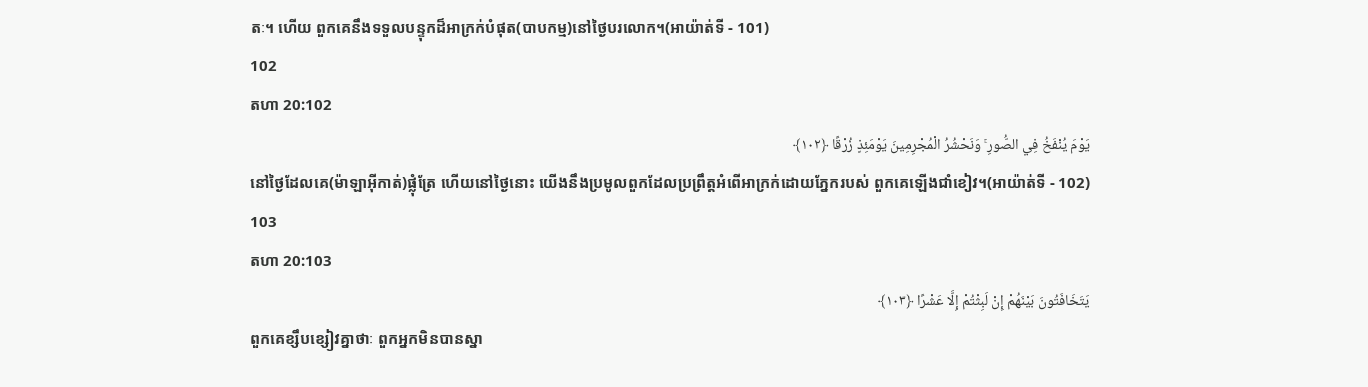តៈ។ ហើយ ពួកគេនឹងទទួលបន្ទុកដ៏អាក្រក់បំផុត(បាបកម្ម)នៅថ្ងៃបរលោក។(អាយ៉ាត់ទី - 101)
102
តហា 20:102
يَوْمَ يُنْفَخُ فِي الصُّورِ ۚ وَنَحْشُرُ الْمُجْرِمِينَ يَوْمَئِذٍ زُرْقًا ﴿١٠٢﴾
នៅថ្ងៃដែលគេ(ម៉ាឡាអ៊ីកាត់)ផ្លុំត្រែ ហើយនៅថ្ងៃនោះ យើងនឹងប្រមូលពួកដែលប្រព្រឹត្ដអំពើអាក្រក់ដោយភ្នែករបស់ ពួកគេឡើងជាំខៀវ។(អាយ៉ាត់ទី - 102)
103
តហា 20:103
يَتَخَافَتُونَ بَيْنَهُمْ إِنْ لَبِثْتُمْ إِلَّا عَشْرًا ﴿١٠٣﴾
ពួកគេខ្សឹបខ្សៀវគ្នាថាៈ ពួកអ្នកមិនបានស្នា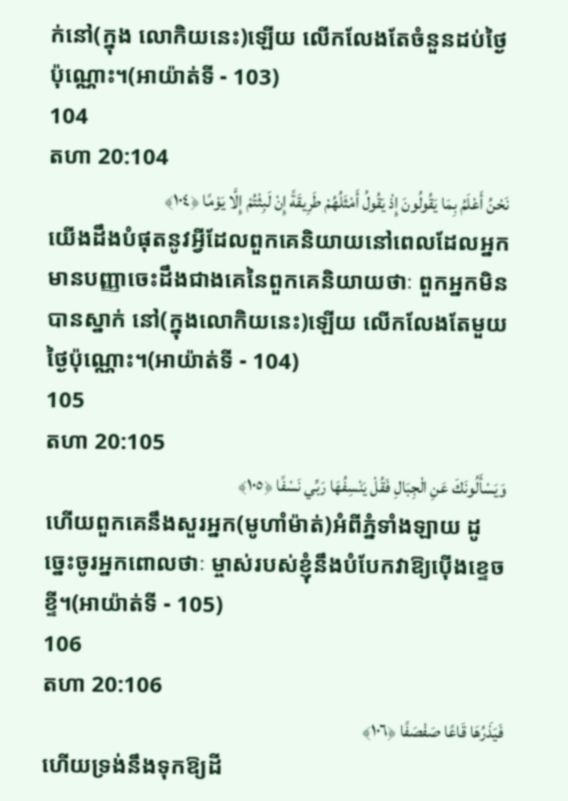ក់នៅ(ក្នុង លោកិយនេះ)ឡើយ លើកលែងតែចំនួនដប់ថ្ងៃប៉ុណ្ណោះ។(អាយ៉ាត់ទី - 103)
104
តហា 20:104
نَحْنُ أَعْلَمُ بِمَا يَقُولُونَ إِذْ يَقُولُ أَمْثَلُهُمْ طَرِيقَةً إِنْ لَبِثْتُمْ إِلَّا يَوْمًا ﴿١٠٤﴾
យើងដឹងបំផុតនូវអ្វីដែលពួកគេនិយាយនៅពេលដែលអ្នក មានបញ្ញាចេះដឹងជាងគេនៃពួកគេនិយាយថាៈ ពួកអ្នកមិនបានស្នាក់ នៅ(ក្នុងលោកិយនេះ)ឡើយ លើកលែងតែមួយថ្ងៃប៉ុណ្ណោះ។(អាយ៉ាត់ទី - 104)
105
តហា 20:105
وَيَسْأَلُونَكَ عَنِ الْجِبَالِ فَقُلْ يَنْسِفُهَا رَبِّي نَسْفًا ﴿١٠٥﴾
ហើយពួកគេនឹងសួរអ្នក(មូហាំម៉ាត់)អំពីភ្នំទាំងឡាយ ដូចេ្នះចូរអ្នកពោលថាៈ ម្ចាស់របស់ខ្ញុំនឹងបំបែកវាឱ្យប៉ើងខេ្ទចខី្ទ។(អាយ៉ាត់ទី - 105)
106
តហា 20:106
فَيَذَرُهَا قَاعًا صَفْصَفًا ﴿١٠٦﴾
ហើយទ្រង់នឹងទុកឱ្យដី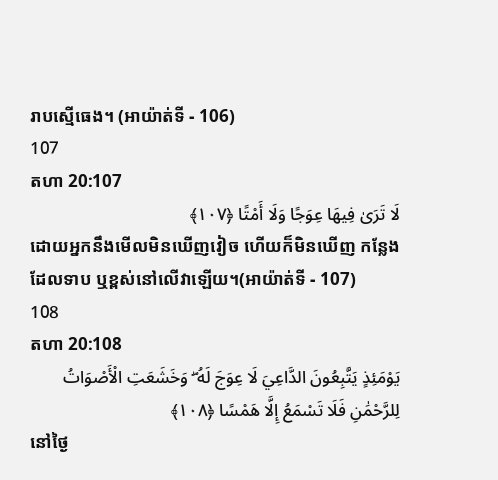រាបស្មើធេង។ (អាយ៉ាត់ទី - 106)
107
តហា 20:107
لَا تَرَىٰ فِيهَا عِوَجًا وَلَا أَمْتًا ﴿١٠٧﴾
ដោយអ្នកនឹងមើលមិនឃើញវៀច ហើយក៏មិនឃើញ កន្លែងដែលទាប ឬខ្ពស់នៅលើវាឡើយ។(អាយ៉ាត់ទី - 107)
108
តហា 20:108
يَوْمَئِذٍ يَتَّبِعُونَ الدَّاعِيَ لَا عِوَجَ لَهُ ۖ وَخَشَعَتِ الْأَصْوَاتُ لِلرَّحْمَٰنِ فَلَا تَسْمَعُ إِلَّا هَمْسًا ﴿١٠٨﴾
នៅថ្ងៃ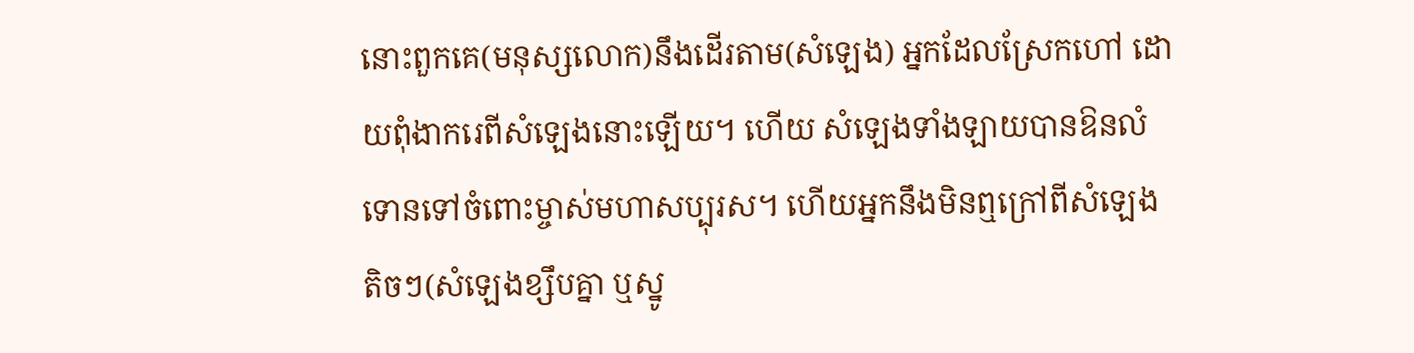នោះពួកគេ(មនុស្សលោក)នឹងដើរតាម(សំឡេង) អ្នកដែលស្រែកហៅ ដោយពុំងាករេពីសំឡេងនោះឡើយ។ ហើយ សំឡេងទាំងឡាយបានឱនលំទោនទៅចំពោះម្ចាស់មហាសប្បុរស។ ហើយអ្នកនឹងមិនឮក្រៅពីសំឡេងតិចៗ(សំឡេងខ្សឹបគ្នា ឬស្នូ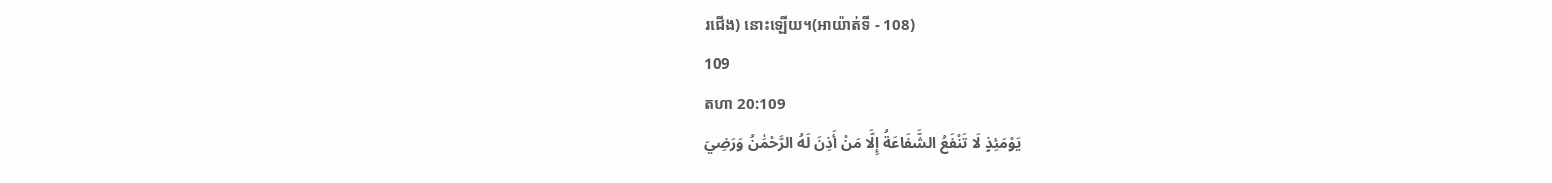រជើង) នោះឡើយ។(អាយ៉ាត់ទី - 108)
109
តហា 20:109
يَوْمَئِذٍ لَا تَنْفَعُ الشَّفَاعَةُ إِلَّا مَنْ أَذِنَ لَهُ الرَّحْمَٰنُ وَرَضِيَ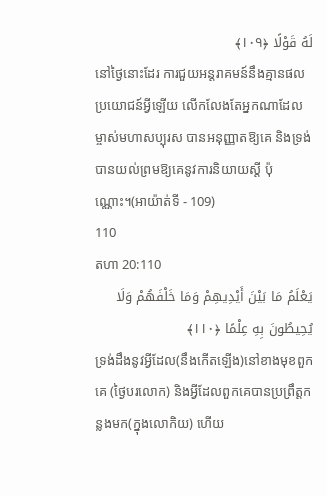لَهُ قَوْلًا ﴿١٠٩﴾
នៅថ្ងៃនោះដែរ ការជួយអន្ដរាគមន៍នឹងគ្មានផលប្រយោជន៍អ្វីឡើយ លើកលែងតែអ្នកណាដែលម្ចាស់មហាសប្បុរស បានអនុញ្ញាតឱ្យគេ និងទ្រង់បានយល់ព្រមឱ្យគេនូវការនិយាយស្ដី ប៉ុណ្ណោះ។(អាយ៉ាត់ទី - 109)
110
តហា 20:110
يَعْلَمُ مَا بَيْنَ أَيْدِيهِمْ وَمَا خَلْفَهُمْ وَلَا يُحِيطُونَ بِهِ عِلْمًا ﴿١١٠﴾
ទ្រង់ដឹងនូវអ្វីដែល(នឹងកើតឡើង)នៅខាងមុខពួកគេ (ថ្ងៃបរលោក) និងអ្វីដែលពួកគេបានប្រព្រឹត្ដកន្លងមក(ក្នុងលោកិយ) ហើយ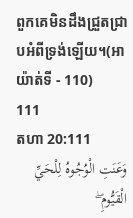ពួកគេមិនដឹងជ្រួតជ្រាបអំពីទ្រង់ឡើយ។(អាយ៉ាត់ទី - 110)
111
តហា 20:111
وَعَنَتِ الْوُجُوهُ لِلْحَيِّ الْقَيُّومِ ۖ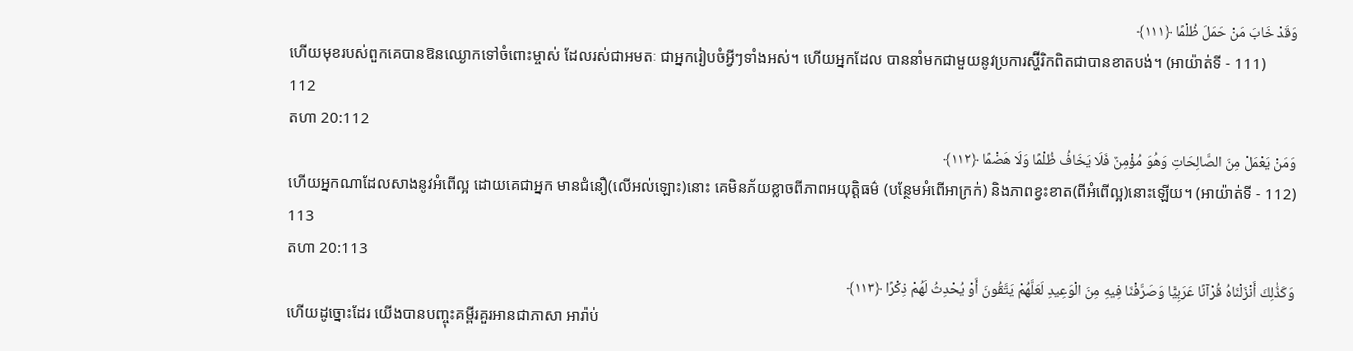وَقَدْ خَابَ مَنْ حَمَلَ ظُلْمًا ﴿١١١﴾
ហើយមុខរបស់ពួកគេបានឱនឈ្ងោកទៅចំពោះម្ចាស់ ដែលរស់ជាអមតៈ ជាអ្នករៀបចំអ្វីៗទាំងអស់។ ហើយអ្នកដែល បាននាំមកជាមួយនូវប្រការស្ហ៊ីរិកពិតជាបានខាតបង់។ (អាយ៉ាត់ទី - 111)
112
តហា 20:112
وَمَنْ يَعْمَلْ مِنَ الصَّالِحَاتِ وَهُوَ مُؤْمِنٌ فَلَا يَخَافُ ظُلْمًا وَلَا هَضْمًا ﴿١١٢﴾
ហើយអ្នកណាដែលសាងនូវអំពើល្អ ដោយគេជាអ្នក មានជំនឿ(លើអល់ឡោះ)នោះ គេមិនភ័យខ្លាចពីភាពអយុត្ដិធម៌ (បន្ថែមអំពើអាក្រក់) និងភាពខ្វះខាត(ពីអំពើល្អ)នោះឡើយ។ (អាយ៉ាត់ទី - 112)
113
តហា 20:113
وَكَذَٰلِكَ أَنْزَلْنَاهُ قُرْآنًا عَرَبِيًّا وَصَرَّفْنَا فِيهِ مِنَ الْوَعِيدِ لَعَلَّهُمْ يَتَّقُونَ أَوْ يُحْدِثُ لَهُمْ ذِكْرًا ﴿١١٣﴾
ហើយដូច្នោះដែរ យើងបានបញ្ចុះគម្ពីរគួរអានជាភាសា អារ៉ាប់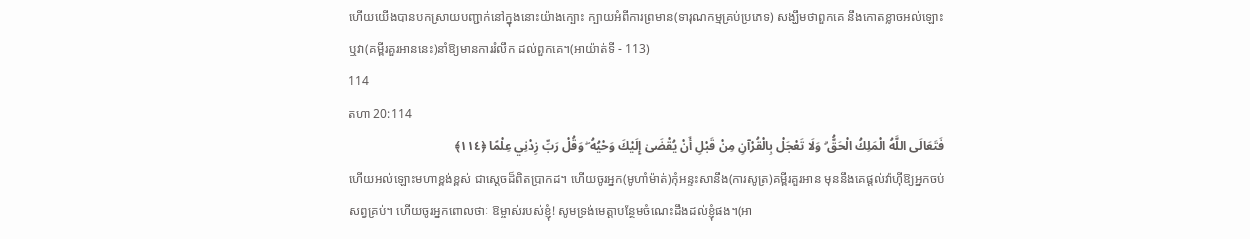ហើយយើងបានបកស្រាយបញ្ជាក់នៅក្នុងនោះយ៉ាងក្បោះ ក្បាយអំពីការព្រមាន(ទារុណកម្មគ្រប់ប្រភេទ) សង្ឃឹមថាពួកគេ នឹងកោតខ្លាចអល់ឡោះ ឬវា(គម្ពីរគួរអាននេះ)នាំឱ្យមានការរំលឹក ដល់ពួកគេ។(អាយ៉ាត់ទី - 113)
114
តហា 20:114
فَتَعَالَى اللَّهُ الْمَلِكُ الْحَقُّ ۗ وَلَا تَعْجَلْ بِالْقُرْآنِ مِنْ قَبْلِ أَنْ يُقْضَىٰ إِلَيْكَ وَحْيُهُ ۖ وَقُلْ رَبِّ زِدْنِي عِلْمًا ﴿١١٤﴾
ហើយអល់ឡោះមហាខ្ពង់ខ្ពស់ ជាសេ្ដចដ៏ពិតប្រាកដ។ ហើយចូរអ្នក(មូហាំម៉ាត់)កុំអន្ទះសានឹង(ការសូត្រ)គមី្ពរគួរអាន មុននឹងគេផ្ដល់វ៉ាហ៊ីឱ្យអ្នកចប់សព្វគ្រប់។ ហើយចូរអ្នកពោលថាៈ ឱម្ចាស់របស់ខ្ញុំ! សូមទ្រង់មេត្ដាបន្ថែមចំណេះដឹងដល់ខ្ញុំផង។(អា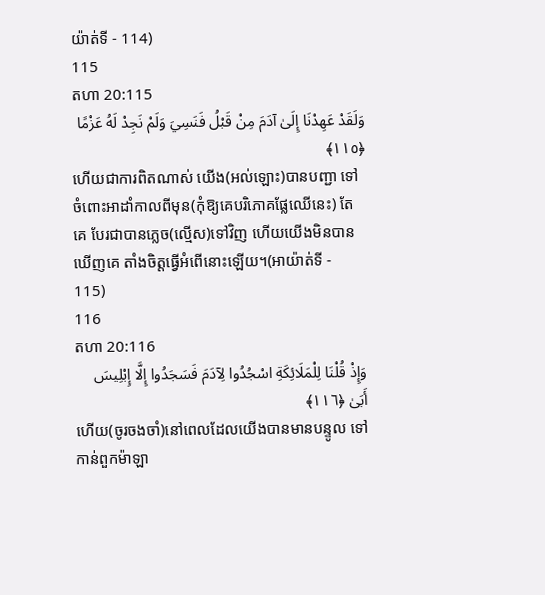យ៉ាត់ទី - 114)
115
តហា 20:115
وَلَقَدْ عَهِدْنَا إِلَىٰ آدَمَ مِنْ قَبْلُ فَنَسِيَ وَلَمْ نَجِدْ لَهُ عَزْمًا ﴿١١٥﴾
ហើយជាការពិតណាស់ យើង(អល់ឡោះ)បានបញ្ជា ទៅចំពោះអាដាំកាលពីមុន(កុំឱ្យគេបរិភោគផ្លែឈើនេះ) តែគេ បែរជាបានភេ្លច(ល្មើស)ទៅវិញ ហើយយើងមិនបានឃើញគេ តាំងចិត្ដធ្វើអំពើនោះឡើយ។(អាយ៉ាត់ទី - 115)
116
តហា 20:116
وَإِذْ قُلْنَا لِلْمَلَائِكَةِ اسْجُدُوا لِآدَمَ فَسَجَدُوا إِلَّا إِبْلِيسَ أَبَىٰ ﴿١١٦﴾
ហើយ(ចូរចងចាំ)នៅពេលដែលយើងបានមានបន្ទូល ទៅកាន់ពួកម៉ាឡា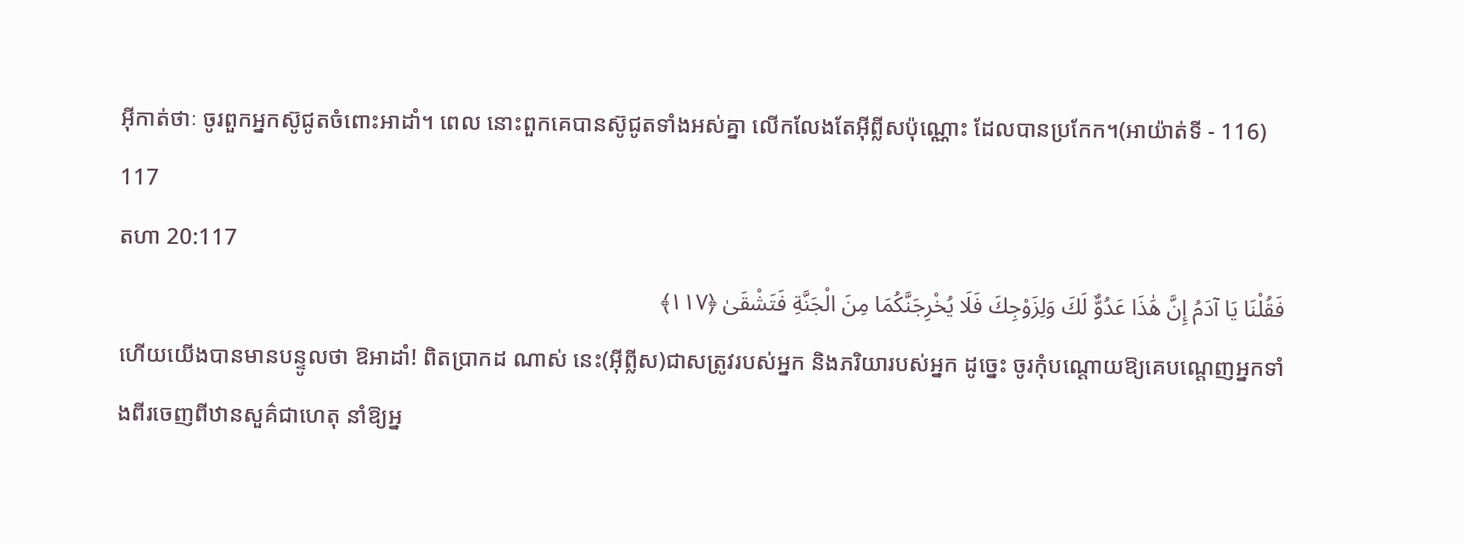អ៊ីកាត់ថាៈ ចូរពួកអ្នកស៊ូជូតចំពោះអាដាំ។ ពេល នោះពួកគេបានស៊ូជូតទាំងអស់គ្នា លើកលែងតែអ៊ីព្លីសប៉ុណ្ណោះ ដែលបានប្រកែក។(អាយ៉ាត់ទី - 116)
117
តហា 20:117
فَقُلْنَا يَا آدَمُ إِنَّ هَٰذَا عَدُوٌّ لَكَ وَلِزَوْجِكَ فَلَا يُخْرِجَنَّكُمَا مِنَ الْجَنَّةِ فَتَشْقَىٰ ﴿١١٧﴾
ហើយយើងបានមានបន្ទូលថា ឱអាដាំ! ពិតប្រាកដ ណាស់ នេះ(អ៊ីព្លីស)ជាសត្រូវរបស់អ្នក និងភរិយារបស់អ្នក ដូចេ្នះ ចូរកុំបណ្ដោយឱ្យគេបណេ្ដញអ្នកទាំងពីរចេញពីឋានសួគ៌ជាហេតុ នាំឱ្យអ្ន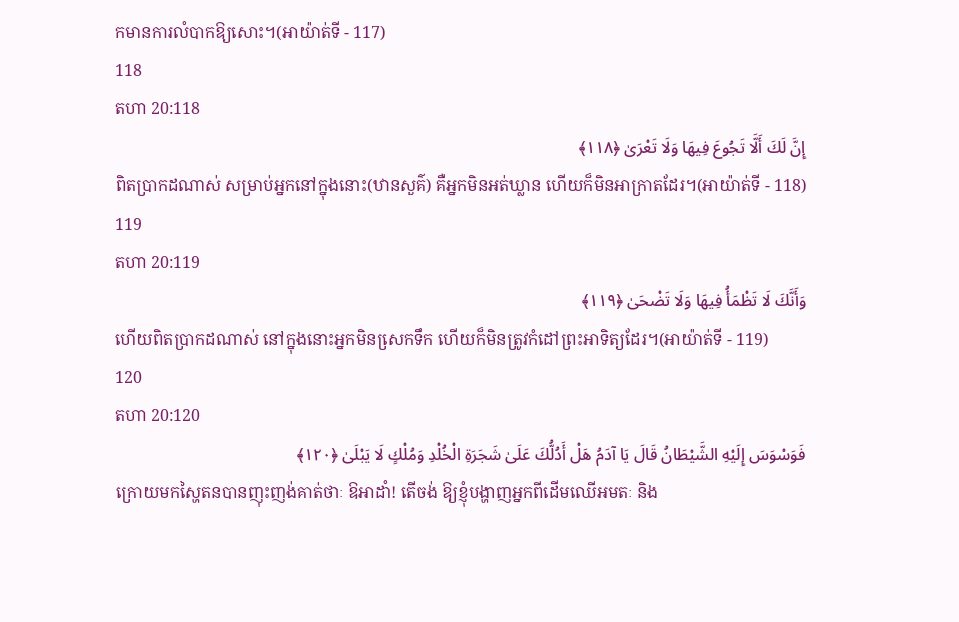កមានការលំបាកឱ្យសោះ។(អាយ៉ាត់ទី - 117)
118
តហា 20:118
إِنَّ لَكَ أَلَّا تَجُوعَ فِيهَا وَلَا تَعْرَىٰ ﴿١١٨﴾
ពិតប្រាកដណាស់ សម្រាប់អ្នកនៅក្នុងនោះ(ឋានសួគ៌) គឺអ្នកមិនអត់ឃ្លាន ហើយក៏មិនអាក្រាតដែរ។(អាយ៉ាត់ទី - 118)
119
តហា 20:119
وَأَنَّكَ لَا تَظْمَأُ فِيهَا وَلَا تَضْحَىٰ ﴿١١٩﴾
ហើយពិតប្រាកដណាស់ នៅក្នុងនោះអ្នកមិនសេ្រកទឹក ហើយក៏មិនត្រូវកំដៅព្រះអាទិត្យដែរ។(អាយ៉ាត់ទី - 119)
120
តហា 20:120
فَوَسْوَسَ إِلَيْهِ الشَّيْطَانُ قَالَ يَا آدَمُ هَلْ أَدُلُّكَ عَلَىٰ شَجَرَةِ الْخُلْدِ وَمُلْكٍ لَا يَبْلَىٰ ﴿١٢٠﴾
ក្រោយមកស្ហៃតនបានញុះញង់គាត់ថាៈ ឱអាដាំ! តើចង់ ឱ្យខ្ញុំបង្ហាញអ្នកពីដើមឈើអមតៈ និង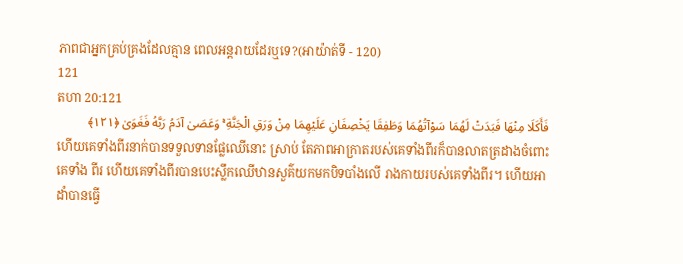ភាពជាអ្នកគ្រប់គ្រងដែលគ្មាន ពេលអន្ដរាយដែរឬទេ?(អាយ៉ាត់ទី - 120)
121
តហា 20:121
فَأَكَلَا مِنْهَا فَبَدَتْ لَهُمَا سَوْآتُهُمَا وَطَفِقَا يَخْصِفَانِ عَلَيْهِمَا مِنْ وَرَقِ الْجَنَّةِ ۚ وَعَصَىٰ آدَمُ رَبَّهُ فَغَوَىٰ ﴿١٢١﴾
ហើយគេទាំងពីរនាក់បានទទួលទានផ្លែឈើនោះ ស្រាប់ តែភាពអាក្រាតរបស់គេទាំងពីរក៏បានលាតត្រដាងចំពោះគេទាំង ពីរ ហើយគេទាំងពីរបានបេះស្លឹកឈើឋានសួគ៌យកមកបិទបាំងលើ រាងកាយរបស់គេទាំងពីរ។ ហើយអាដាំបានធ្វើ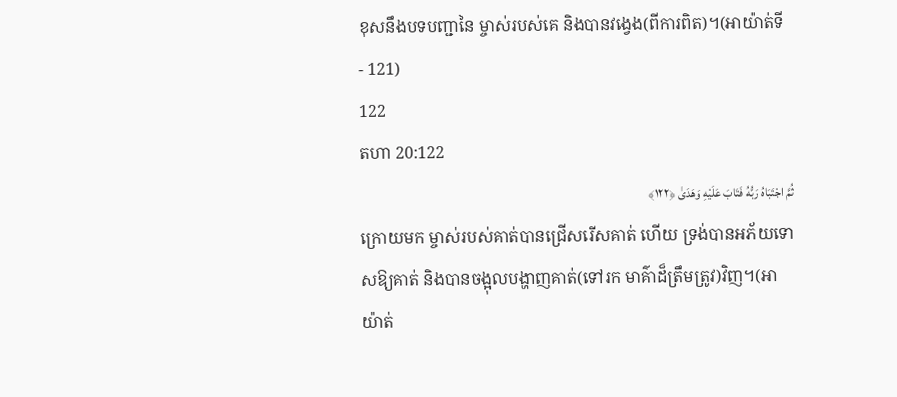ខុសនឹងបទបញ្ជានៃ ម្ចាស់របស់គេ និងបានវងេ្វង(ពីការពិត)។(អាយ៉ាត់ទី - 121)
122
តហា 20:122
ثُمَّ اجْتَبَاهُ رَبُّهُ فَتَابَ عَلَيْهِ وَهَدَىٰ ﴿١٢٢﴾
ក្រោយមក ម្ចាស់របស់គាត់បានជ្រើសរើសគាត់ ហើយ ទ្រង់បានអភ័យទោសឱ្យគាត់ និងបានចង្អុលបង្ហាញគាត់(ទៅរក មាគ៌ាដ៏ត្រឹមត្រូវ)វិញ។(អាយ៉ាត់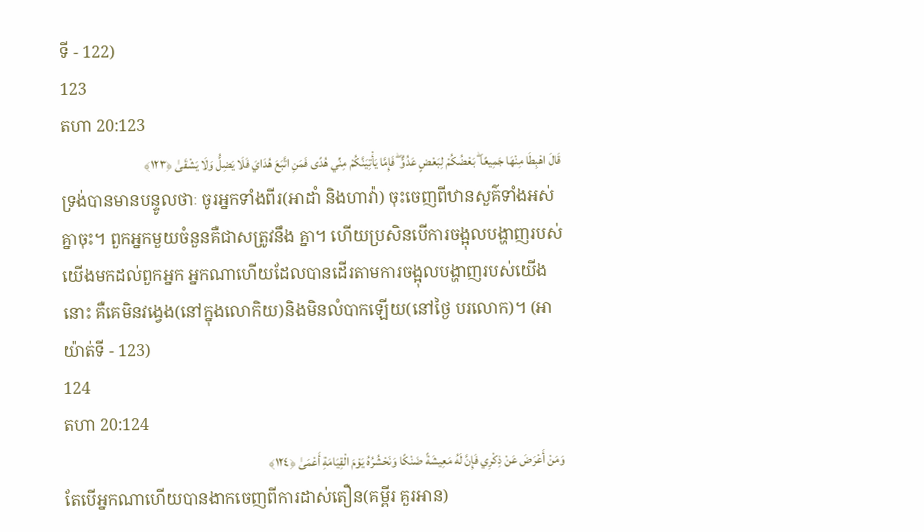ទី - 122)
123
តហា 20:123
قَالَ اهْبِطَا مِنْهَا جَمِيعًا ۖ بَعْضُكُمْ لِبَعْضٍ عَدُوٌّ ۖ فَإِمَّا يَأْتِيَنَّكُمْ مِنِّي هُدًى فَمَنِ اتَّبَعَ هُدَايَ فَلَا يَضِلُّ وَلَا يَشْقَىٰ ﴿١٢٣﴾
ទ្រង់បានមានបន្ទូលថាៈ ចូរអ្នកទាំងពីរ(អាដាំ និងហាវ៉ា) ចុះចេញពីឋានសួគ៌ទាំងអស់គ្នាចុះ។ ពួកអ្នកមួយចំនួនគឺជាសត្រូវនឹង គ្នា។ ហើយប្រសិនបើការចង្អុលបង្ហាញរបស់យើងមកដល់ពួកអ្នក អ្នកណាហើយដែលបានដើរតាមការចង្អុលបង្ហាញរបស់យើងនោះ គឺគេមិនវងេ្វង(នៅក្នុងលោកិយ)និងមិនលំបាកឡើយ(នៅថ្ងៃ បរលោក)។ (អាយ៉ាត់ទី - 123)
124
តហា 20:124
وَمَنْ أَعْرَضَ عَنْ ذِكْرِي فَإِنَّ لَهُ مَعِيشَةً ضَنْكًا وَنَحْشُرُهُ يَوْمَ الْقِيَامَةِ أَعْمَىٰ ﴿١٢٤﴾
តែបើអ្នកណាហើយបានងាកចេញពីការដាស់តឿន(គម្ពីរ គួរអាន)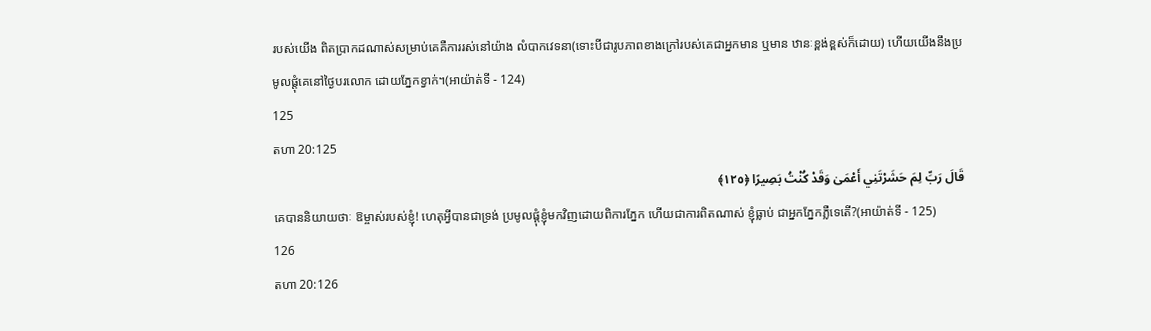របស់យើង ពិតប្រាកដណាស់សម្រាប់គេគឺការរស់នៅយ៉ាង លំបាកវេទនា(ទោះបីជារូបភាពខាងក្រៅរបស់គេជាអ្នកមាន ឬមាន ឋានៈខ្ពង់ខ្ពស់ក៏ដោយ) ហើយយើងនឹងប្រមូលផ្ដុំគេនៅថ្ងៃបរលោក ដោយភ្នែកខ្វាក់។(អាយ៉ាត់ទី - 124)
125
តហា 20:125
قَالَ رَبِّ لِمَ حَشَرْتَنِي أَعْمَىٰ وَقَدْ كُنْتُ بَصِيرًا ﴿١٢٥﴾
គេបាននិយាយថាៈ ឱម្ចាស់របស់ខ្ញុំ! ហេតុអ្វីបានជាទ្រង់ ប្រមូលផ្ដុំខ្ញុំមកវិញដោយពិការភ្នែក ហើយជាការពិតណាស់ ខ្ញុំធ្លាប់ ជាអ្នកភ្នែកភ្លឺទេតើ?(អាយ៉ាត់ទី - 125)
126
តហា 20:126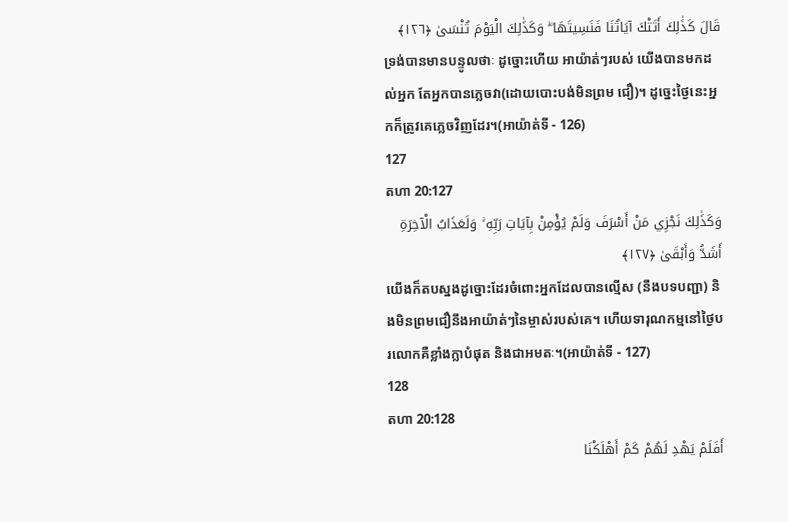قَالَ كَذَٰلِكَ أَتَتْكَ آيَاتُنَا فَنَسِيتَهَا ۖ وَكَذَٰلِكَ الْيَوْمَ تُنْسَىٰ ﴿١٢٦﴾
ទ្រង់បានមានបន្ទូលថាៈ ដូច្នោះហើយ អាយ៉ាត់ៗរបស់ យើងបានមកដល់អ្នក តែអ្នកបានភេ្លចវា(ដោយបោះបង់មិនព្រម ជឿ)។ ដូចេ្នះថ្ងៃនេះអ្នកក៏ត្រូវគេភេ្លចវិញដែរ។(អាយ៉ាត់ទី - 126)
127
តហា 20:127
وَكَذَٰلِكَ نَجْزِي مَنْ أَسْرَفَ وَلَمْ يُؤْمِنْ بِآيَاتِ رَبِّهِ ۚ وَلَعَذَابُ الْآخِرَةِ أَشَدُّ وَأَبْقَىٰ ﴿١٢٧﴾
យើងក៏តបស្នងដូច្នោះដែរចំពោះអ្នកដែលបានល្មើស (នឹងបទបញ្ជា) និងមិនព្រមជឿនឹងអាយ៉ាត់ៗនៃម្ចាស់របស់គេ។ ហើយទារុណកម្មនៅថ្ងៃបរលោកគឺខ្លាំងក្លាបំផុត និងជាអមតៈ។(អាយ៉ាត់ទី - 127)
128
តហា 20:128
أَفَلَمْ يَهْدِ لَهُمْ كَمْ أَهْلَكْنَا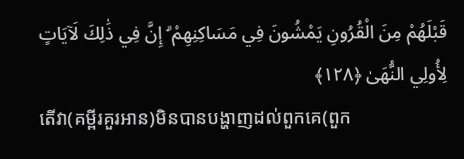قَبْلَهُمْ مِنَ الْقُرُونِ يَمْشُونَ فِي مَسَاكِنِهِمْ ۗ إِنَّ فِي ذَٰلِكَ لَآيَاتٍ لِأُولِي النُّهَىٰ ﴿١٢٨﴾
តើវា(គម្ពីរគួរអាន)មិនបានបង្ហាញដល់ពួកគេ(ពួក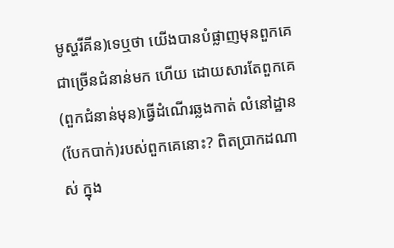មូស្ហរីគីន)ទេឬថា យើងបានបំផ្លាញមុនពួកគេជាច្រើនជំនាន់មក ហើយ ដោយសារតែពួកគេ(ពួកជំនាន់មុន)ធ្វើដំណើរឆ្លងកាត់ លំនៅដ្ឋាន(បែកបាក់)របស់ពួកគេនោះ? ពិតប្រាកដណាស់ ក្នុង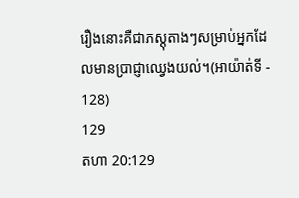រឿងនោះគឺជាភស្ដុតាងៗសម្រាប់អ្នកដែលមានប្រាជ្ញាឈេ្វងយល់។(អាយ៉ាត់ទី - 128)
129
តហា 20:129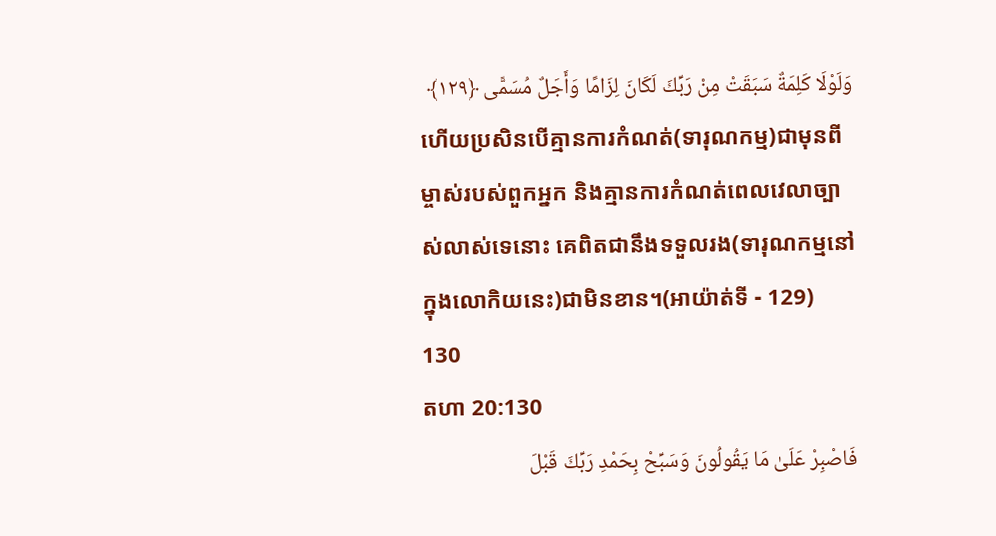وَلَوْلَا كَلِمَةٌ سَبَقَتْ مِنْ رَبِّكَ لَكَانَ لِزَامًا وَأَجَلٌ مُسَمًّى ﴿١٢٩﴾
ហើយប្រសិនបើគ្មានការកំណត់(ទារុណកម្ម)ជាមុនពី ម្ចាស់របស់ពួកអ្នក និងគ្មានការកំណត់ពេលវេលាច្បាស់លាស់ទេនោះ គេពិតជានឹងទទួលរង(ទារុណកម្មនៅក្នុងលោកិយនេះ)ជាមិនខាន។(អាយ៉ាត់ទី - 129)
130
តហា 20:130
فَاصْبِرْ عَلَىٰ مَا يَقُولُونَ وَسَبِّحْ بِحَمْدِ رَبِّكَ قَبْلَ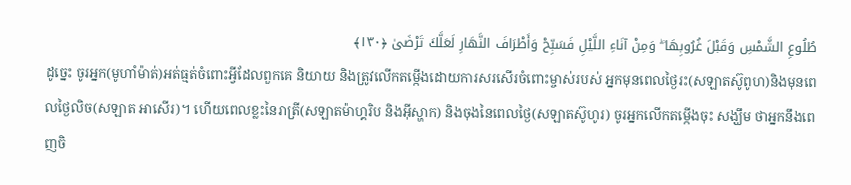طُلُوعِ الشَّمْسِ وَقَبْلَ غُرُوبِهَا ۖ وَمِنْ آنَاءِ اللَّيْلِ فَسَبِّحْ وَأَطْرَافَ النَّهَارِ لَعَلَّكَ تَرْضَىٰ ﴿١٣٠﴾
ដូចេ្នះ ចូរអ្នក(មូហាំម៉ាត់)អត់ធ្មត់ចំពោះអ្វីដែលពួកគេ និយាយ និងត្រូវលើកតម្កើងដោយការសរសើរចំពោះម្ចាស់របស់ អ្នកមុនពេលថ្ងៃរះ(សឡាតស៊ូពូហ)និងមុនពេលថ្ងៃលិច(សឡាត អាសើរ)។ ហើយពេលខ្លះនៃរាត្រី(សឡាតម៉ាហ្គរិប និងអ៊ីស្ហាក) និងចុងនៃពេលថ្ងៃ(សឡាតស៊ូហូរ) ចូរអ្នកលើកតម្កើងចុះ សង្ឃឹម ថាអ្នកនឹងពេញចិ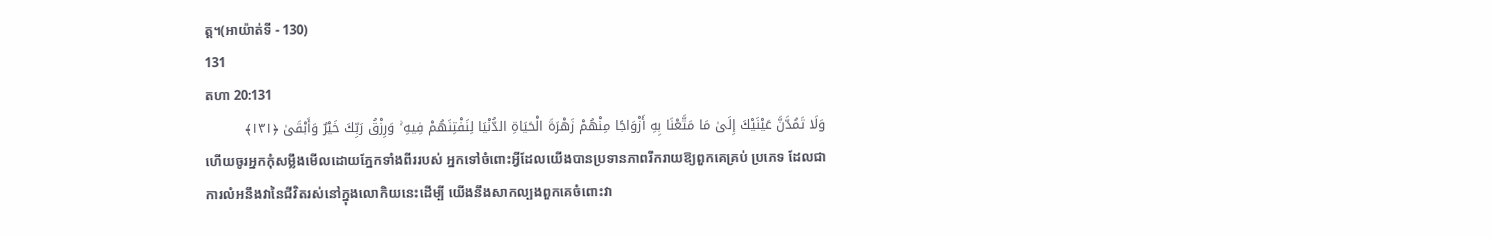ត្ដ។(អាយ៉ាត់ទី - 130)
131
តហា 20:131
وَلَا تَمُدَّنَّ عَيْنَيْكَ إِلَىٰ مَا مَتَّعْنَا بِهِ أَزْوَاجًا مِنْهُمْ زَهْرَةَ الْحَيَاةِ الدُّنْيَا لِنَفْتِنَهُمْ فِيهِ ۚ وَرِزْقُ رَبِّكَ خَيْرٌ وَأَبْقَىٰ ﴿١٣١﴾
ហើយចូរអ្នកកុំសម្លឹងមើលដោយភ្នែកទាំងពីររបស់ អ្នកទៅចំពោះអ្វីដែលយើងបានប្រទានភាពរីករាយឱ្យពួកគេគ្រប់ ប្រភេទ ដែលជាការលំអនឹងវានៃជីវិតរស់នៅក្នុងលោកិយនេះដើម្បី យើងនឹងសាកល្បងពួកគេចំពោះវា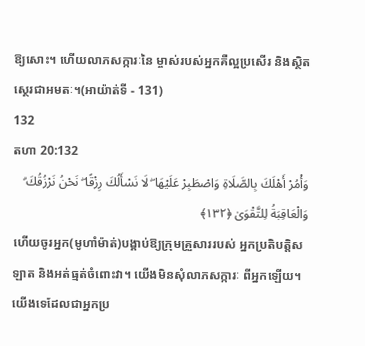ឱ្យសោះ។ ហើយលាភសក្ការៈនៃ ម្ចាស់របស់អ្នកគឺល្អប្រសើរ និងស្ថិតសេ្ថរជាអមតៈ។(អាយ៉ាត់ទី - 131)
132
តហា 20:132
وَأْمُرْ أَهْلَكَ بِالصَّلَاةِ وَاصْطَبِرْ عَلَيْهَا ۖ لَا نَسْأَلُكَ رِزْقًا ۖ نَحْنُ نَرْزُقُكَ ۗ وَالْعَاقِبَةُ لِلتَّقْوَىٰ ﴿١٣٢﴾
ហើយចូរអ្នក(មូហាំម៉ាត់)បង្គាប់ឱ្យក្រុមគ្រួសាររបស់ អ្នកប្រតិបត្ដិសឡាត និងអត់ធ្មត់ចំពោះវា។ យើងមិនសុំលាភសក្ការៈ ពីអ្នកឡើយ។ យើងទេដែលជាអ្នកប្រ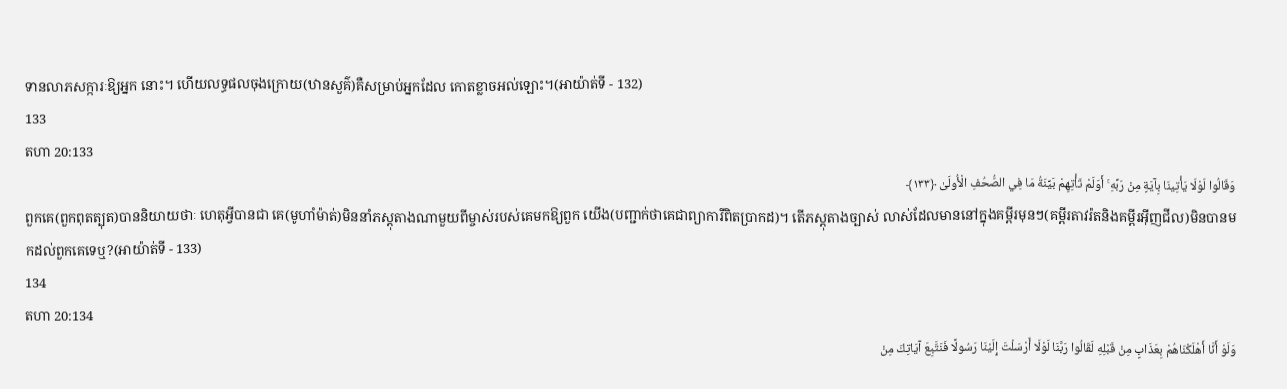ទានលាភសក្ការៈឱ្យអ្នក នោះ។ ហើយលទ្ធផលចុងក្រោយ(ឋានសួគ៌)គឺសម្រាប់អ្នកដែល កោតខ្លាចអល់ឡោះ។(អាយ៉ាត់ទី - 132)
133
តហា 20:133
وَقَالُوا لَوْلَا يَأْتِينَا بِآيَةٍ مِنْ رَبِّهِ ۚ أَوَلَمْ تَأْتِهِمْ بَيِّنَةُ مَا فِي الصُّحُفِ الْأُولَىٰ ﴿١٣٣﴾
ពួកគេ(ពួកពុតត្បុត)បាននិយាយថាៈ ហេតុអ្វីបានជា គេ(មូហាំម៉ាត់)មិននាំភស្ដុតាងណាមួយពីម្ចាស់របស់គេមកឱ្យពួក យើង(បញ្ជាក់ថាគេជាព្យាការីពិតប្រាកដ)។ តើភស្ដុតាងច្បាស់ លាស់ដែលមាននៅក្នុងគម្ពីរមុនៗ(គម្ពីរតាវរ៉តនិងគម្ពីរអ៊ីញជីល)មិនបានមកដល់ពួកគេទេឬ?(អាយ៉ាត់ទី - 133)
134
តហា 20:134
وَلَوْ أَنَّا أَهْلَكْنَاهُمْ بِعَذَابٍ مِنْ قَبْلِهِ لَقَالُوا رَبَّنَا لَوْلَا أَرْسَلْتَ إِلَيْنَا رَسُولًا فَنَتَّبِعَ آيَاتِكَ مِنْ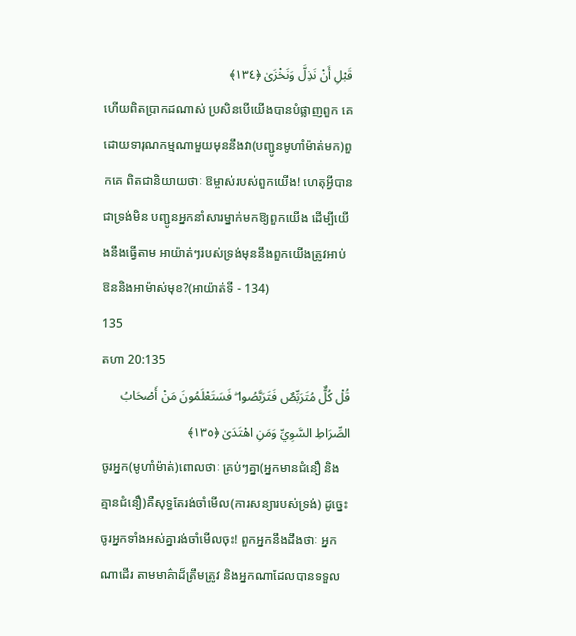قَبْلِ أَنْ نَذِلَّ وَنَخْزَىٰ ﴿١٣٤﴾
ហើយពិតប្រាកដណាស់ ប្រសិនបើយើងបានបំផ្លាញពួក គេដោយទារុណកម្មណាមួយមុននឹងវា(បញ្ជូនមូហាំម៉ាត់មក)ពួកគេ ពិតជានិយាយថាៈ ឱម្ចាស់របស់ពួកយើង! ហេតុអ្វីបានជាទ្រង់មិន បញ្ជូនអ្នកនាំសារម្នាក់មកឱ្យពួកយើង ដើម្បីយើងនឹងធ្វើតាម អាយ៉ាត់ៗរបស់ទ្រង់មុននឹងពួកយើងត្រូវអាប់ឱននិងអាម៉ាស់មុខ?(អាយ៉ាត់ទី - 134)
135
តហា 20:135
قُلْ كُلٌّ مُتَرَبِّصٌ فَتَرَبَّصُوا ۖ فَسَتَعْلَمُونَ مَنْ أَصْحَابُ الصِّرَاطِ السَّوِيِّ وَمَنِ اهْتَدَىٰ ﴿١٣٥﴾
ចូរអ្នក(មូហាំម៉ាត់)ពោលថាៈ គ្រប់ៗគ្នា(អ្នកមានជំនឿ និងគ្មានជំនឿ)គឺសុទ្ធតែរង់ចាំមើល(ការសន្យារបស់ទ្រង់) ដូចេ្នះ ចូរអ្នកទាំងអស់គ្នារង់ចាំមើលចុះ! ពួកអ្នកនឹងដឹងថាៈ អ្នកណាដើរ តាមមាគ៌ាដ៏ត្រឹមត្រូវ និងអ្នកណាដែលបានទទួល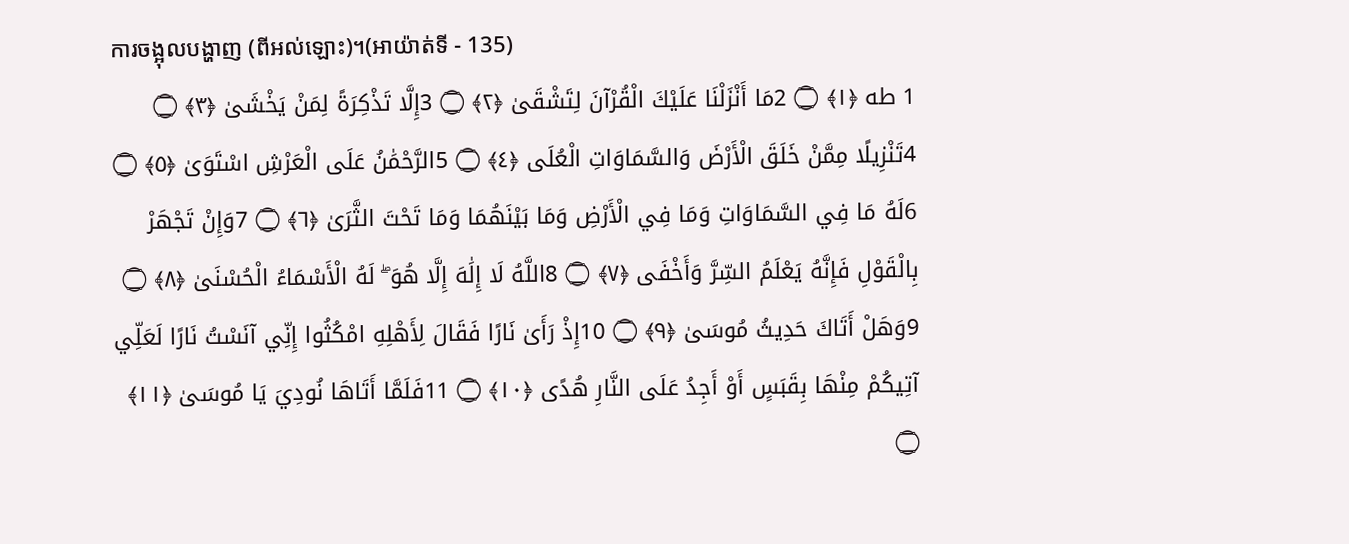ការចង្អុលបង្ហាញ (ពីអល់ឡោះ)។(អាយ៉ាត់ទី - 135)
1 طه ﴿١﴾ ۝ 2مَا أَنْزَلْنَا عَلَيْكَ الْقُرْآنَ لِتَشْقَىٰ ﴿٢﴾ ۝ 3إِلَّا تَذْكِرَةً لِمَنْ يَخْشَىٰ ﴿٣﴾ ۝ 4تَنْزِيلًا مِمَّنْ خَلَقَ الْأَرْضَ وَالسَّمَاوَاتِ الْعُلَى ﴿٤﴾ ۝ 5الرَّحْمَٰنُ عَلَى الْعَرْشِ اسْتَوَىٰ ﴿٥﴾ ۝ 6لَهُ مَا فِي السَّمَاوَاتِ وَمَا فِي الْأَرْضِ وَمَا بَيْنَهُمَا وَمَا تَحْتَ الثَّرَىٰ ﴿٦﴾ ۝ 7وَإِنْ تَجْهَرْ بِالْقَوْلِ فَإِنَّهُ يَعْلَمُ السِّرَّ وَأَخْفَى ﴿٧﴾ ۝ 8اللَّهُ لَا إِلَٰهَ إِلَّا هُوَ ۖ لَهُ الْأَسْمَاءُ الْحُسْنَىٰ ﴿٨﴾ ۝ 9وَهَلْ أَتَاكَ حَدِيثُ مُوسَىٰ ﴿٩﴾ ۝ 10إِذْ رَأَىٰ نَارًا فَقَالَ لِأَهْلِهِ امْكُثُوا إِنِّي آنَسْتُ نَارًا لَعَلِّي آتِيكُمْ مِنْهَا بِقَبَسٍ أَوْ أَجِدُ عَلَى النَّارِ هُدًى ﴿١٠﴾ ۝ 11فَلَمَّا أَتَاهَا نُودِيَ يَا مُوسَىٰ ﴿١١﴾ ۝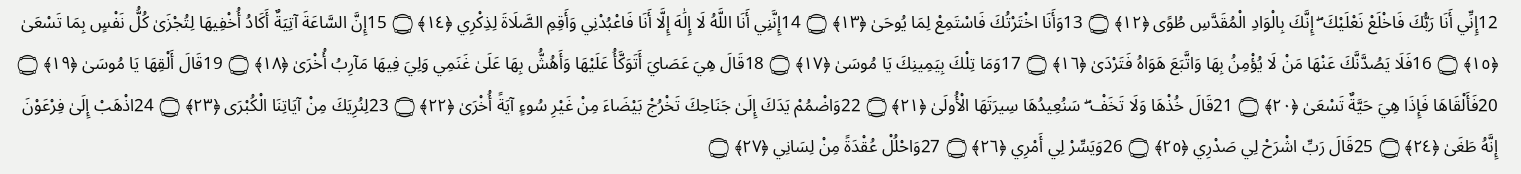12إِنِّي أَنَا رَبُّكَ فَاخْلَعْ نَعْلَيْكَ ۖ إِنَّكَ بِالْوَادِ الْمُقَدَّسِ طُوًى ﴿١٢﴾ ۝ 13وَأَنَا اخْتَرْتُكَ فَاسْتَمِعْ لِمَا يُوحَىٰ ﴿١٣﴾ ۝ 14إِنَّنِي أَنَا اللَّهُ لَا إِلَٰهَ إِلَّا أَنَا فَاعْبُدْنِي وَأَقِمِ الصَّلَاةَ لِذِكْرِي ﴿١٤﴾ ۝ 15إِنَّ السَّاعَةَ آتِيَةٌ أَكَادُ أُخْفِيهَا لِتُجْزَىٰ كُلُّ نَفْسٍ بِمَا تَسْعَىٰ ﴿١٥﴾ ۝ 16فَلَا يَصُدَّنَّكَ عَنْهَا مَنْ لَا يُؤْمِنُ بِهَا وَاتَّبَعَ هَوَاهُ فَتَرْدَىٰ ﴿١٦﴾ ۝ 17وَمَا تِلْكَ بِيَمِينِكَ يَا مُوسَىٰ ﴿١٧﴾ ۝ 18قَالَ هِيَ عَصَايَ أَتَوَكَّأُ عَلَيْهَا وَأَهُشُّ بِهَا عَلَىٰ غَنَمِي وَلِيَ فِيهَا مَآرِبُ أُخْرَىٰ ﴿١٨﴾ ۝ 19قَالَ أَلْقِهَا يَا مُوسَىٰ ﴿١٩﴾ ۝ 20فَأَلْقَاهَا فَإِذَا هِيَ حَيَّةٌ تَسْعَىٰ ﴿٢٠﴾ ۝ 21قَالَ خُذْهَا وَلَا تَخَفْ ۖ سَنُعِيدُهَا سِيرَتَهَا الْأُولَىٰ ﴿٢١﴾ ۝ 22وَاضْمُمْ يَدَكَ إِلَىٰ جَنَاحِكَ تَخْرُجْ بَيْضَاءَ مِنْ غَيْرِ سُوءٍ آيَةً أُخْرَىٰ ﴿٢٢﴾ ۝ 23لِنُرِيَكَ مِنْ آيَاتِنَا الْكُبْرَى ﴿٢٣﴾ ۝ 24اذْهَبْ إِلَىٰ فِرْعَوْنَ إِنَّهُ طَغَىٰ ﴿٢٤﴾ ۝ 25قَالَ رَبِّ اشْرَحْ لِي صَدْرِي ﴿٢٥﴾ ۝ 26وَيَسِّرْ لِي أَمْرِي ﴿٢٦﴾ ۝ 27وَاحْلُلْ عُقْدَةً مِنْ لِسَانِي ﴿٢٧﴾ ۝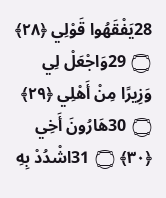28يَفْقَهُوا قَوْلِي ﴿٢٨﴾ ۝ 29وَاجْعَلْ لِي وَزِيرًا مِنْ أَهْلِي ﴿٢٩﴾ ۝ 30هَارُونَ أَخِي ﴿٣٠﴾ ۝ 31اشْدُدْ بِهِ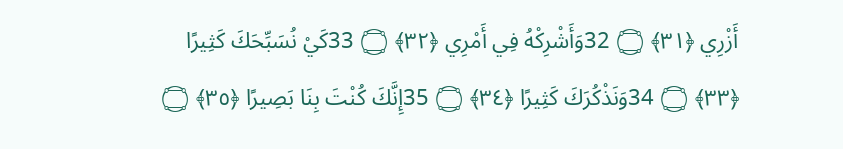أَزْرِي ﴿٣١﴾ ۝ 32وَأَشْرِكْهُ فِي أَمْرِي ﴿٣٢﴾ ۝ 33كَيْ نُسَبِّحَكَ كَثِيرًا ﴿٣٣﴾ ۝ 34وَنَذْكُرَكَ كَثِيرًا ﴿٣٤﴾ ۝ 35إِنَّكَ كُنْتَ بِنَا بَصِيرًا ﴿٣٥﴾ ۝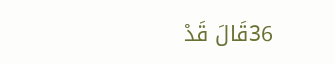36قَالَ قَدْ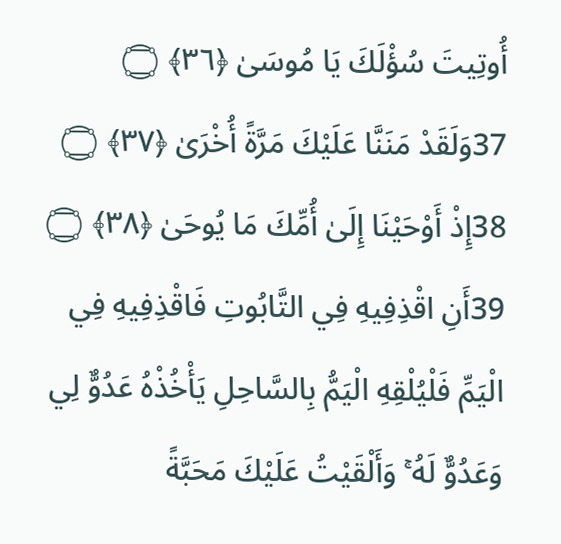أُوتِيتَ سُؤْلَكَ يَا مُوسَىٰ ﴿٣٦﴾ ۝ 37وَلَقَدْ مَنَنَّا عَلَيْكَ مَرَّةً أُخْرَىٰ ﴿٣٧﴾ ۝ 38إِذْ أَوْحَيْنَا إِلَىٰ أُمِّكَ مَا يُوحَىٰ ﴿٣٨﴾ ۝ 39أَنِ اقْذِفِيهِ فِي التَّابُوتِ فَاقْذِفِيهِ فِي الْيَمِّ فَلْيُلْقِهِ الْيَمُّ بِالسَّاحِلِ يَأْخُذْهُ عَدُوٌّ لِي وَعَدُوٌّ لَهُ ۚ وَأَلْقَيْتُ عَلَيْكَ مَحَبَّةً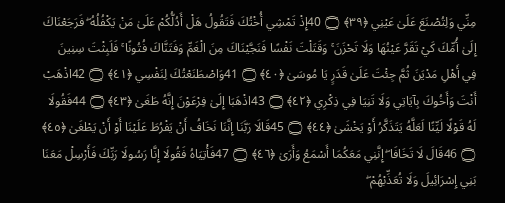مِنِّي وَلِتُصْنَعَ عَلَىٰ عَيْنِي ﴿٣٩﴾ ۝ 40إِذْ تَمْشِي أُخْتُكَ فَتَقُولُ هَلْ أَدُلُّكُمْ عَلَىٰ مَنْ يَكْفُلُهُ ۖ فَرَجَعْنَاكَ إِلَىٰ أُمِّكَ كَيْ تَقَرَّ عَيْنُهَا وَلَا تَحْزَنَ ۚ وَقَتَلْتَ نَفْسًا فَنَجَّيْنَاكَ مِنَ الْغَمِّ وَفَتَنَّاكَ فُتُونًا ۚ فَلَبِثْتَ سِنِينَ فِي أَهْلِ مَدْيَنَ ثُمَّ جِئْتَ عَلَىٰ قَدَرٍ يَا مُوسَىٰ ﴿٤٠﴾ ۝ 41وَاصْطَنَعْتُكَ لِنَفْسِي ﴿٤١﴾ ۝ 42اذْهَبْ أَنْتَ وَأَخُوكَ بِآيَاتِي وَلَا تَنِيَا فِي ذِكْرِي ﴿٤٢﴾ ۝ 43اذْهَبَا إِلَىٰ فِرْعَوْنَ إِنَّهُ طَغَىٰ ﴿٤٣﴾ ۝ 44فَقُولَا لَهُ قَوْلًا لَيِّنًا لَعَلَّهُ يَتَذَكَّرُ أَوْ يَخْشَىٰ ﴿٤٤﴾ ۝ 45قَالَا رَبَّنَا إِنَّنَا نَخَافُ أَنْ يَفْرُطَ عَلَيْنَا أَوْ أَنْ يَطْغَىٰ ﴿٤٥﴾ ۝ 46قَالَ لَا تَخَافَا ۖ إِنَّنِي مَعَكُمَا أَسْمَعُ وَأَرَىٰ ﴿٤٦﴾ ۝ 47فَأْتِيَاهُ فَقُولَا إِنَّا رَسُولَا رَبِّكَ فَأَرْسِلْ مَعَنَا بَنِي إِسْرَائِيلَ وَلَا تُعَذِّبْهُمْ ۖ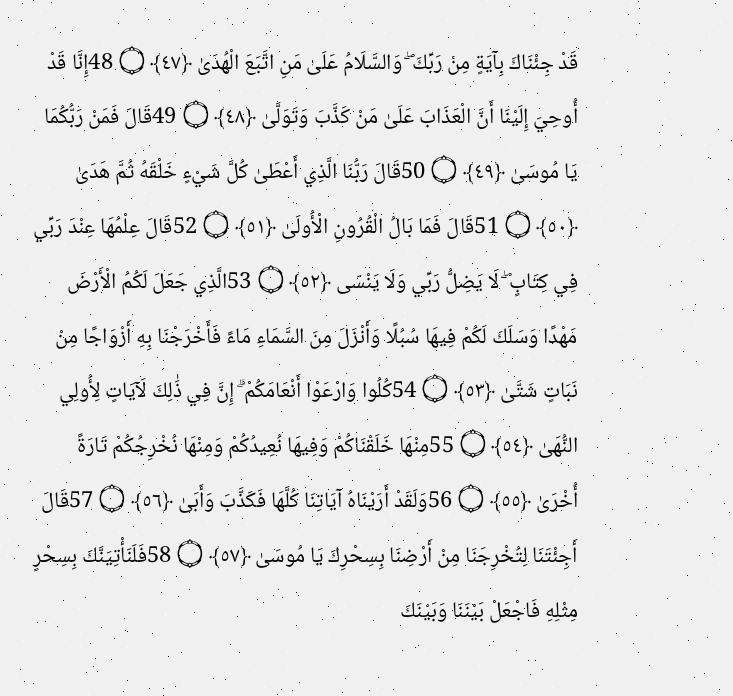قَدْ جِئْنَاكَ بِآيَةٍ مِنْ رَبِّكَ ۖ وَالسَّلَامُ عَلَىٰ مَنِ اتَّبَعَ الْهُدَىٰ ﴿٤٧﴾ ۝ 48إِنَّا قَدْ أُوحِيَ إِلَيْنَا أَنَّ الْعَذَابَ عَلَىٰ مَنْ كَذَّبَ وَتَوَلَّىٰ ﴿٤٨﴾ ۝ 49قَالَ فَمَنْ رَبُّكُمَا يَا مُوسَىٰ ﴿٤٩﴾ ۝ 50قَالَ رَبُّنَا الَّذِي أَعْطَىٰ كُلَّ شَيْءٍ خَلْقَهُ ثُمَّ هَدَىٰ ﴿٥٠﴾ ۝ 51قَالَ فَمَا بَالُ الْقُرُونِ الْأُولَىٰ ﴿٥١﴾ ۝ 52قَالَ عِلْمُهَا عِنْدَ رَبِّي فِي كِتَابٍ ۖ لَا يَضِلُّ رَبِّي وَلَا يَنْسَى ﴿٥٢﴾ ۝ 53الَّذِي جَعَلَ لَكُمُ الْأَرْضَ مَهْدًا وَسَلَكَ لَكُمْ فِيهَا سُبُلًا وَأَنْزَلَ مِنَ السَّمَاءِ مَاءً فَأَخْرَجْنَا بِهِ أَزْوَاجًا مِنْ نَبَاتٍ شَتَّىٰ ﴿٥٣﴾ ۝ 54كُلُوا وَارْعَوْا أَنْعَامَكُمْ ۗ إِنَّ فِي ذَٰلِكَ لَآيَاتٍ لِأُولِي النُّهَىٰ ﴿٥٤﴾ ۝ 55مِنْهَا خَلَقْنَاكُمْ وَفِيهَا نُعِيدُكُمْ وَمِنْهَا نُخْرِجُكُمْ تَارَةً أُخْرَىٰ ﴿٥٥﴾ ۝ 56وَلَقَدْ أَرَيْنَاهُ آيَاتِنَا كُلَّهَا فَكَذَّبَ وَأَبَىٰ ﴿٥٦﴾ ۝ 57قَالَ أَجِئْتَنَا لِتُخْرِجَنَا مِنْ أَرْضِنَا بِسِحْرِكَ يَا مُوسَىٰ ﴿٥٧﴾ ۝ 58فَلَنَأْتِيَنَّكَ بِسِحْرٍ مِثْلِهِ فَاجْعَلْ بَيْنَنَا وَبَيْنَكَ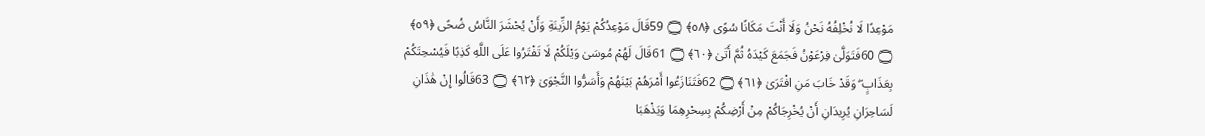مَوْعِدًا لَا نُخْلِفُهُ نَحْنُ وَلَا أَنْتَ مَكَانًا سُوًى ﴿٥٨﴾ ۝ 59قَالَ مَوْعِدُكُمْ يَوْمُ الزِّينَةِ وَأَنْ يُحْشَرَ النَّاسُ ضُحًى ﴿٥٩﴾ ۝ 60فَتَوَلَّىٰ فِرْعَوْنُ فَجَمَعَ كَيْدَهُ ثُمَّ أَتَىٰ ﴿٦٠﴾ ۝ 61قَالَ لَهُمْ مُوسَىٰ وَيْلَكُمْ لَا تَفْتَرُوا عَلَى اللَّهِ كَذِبًا فَيُسْحِتَكُمْ بِعَذَابٍ ۖ وَقَدْ خَابَ مَنِ افْتَرَىٰ ﴿٦١﴾ ۝ 62فَتَنَازَعُوا أَمْرَهُمْ بَيْنَهُمْ وَأَسَرُّوا النَّجْوَىٰ ﴿٦٢﴾ ۝ 63قَالُوا إِنْ هَٰذَانِ لَسَاحِرَانِ يُرِيدَانِ أَنْ يُخْرِجَاكُمْ مِنْ أَرْضِكُمْ بِسِحْرِهِمَا وَيَذْهَبَا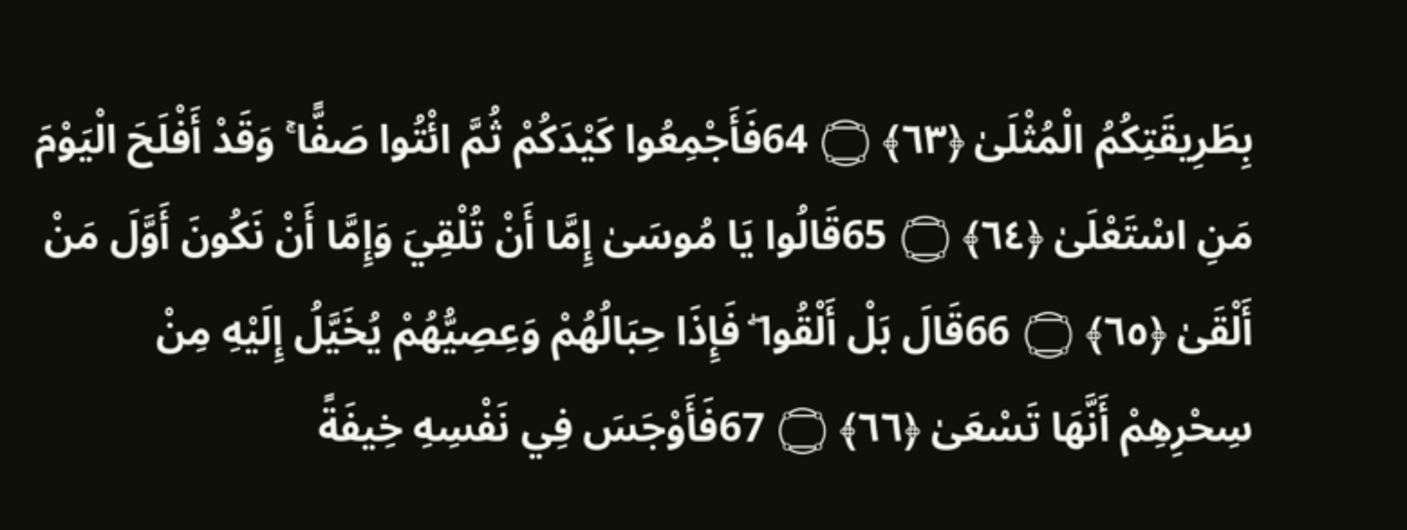بِطَرِيقَتِكُمُ الْمُثْلَىٰ ﴿٦٣﴾ ۝ 64فَأَجْمِعُوا كَيْدَكُمْ ثُمَّ ائْتُوا صَفًّا ۚ وَقَدْ أَفْلَحَ الْيَوْمَ مَنِ اسْتَعْلَىٰ ﴿٦٤﴾ ۝ 65قَالُوا يَا مُوسَىٰ إِمَّا أَنْ تُلْقِيَ وَإِمَّا أَنْ نَكُونَ أَوَّلَ مَنْ أَلْقَىٰ ﴿٦٥﴾ ۝ 66قَالَ بَلْ أَلْقُوا ۖ فَإِذَا حِبَالُهُمْ وَعِصِيُّهُمْ يُخَيَّلُ إِلَيْهِ مِنْ سِحْرِهِمْ أَنَّهَا تَسْعَىٰ ﴿٦٦﴾ ۝ 67فَأَوْجَسَ فِي نَفْسِهِ خِيفَةً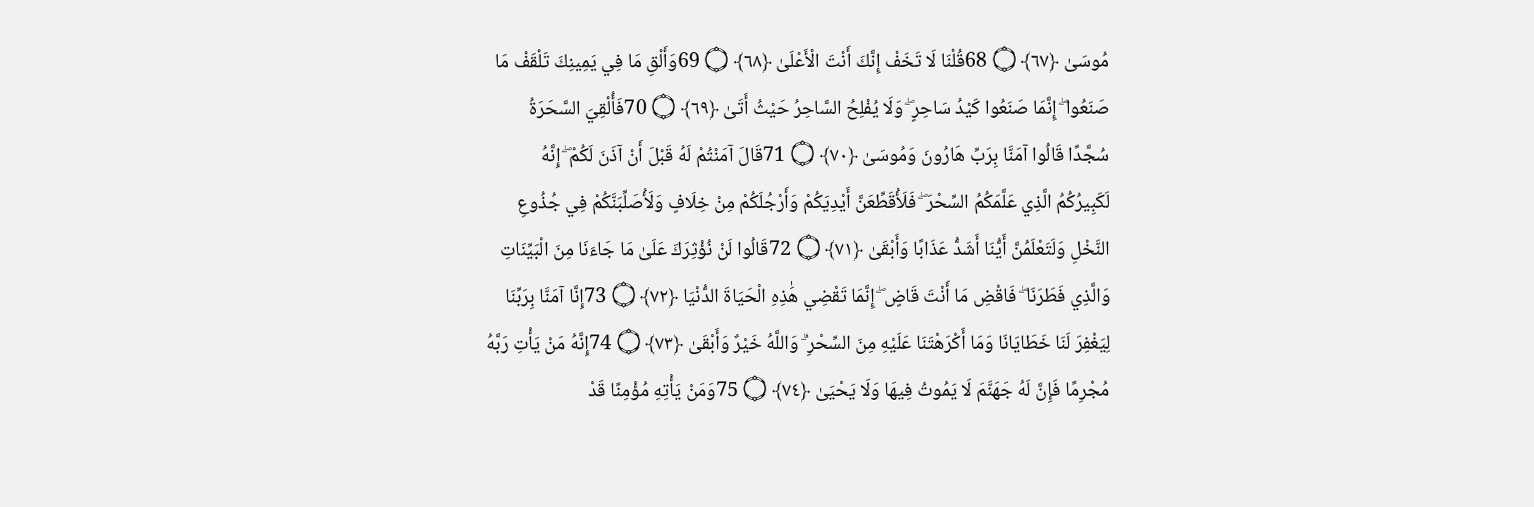مُوسَىٰ ﴿٦٧﴾ ۝ 68قُلْنَا لَا تَخَفْ إِنَّكَ أَنْتَ الْأَعْلَىٰ ﴿٦٨﴾ ۝ 69وَأَلْقِ مَا فِي يَمِينِكَ تَلْقَفْ مَا صَنَعُوا ۖ إِنَّمَا صَنَعُوا كَيْدُ سَاحِرٍ ۖ وَلَا يُفْلِحُ السَّاحِرُ حَيْثُ أَتَىٰ ﴿٦٩﴾ ۝ 70فَأُلْقِيَ السَّحَرَةُ سُجَّدًا قَالُوا آمَنَّا بِرَبِّ هَارُونَ وَمُوسَىٰ ﴿٧٠﴾ ۝ 71قَالَ آمَنْتُمْ لَهُ قَبْلَ أَنْ آذَنَ لَكُمْ ۖ إِنَّهُ لَكَبِيرُكُمُ الَّذِي عَلَّمَكُمُ السِّحْرَ ۖ فَلَأُقَطِّعَنَّ أَيْدِيَكُمْ وَأَرْجُلَكُمْ مِنْ خِلَافٍ وَلَأُصَلِّبَنَّكُمْ فِي جُذُوعِ النَّخْلِ وَلَتَعْلَمُنَّ أَيُّنَا أَشَدُّ عَذَابًا وَأَبْقَىٰ ﴿٧١﴾ ۝ 72قَالُوا لَنْ نُؤْثِرَكَ عَلَىٰ مَا جَاءَنَا مِنَ الْبَيِّنَاتِ وَالَّذِي فَطَرَنَا ۖ فَاقْضِ مَا أَنْتَ قَاضٍ ۖ إِنَّمَا تَقْضِي هَٰذِهِ الْحَيَاةَ الدُّنْيَا ﴿٧٢﴾ ۝ 73إِنَّا آمَنَّا بِرَبِّنَا لِيَغْفِرَ لَنَا خَطَايَانَا وَمَا أَكْرَهْتَنَا عَلَيْهِ مِنَ السِّحْرِ ۗ وَاللَّهُ خَيْرٌ وَأَبْقَىٰ ﴿٧٣﴾ ۝ 74إِنَّهُ مَنْ يَأْتِ رَبَّهُ مُجْرِمًا فَإِنَّ لَهُ جَهَنَّمَ لَا يَمُوتُ فِيهَا وَلَا يَحْيَىٰ ﴿٧٤﴾ ۝ 75وَمَنْ يَأْتِهِ مُؤْمِنًا قَدْ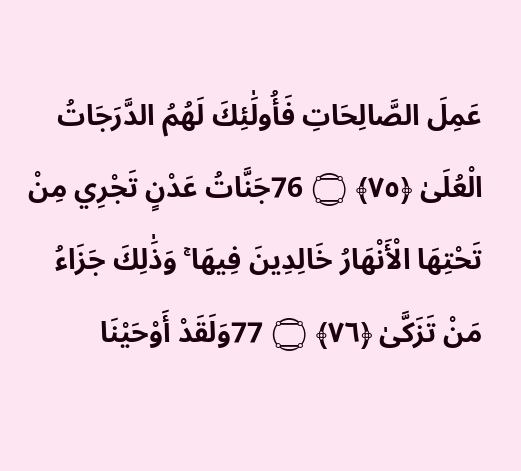عَمِلَ الصَّالِحَاتِ فَأُولَٰئِكَ لَهُمُ الدَّرَجَاتُ الْعُلَىٰ ﴿٧٥﴾ ۝ 76جَنَّاتُ عَدْنٍ تَجْرِي مِنْ تَحْتِهَا الْأَنْهَارُ خَالِدِينَ فِيهَا ۚ وَذَٰلِكَ جَزَاءُ مَنْ تَزَكَّىٰ ﴿٧٦﴾ ۝ 77وَلَقَدْ أَوْحَيْنَا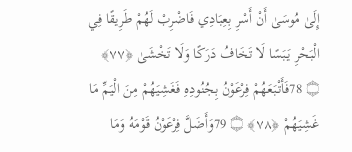إِلَىٰ مُوسَىٰ أَنْ أَسْرِ بِعِبَادِي فَاضْرِبْ لَهُمْ طَرِيقًا فِي الْبَحْرِ يَبَسًا لَا تَخَافُ دَرَكًا وَلَا تَخْشَىٰ ﴿٧٧﴾ ۝ 78فَأَتْبَعَهُمْ فِرْعَوْنُ بِجُنُودِهِ فَغَشِيَهُمْ مِنَ الْيَمِّ مَا غَشِيَهُمْ ﴿٧٨﴾ ۝ 79وَأَضَلَّ فِرْعَوْنُ قَوْمَهُ وَمَا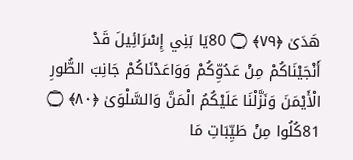هَدَىٰ ﴿٧٩﴾ ۝ 80يَا بَنِي إِسْرَائِيلَ قَدْ أَنْجَيْنَاكُمْ مِنْ عَدُوِّكُمْ وَوَاعَدْنَاكُمْ جَانِبَ الطُّورِ الْأَيْمَنَ وَنَزَّلْنَا عَلَيْكُمُ الْمَنَّ وَالسَّلْوَىٰ ﴿٨٠﴾ ۝ 81كُلُوا مِنْ طَيِّبَاتِ مَا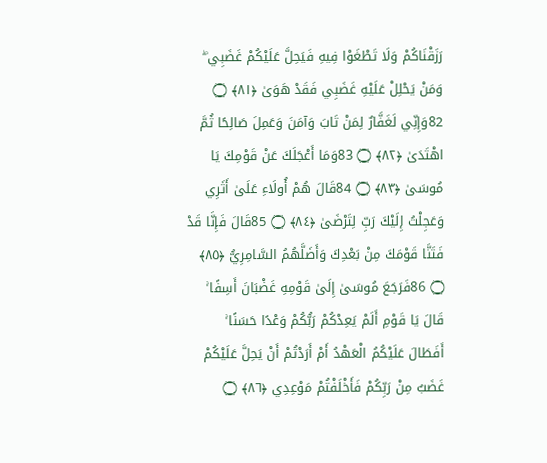رَزَقْنَاكُمْ وَلَا تَطْغَوْا فِيهِ فَيَحِلَّ عَلَيْكُمْ غَضَبِي ۖ وَمَنْ يَحْلِلْ عَلَيْهِ غَضَبِي فَقَدْ هَوَىٰ ﴿٨١﴾ ۝ 82وَإِنِّي لَغَفَّارٌ لِمَنْ تَابَ وَآمَنَ وَعَمِلَ صَالِحًا ثُمَّ اهْتَدَىٰ ﴿٨٢﴾ ۝ 83وَمَا أَعْجَلَكَ عَنْ قَوْمِكَ يَا مُوسَىٰ ﴿٨٣﴾ ۝ 84قَالَ هُمْ أُولَاءِ عَلَىٰ أَثَرِي وَعَجِلْتُ إِلَيْكَ رَبِّ لِتَرْضَىٰ ﴿٨٤﴾ ۝ 85قَالَ فَإِنَّا قَدْ فَتَنَّا قَوْمَكَ مِنْ بَعْدِكَ وَأَضَلَّهُمُ السَّامِرِيُّ ﴿٨٥﴾ ۝ 86فَرَجَعَ مُوسَىٰ إِلَىٰ قَوْمِهِ غَضْبَانَ أَسِفًا ۚ قَالَ يَا قَوْمِ أَلَمْ يَعِدْكُمْ رَبُّكُمْ وَعْدًا حَسَنًا ۚ أَفَطَالَ عَلَيْكُمُ الْعَهْدُ أَمْ أَرَدْتُمْ أَنْ يَحِلَّ عَلَيْكُمْ غَضَبٌ مِنْ رَبِّكُمْ فَأَخْلَفْتُمْ مَوْعِدِي ﴿٨٦﴾ ۝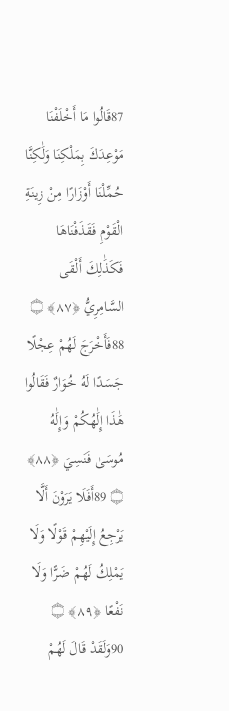87قَالُوا مَا أَخْلَفْنَا مَوْعِدَكَ بِمَلْكِنَا وَلَٰكِنَّا حُمِّلْنَا أَوْزَارًا مِنْ زِينَةِ الْقَوْمِ فَقَذَفْنَاهَا فَكَذَٰلِكَ أَلْقَى السَّامِرِيُّ ﴿٨٧﴾ ۝ 88فَأَخْرَجَ لَهُمْ عِجْلًا جَسَدًا لَهُ خُوَارٌ فَقَالُوا هَٰذَا إِلَٰهُكُمْ وَإِلَٰهُ مُوسَىٰ فَنَسِيَ ﴿٨٨﴾ ۝ 89أَفَلَا يَرَوْنَ أَلَّا يَرْجِعُ إِلَيْهِمْ قَوْلًا وَلَا يَمْلِكُ لَهُمْ ضَرًّا وَلَا نَفْعًا ﴿٨٩﴾ ۝ 90وَلَقَدْ قَالَ لَهُمْ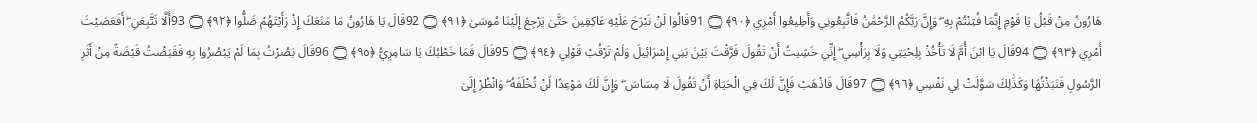هَارُونُ مِنْ قَبْلُ يَا قَوْمِ إِنَّمَا فُتِنْتُمْ بِهِ ۖ وَإِنَّ رَبَّكُمُ الرَّحْمَٰنُ فَاتَّبِعُونِي وَأَطِيعُوا أَمْرِي ﴿٩٠﴾ ۝ 91قَالُوا لَنْ نَبْرَحَ عَلَيْهِ عَاكِفِينَ حَتَّىٰ يَرْجِعَ إِلَيْنَا مُوسَىٰ ﴿٩١﴾ ۝ 92قَالَ يَا هَارُونُ مَا مَنَعَكَ إِذْ رَأَيْتَهُمْ ضَلُّوا ﴿٩٢﴾ ۝ 93أَلَّا تَتَّبِعَنِ ۖ أَفَعَصَيْتَ أَمْرِي ﴿٩٣﴾ ۝ 94قَالَ يَا ابْنَ أُمَّ لَا تَأْخُذْ بِلِحْيَتِي وَلَا بِرَأْسِي ۖ إِنِّي خَشِيتُ أَنْ تَقُولَ فَرَّقْتَ بَيْنَ بَنِي إِسْرَائِيلَ وَلَمْ تَرْقُبْ قَوْلِي ﴿٩٤﴾ ۝ 95قَالَ فَمَا خَطْبُكَ يَا سَامِرِيُّ ﴿٩٥﴾ ۝ 96قَالَ بَصُرْتُ بِمَا لَمْ يَبْصُرُوا بِهِ فَقَبَضْتُ قَبْضَةً مِنْ أَثَرِ الرَّسُولِ فَنَبَذْتُهَا وَكَذَٰلِكَ سَوَّلَتْ لِي نَفْسِي ﴿٩٦﴾ ۝ 97قَالَ فَاذْهَبْ فَإِنَّ لَكَ فِي الْحَيَاةِ أَنْ تَقُولَ لَا مِسَاسَ ۖ وَإِنَّ لَكَ مَوْعِدًا لَنْ تُخْلَفَهُ ۖ وَانْظُرْ إِلَىٰ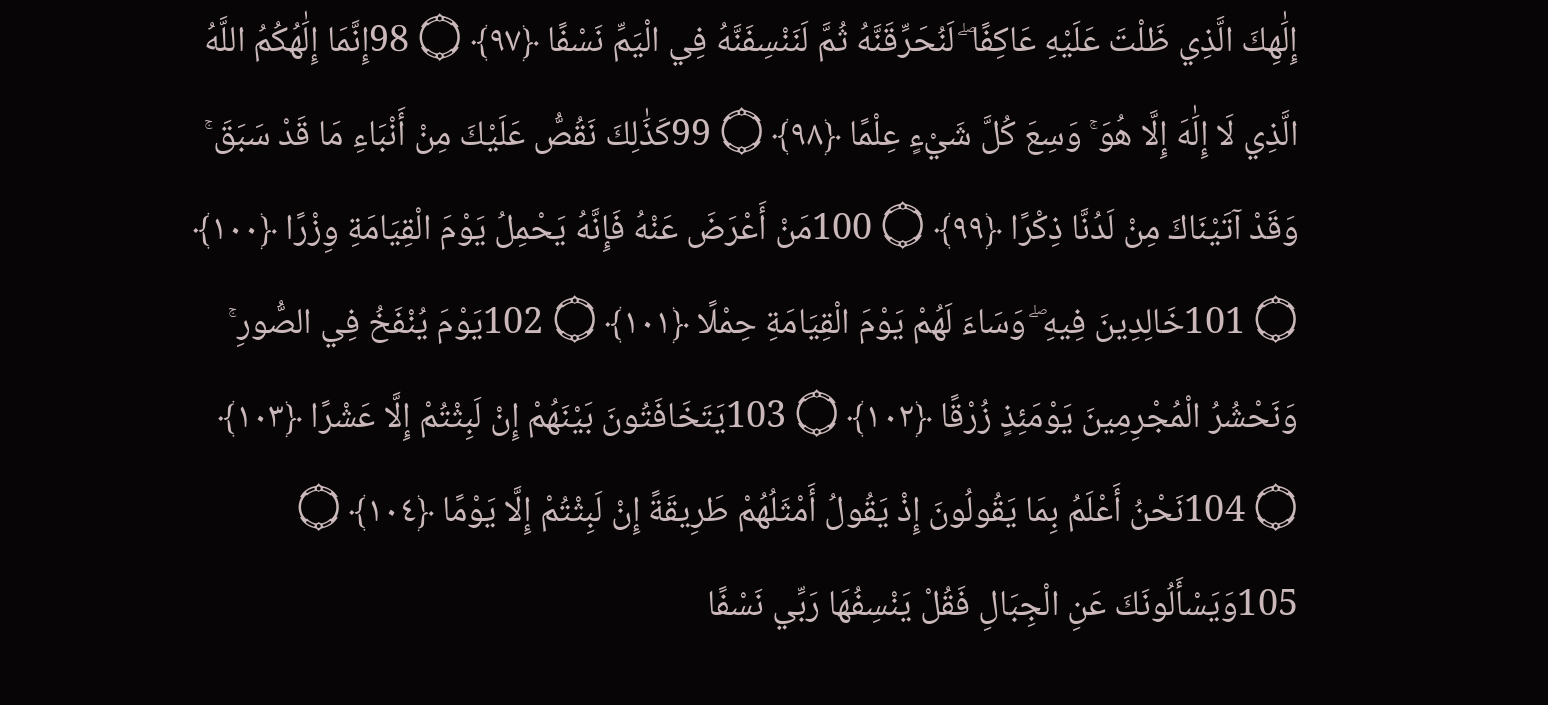إِلَٰهِكَ الَّذِي ظَلْتَ عَلَيْهِ عَاكِفًا ۖ لَنُحَرِّقَنَّهُ ثُمَّ لَنَنْسِفَنَّهُ فِي الْيَمِّ نَسْفًا ﴿٩٧﴾ ۝ 98إِنَّمَا إِلَٰهُكُمُ اللَّهُ الَّذِي لَا إِلَٰهَ إِلَّا هُوَ ۚ وَسِعَ كُلَّ شَيْءٍ عِلْمًا ﴿٩٨﴾ ۝ 99كَذَٰلِكَ نَقُصُّ عَلَيْكَ مِنْ أَنْبَاءِ مَا قَدْ سَبَقَ ۚ وَقَدْ آتَيْنَاكَ مِنْ لَدُنَّا ذِكْرًا ﴿٩٩﴾ ۝ 100مَنْ أَعْرَضَ عَنْهُ فَإِنَّهُ يَحْمِلُ يَوْمَ الْقِيَامَةِ وِزْرًا ﴿١٠٠﴾ ۝ 101خَالِدِينَ فِيهِ ۖ وَسَاءَ لَهُمْ يَوْمَ الْقِيَامَةِ حِمْلًا ﴿١٠١﴾ ۝ 102يَوْمَ يُنْفَخُ فِي الصُّورِ ۚ وَنَحْشُرُ الْمُجْرِمِينَ يَوْمَئِذٍ زُرْقًا ﴿١٠٢﴾ ۝ 103يَتَخَافَتُونَ بَيْنَهُمْ إِنْ لَبِثْتُمْ إِلَّا عَشْرًا ﴿١٠٣﴾ ۝ 104نَحْنُ أَعْلَمُ بِمَا يَقُولُونَ إِذْ يَقُولُ أَمْثَلُهُمْ طَرِيقَةً إِنْ لَبِثْتُمْ إِلَّا يَوْمًا ﴿١٠٤﴾ ۝ 105وَيَسْأَلُونَكَ عَنِ الْجِبَالِ فَقُلْ يَنْسِفُهَا رَبِّي نَسْفًا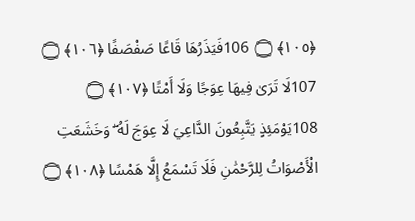﴿١٠٥﴾ ۝ 106فَيَذَرُهَا قَاعًا صَفْصَفًا ﴿١٠٦﴾ ۝ 107لَا تَرَىٰ فِيهَا عِوَجًا وَلَا أَمْتًا ﴿١٠٧﴾ ۝ 108يَوْمَئِذٍ يَتَّبِعُونَ الدَّاعِيَ لَا عِوَجَ لَهُ ۖ وَخَشَعَتِ الْأَصْوَاتُ لِلرَّحْمَٰنِ فَلَا تَسْمَعُ إِلَّا هَمْسًا ﴿١٠٨﴾ ۝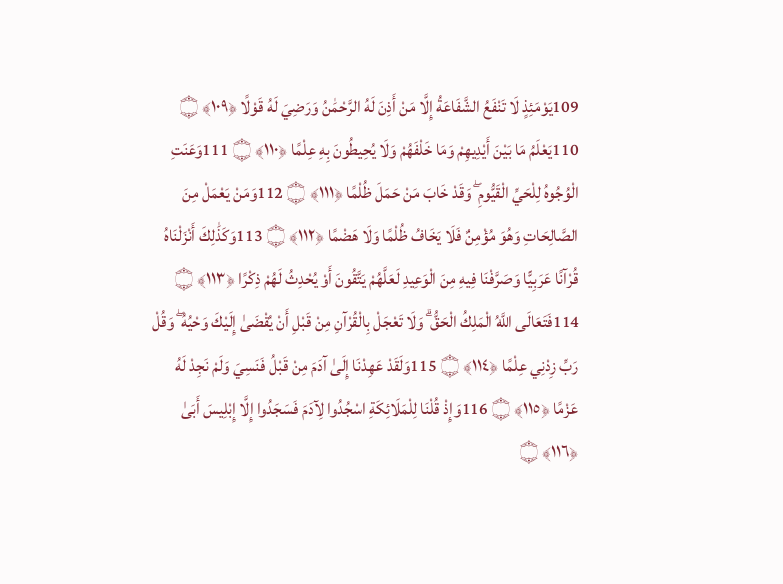109يَوْمَئِذٍ لَا تَنْفَعُ الشَّفَاعَةُ إِلَّا مَنْ أَذِنَ لَهُ الرَّحْمَٰنُ وَرَضِيَ لَهُ قَوْلًا ﴿١٠٩﴾ ۝ 110يَعْلَمُ مَا بَيْنَ أَيْدِيهِمْ وَمَا خَلْفَهُمْ وَلَا يُحِيطُونَ بِهِ عِلْمًا ﴿١١٠﴾ ۝ 111وَعَنَتِ الْوُجُوهُ لِلْحَيِّ الْقَيُّومِ ۖ وَقَدْ خَابَ مَنْ حَمَلَ ظُلْمًا ﴿١١١﴾ ۝ 112وَمَنْ يَعْمَلْ مِنَ الصَّالِحَاتِ وَهُوَ مُؤْمِنٌ فَلَا يَخَافُ ظُلْمًا وَلَا هَضْمًا ﴿١١٢﴾ ۝ 113وَكَذَٰلِكَ أَنْزَلْنَاهُ قُرْآنًا عَرَبِيًّا وَصَرَّفْنَا فِيهِ مِنَ الْوَعِيدِ لَعَلَّهُمْ يَتَّقُونَ أَوْ يُحْدِثُ لَهُمْ ذِكْرًا ﴿١١٣﴾ ۝ 114فَتَعَالَى اللَّهُ الْمَلِكُ الْحَقُّ ۗ وَلَا تَعْجَلْ بِالْقُرْآنِ مِنْ قَبْلِ أَنْ يُقْضَىٰ إِلَيْكَ وَحْيُهُ ۖ وَقُلْ رَبِّ زِدْنِي عِلْمًا ﴿١١٤﴾ ۝ 115وَلَقَدْ عَهِدْنَا إِلَىٰ آدَمَ مِنْ قَبْلُ فَنَسِيَ وَلَمْ نَجِدْ لَهُ عَزْمًا ﴿١١٥﴾ ۝ 116وَإِذْ قُلْنَا لِلْمَلَائِكَةِ اسْجُدُوا لِآدَمَ فَسَجَدُوا إِلَّا إِبْلِيسَ أَبَىٰ ﴿١١٦﴾ ۝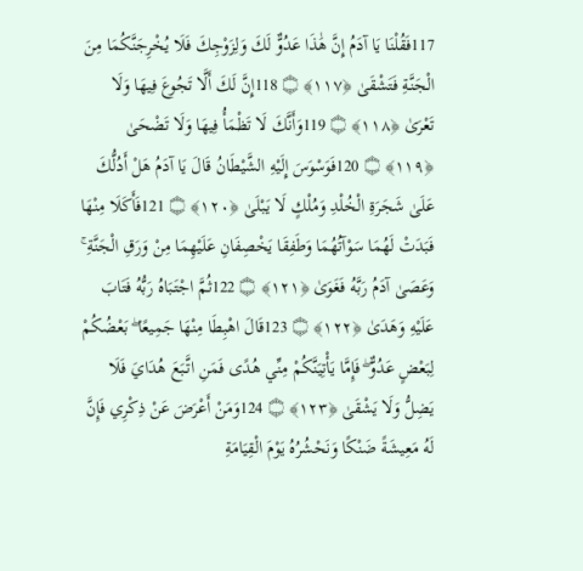117فَقُلْنَا يَا آدَمُ إِنَّ هَٰذَا عَدُوٌّ لَكَ وَلِزَوْجِكَ فَلَا يُخْرِجَنَّكُمَا مِنَ الْجَنَّةِ فَتَشْقَىٰ ﴿١١٧﴾ ۝ 118إِنَّ لَكَ أَلَّا تَجُوعَ فِيهَا وَلَا تَعْرَىٰ ﴿١١٨﴾ ۝ 119وَأَنَّكَ لَا تَظْمَأُ فِيهَا وَلَا تَضْحَىٰ ﴿١١٩﴾ ۝ 120فَوَسْوَسَ إِلَيْهِ الشَّيْطَانُ قَالَ يَا آدَمُ هَلْ أَدُلُّكَ عَلَىٰ شَجَرَةِ الْخُلْدِ وَمُلْكٍ لَا يَبْلَىٰ ﴿١٢٠﴾ ۝ 121فَأَكَلَا مِنْهَا فَبَدَتْ لَهُمَا سَوْآتُهُمَا وَطَفِقَا يَخْصِفَانِ عَلَيْهِمَا مِنْ وَرَقِ الْجَنَّةِ ۚ وَعَصَىٰ آدَمُ رَبَّهُ فَغَوَىٰ ﴿١٢١﴾ ۝ 122ثُمَّ اجْتَبَاهُ رَبُّهُ فَتَابَ عَلَيْهِ وَهَدَىٰ ﴿١٢٢﴾ ۝ 123قَالَ اهْبِطَا مِنْهَا جَمِيعًا ۖ بَعْضُكُمْ لِبَعْضٍ عَدُوٌّ ۖ فَإِمَّا يَأْتِيَنَّكُمْ مِنِّي هُدًى فَمَنِ اتَّبَعَ هُدَايَ فَلَا يَضِلُّ وَلَا يَشْقَىٰ ﴿١٢٣﴾ ۝ 124وَمَنْ أَعْرَضَ عَنْ ذِكْرِي فَإِنَّ لَهُ مَعِيشَةً ضَنْكًا وَنَحْشُرُهُ يَوْمَ الْقِيَامَةِ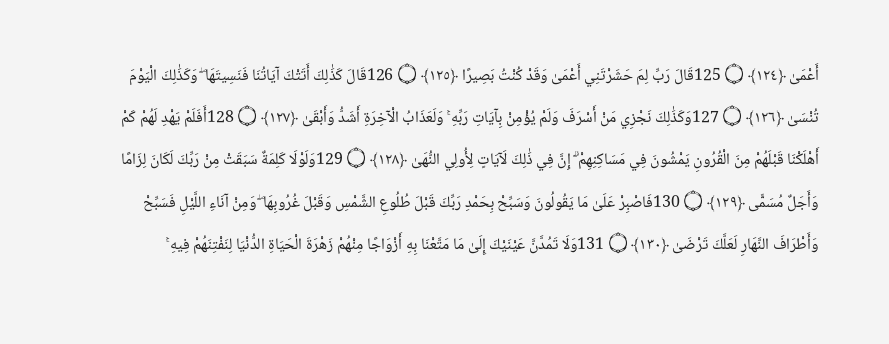أَعْمَىٰ ﴿١٢٤﴾ ۝ 125قَالَ رَبِّ لِمَ حَشَرْتَنِي أَعْمَىٰ وَقَدْ كُنْتُ بَصِيرًا ﴿١٢٥﴾ ۝ 126قَالَ كَذَٰلِكَ أَتَتْكَ آيَاتُنَا فَنَسِيتَهَا ۖ وَكَذَٰلِكَ الْيَوْمَ تُنْسَىٰ ﴿١٢٦﴾ ۝ 127وَكَذَٰلِكَ نَجْزِي مَنْ أَسْرَفَ وَلَمْ يُؤْمِنْ بِآيَاتِ رَبِّهِ ۚ وَلَعَذَابُ الْآخِرَةِ أَشَدُّ وَأَبْقَىٰ ﴿١٢٧﴾ ۝ 128أَفَلَمْ يَهْدِ لَهُمْ كَمْ أَهْلَكْنَا قَبْلَهُمْ مِنَ الْقُرُونِ يَمْشُونَ فِي مَسَاكِنِهِمْ ۗ إِنَّ فِي ذَٰلِكَ لَآيَاتٍ لِأُولِي النُّهَىٰ ﴿١٢٨﴾ ۝ 129وَلَوْلَا كَلِمَةٌ سَبَقَتْ مِنْ رَبِّكَ لَكَانَ لِزَامًا وَأَجَلٌ مُسَمًّى ﴿١٢٩﴾ ۝ 130فَاصْبِرْ عَلَىٰ مَا يَقُولُونَ وَسَبِّحْ بِحَمْدِ رَبِّكَ قَبْلَ طُلُوعِ الشَّمْسِ وَقَبْلَ غُرُوبِهَا ۖ وَمِنْ آنَاءِ اللَّيْلِ فَسَبِّحْ وَأَطْرَافَ النَّهَارِ لَعَلَّكَ تَرْضَىٰ ﴿١٣٠﴾ ۝ 131وَلَا تَمُدَّنَّ عَيْنَيْكَ إِلَىٰ مَا مَتَّعْنَا بِهِ أَزْوَاجًا مِنْهُمْ زَهْرَةَ الْحَيَاةِ الدُّنْيَا لِنَفْتِنَهُمْ فِيهِ ۚ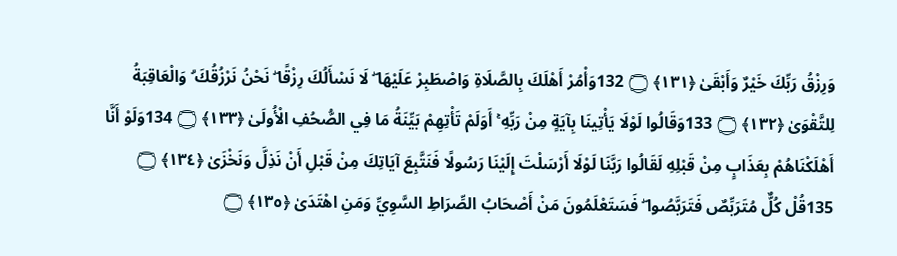وَرِزْقُ رَبِّكَ خَيْرٌ وَأَبْقَىٰ ﴿١٣١﴾ ۝ 132وَأْمُرْ أَهْلَكَ بِالصَّلَاةِ وَاصْطَبِرْ عَلَيْهَا ۖ لَا نَسْأَلُكَ رِزْقًا ۖ نَحْنُ نَرْزُقُكَ ۗ وَالْعَاقِبَةُ لِلتَّقْوَىٰ ﴿١٣٢﴾ ۝ 133وَقَالُوا لَوْلَا يَأْتِينَا بِآيَةٍ مِنْ رَبِّهِ ۚ أَوَلَمْ تَأْتِهِمْ بَيِّنَةُ مَا فِي الصُّحُفِ الْأُولَىٰ ﴿١٣٣﴾ ۝ 134وَلَوْ أَنَّا أَهْلَكْنَاهُمْ بِعَذَابٍ مِنْ قَبْلِهِ لَقَالُوا رَبَّنَا لَوْلَا أَرْسَلْتَ إِلَيْنَا رَسُولًا فَنَتَّبِعَ آيَاتِكَ مِنْ قَبْلِ أَنْ نَذِلَّ وَنَخْزَىٰ ﴿١٣٤﴾ ۝ 135قُلْ كُلٌّ مُتَرَبِّصٌ فَتَرَبَّصُوا ۖ فَسَتَعْلَمُونَ مَنْ أَصْحَابُ الصِّرَاطِ السَّوِيِّ وَمَنِ اهْتَدَىٰ ﴿١٣٥﴾ ۝